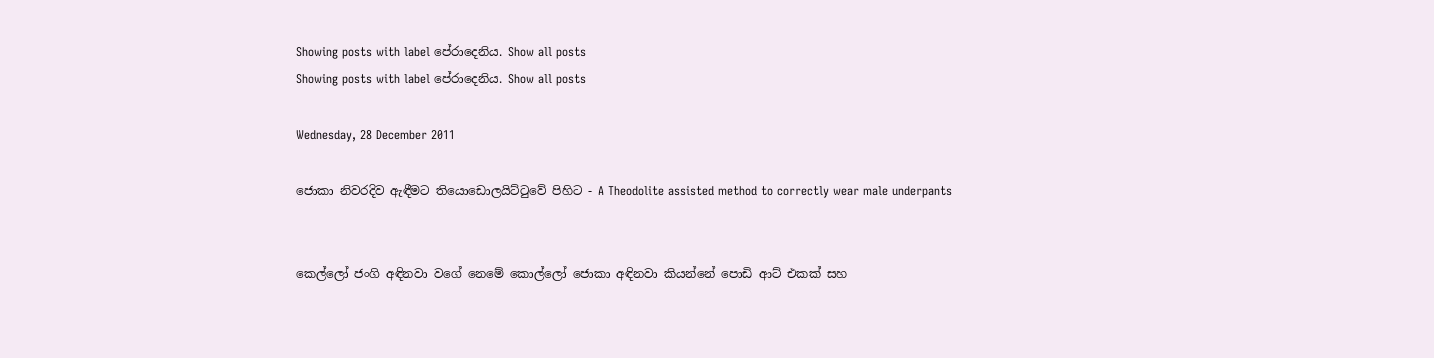Showing posts with label පේරාදෙනිය. Show all posts
Showing posts with label පේරාදෙනිය. Show all posts

Wednesday, 28 December 2011

ජොකා නිවරදිව ඇඳීමට තියොඩොලයිට්ටුවේ පිහිට - A Theodolite assisted method to correctly wear male underpants


කෙල්ලෝ ජංගි අඳිනවා වගේ නෙමේ කොල්ලෝ ජොකා අඳිනවා කියන්නේ පොඩි ආට් එකක් සහ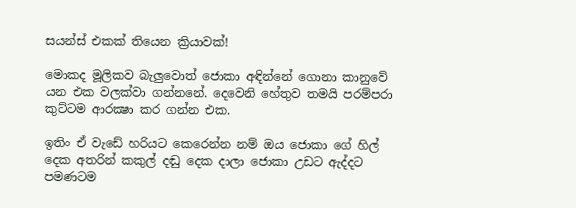සයන්ස් එකක් තියෙන ක්‍රියාවක්!

මොකද මූලිකව බැලුවොත් ජොකා අඳින්නේ ගොනා කානුවේ යන එක වලක්වා ගන්නනේ. දෙවෙනි හේතුව තමයි පරම්පරා කුට්ටම ආරක්‍ෂා කර ගන්න එක.

ඉතිං ඒ වැඩේ හරියට කෙරෙන්න නම් ඔය ජොකා ගේ හිල් දෙක අතරින් කකුල් දඬු දෙක දාලා ජොකා උඩට ඇද්දට පමණටම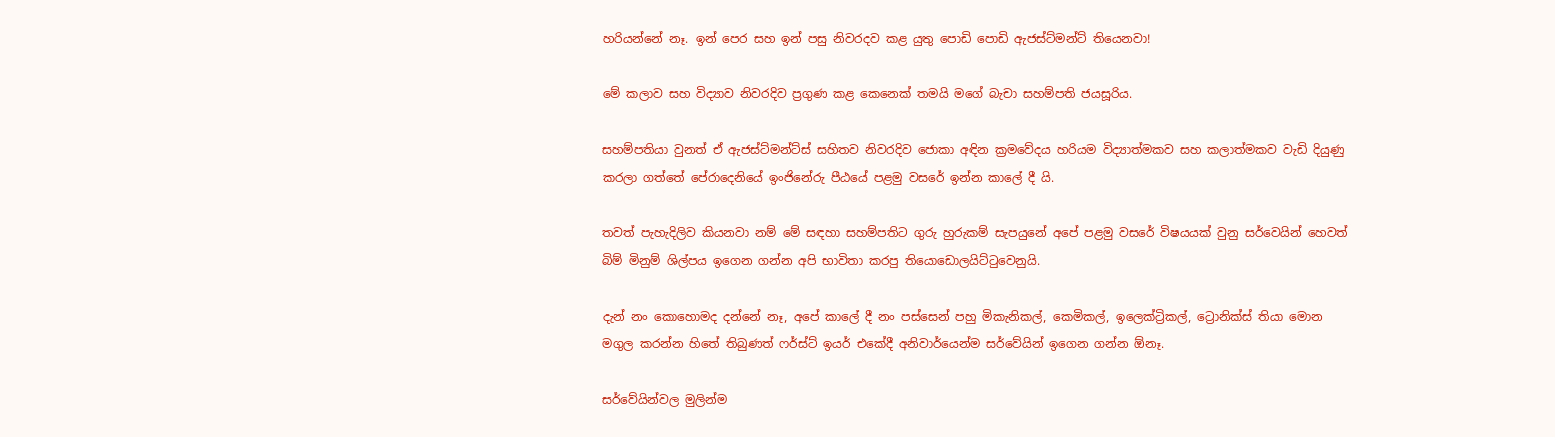හරියන්නේ නෑ. ඉන් පෙර සහ ඉන් පසු නිවරදව කළ යුතු පොඩි පොඩි ඇජස්ට්මන්ට් තියෙනවා!

මේ කලාව සහ විද්‍යාව නිවරදිව ප්‍රගුණ කළ කෙනෙක් තමයි මගේ බැචා සහම්පති ජයසූරිය.

සහම්පතියා වුනත් ඒ ඇජස්ට්මන්ට්ස් සහිතව නිවරදිව ජොකා අඳින ක්‍රමවේදය හරියම විද්‍යාත්මකව සහ කලාත්මකව වැඩි දියුණු කරලා ගත්තේ පේරාදෙනියේ ඉංජිනේරු පීඨයේ පළමු වසරේ ඉන්න කාලේ දී යි.

තවත් පැහැදිලිව කියනවා නම් මේ සඳහා සහම්පතිට ගුරු හුරුකම් සැපයුනේ අපේ පළමු වසරේ විෂයයක් වුනු සර්වෙයින් හෙවත් බිම් මිනුම් ශිල්පය ඉගෙන ගන්න අපි භාවිතා කරපු තියොඩොලයිට්ටුවෙනුයි.

දැන් නං කොහොමද දන්නේ නෑ, අපේ කාලේ දී නං පස්සෙන් පහු මිකැනිකල්, කෙමිකල්, ඉලෙක්ට්‍රිකල්, ට්‍රොනික්ස් තියා මොන මගුල කරන්න හිතේ තිබුණත් ෆර්ස්ට් ඉයර් එකේදී අනිවාර්යෙන්ම සර්වේයින් ඉගෙන ගන්න ඕනෑ.

සර්වේයින්වල මුලින්ම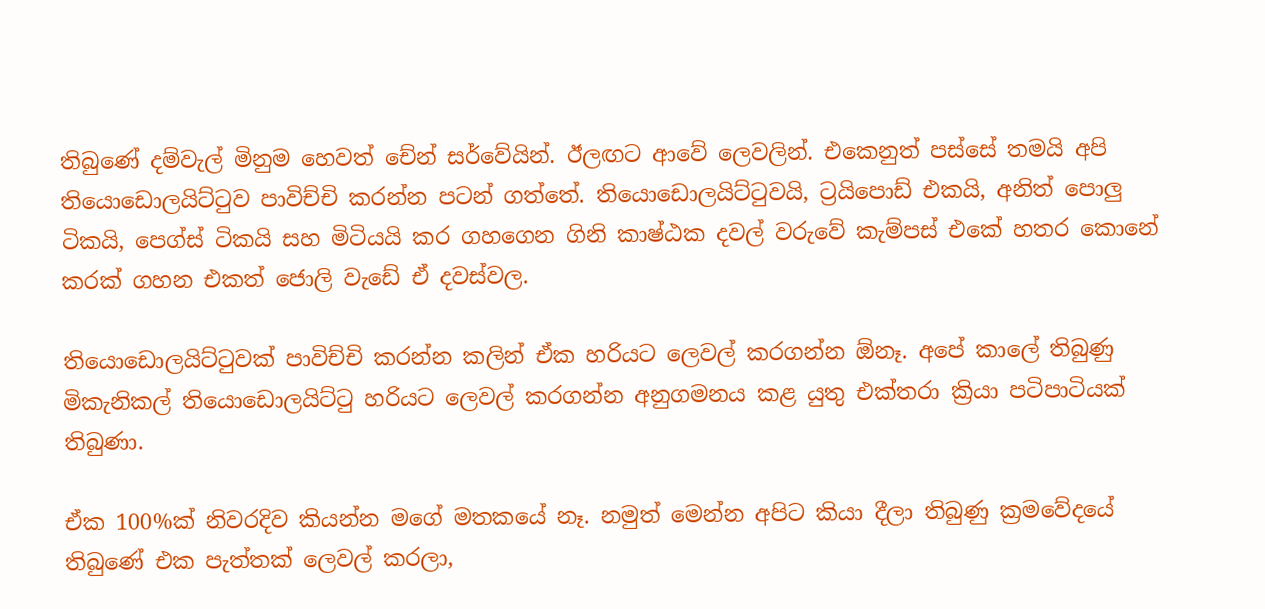තිබුණේ දම්වැල් මිනුම හෙවත් චේන් සර්වේයින්. ඊලඟට ආවේ ලෙවලින්. එකෙනුත් පස්සේ තමයි අපි තියොඩොලයිට්ටුව පාවිච්චි කරන්න පටන් ගත්තේ. තියොඩොලයිට්ටුවයි, ට්‍රයිපොඩ් එකයි, අනිත් පොලු ටිකයි, පෙග්ස් ටිකයි සහ මිටියයි කර ගහගෙන ගිනි කාෂ්ඨක දවල් වරුවේ කැම්පස් එකේ හතර කොනේ කරක් ගහන එකත් ජොලි වැඩේ ඒ දවස්වල.

තියොඩොලයිට්ටුවක් පාවිච්චි කරන්න කලින් ඒක හරියට ලෙවල් කරගන්න ඕනෑ. අපේ කාලේ තිබුණු මිකැනිකල් තියොඩොලයිට්ටු හරියට ලෙවල් කරගන්න අනුගමනය කළ යුතු එක්තරා ක්‍රියා පටිපාටියක් තිබුණා.

ඒක 100%ක් නිවරදිව කියන්න මගේ මතකයේ නෑ. නමුත් මෙන්න අපිට කියා දීලා තිබුණු ක්‍රමවේදයේ තිබුණේ එක පැත්තක් ලෙවල් කරලා,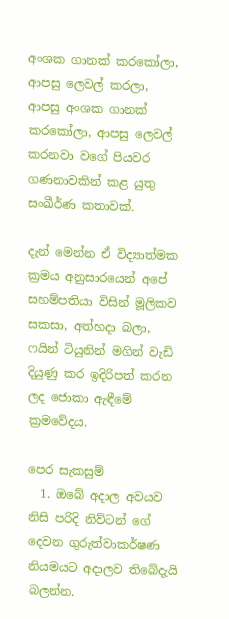අංශක ගානක් කරකෝලා, ආපසු ලෙවල් කරලා, ආපසු අංශක ගානක් කරකෝලා, ආපසු ලෙවල් කරනවා වගේ පියවර ගණනාවකින් කළ යුතු සංඛීර්ණ කතාවක්.

දැන් මෙන්න ඒ විද්‍යාත්මක ක්‍රමය අනුසාරයෙන් අපේ සහම්පතියා විසින් මූලිකව සකසා, අත්හදා බලා, ෆයින් ටියුනින් මගින් වැඩි දියුණු කර ඉදිරිපත් කරන ලද ජොකා ඇඳීමේ ක්‍රමවේදය.

පෙර සැකසුම්
  1. ඔබේ අදාල අවයව නිසි පරිදි නිව්ටන් ගේ දෙවන ගුරුත්වාකර්ෂණ නියමයට අදාලව තිබේදැයි බලන්න.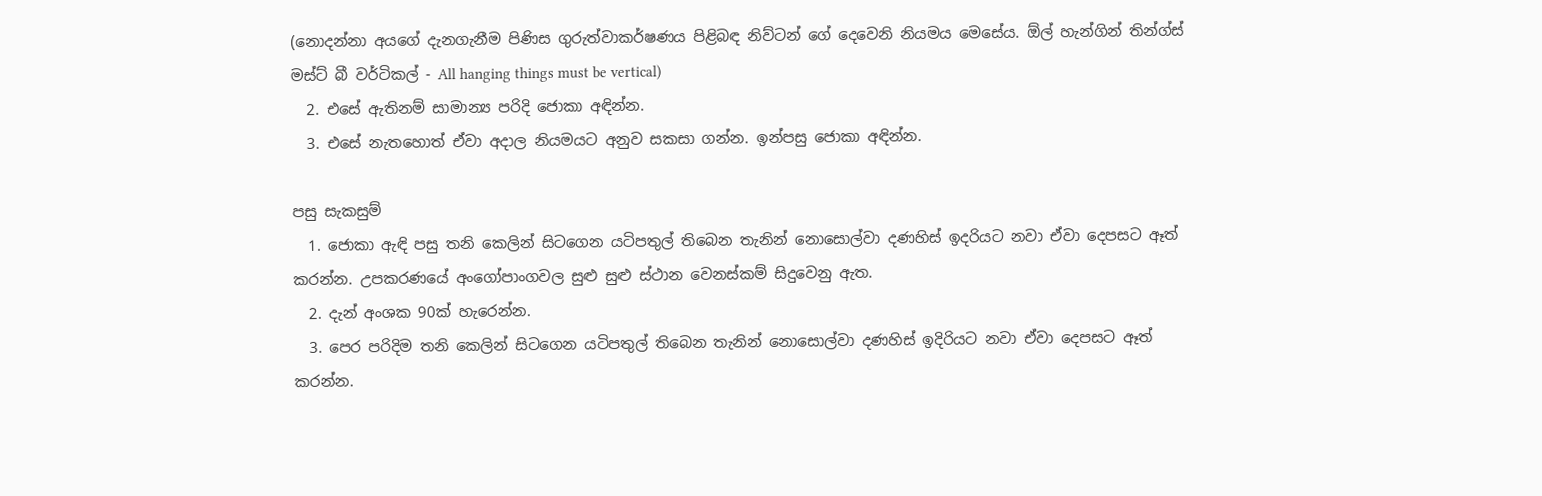(නොදන්නා අයගේ දැනගැනීම පිණිස ගුරුත්වාකර්ෂණය පිළිබඳ නිව්ටන් ගේ දෙවෙනි නියමය මෙසේය. ඕල් හැන්ගින් තින්ග්ස් මස්ට් බී වර්ටිකල් - All hanging things must be vertical)
  2. එසේ ඇතිනම් සාමාන්‍ය පරිදි ජොකා අඳින්න.
  3. එසේ නැතහොත් ඒවා අදාල නියමයට අනුව සකසා ගන්න. ඉන්පසු ජොකා අඳින්න.

පසු සැකසුම්
  1. ජොකා ඇඳි පසු තනි කෙලින් සිටගෙන යටිපතුල් තිබෙන තැනින් නොසොල්වා දණහිස් ඉදරියට නවා ඒවා දෙපසට ඈත් කරන්න. උපකරණයේ අංගෝපාංගවල සුළු සුළු ස්ථාන වෙනස්කම් සිදුවෙනු ඇත.
  2. දැන් අංශක 90ක් හැරෙන්න.
  3. පෙර පරිදිම තනි කෙලින් සිටගෙන යටිපතුල් තිබෙන තැනින් නොසොල්වා දණහිස් ඉදිරියට නවා ඒවා දෙපසට ඈත් කරන්න.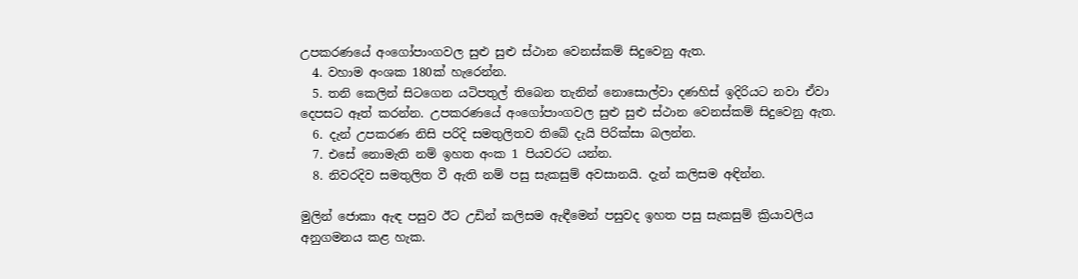උපකරණයේ අංගෝපාංගවල සුළු සුළු ස්ථාන වෙනස්කම් සිදුවෙනු ඇත.
  4. වහාම අංශක 180ක් හැරෙන්න.
  5. තනි කෙලින් සිටගෙන යටිපතුල් තිබෙන තැනින් නොසොල්වා දණහිස් ඉදිරියට නවා ඒවා දෙපසට ඈත් කරන්න. උපකරණයේ අංගෝපාංගවල සුළු සුළු ස්ථාන වෙනස්කම් සිදුවෙනු ඇත.
  6. දැන් උපකරණ නිසි පරිදි සමතුලිතව තිබේ දැයි පිරික්සා බලන්න.
  7. එසේ නොමැති නම් ඉහත අංක 1 පියවරට යන්න.
  8. නිවරදිව සමතුලිත වී ඇති නම් පසු සැකසුම් අවසානයි. දැන් කලිසම අඳින්න.

මුලින් ජොකා ඇඳ පසුව ඊට උඩින් කලිසම ඇඳීමෙන් පසුවද ඉහත පසු සැකසුම් ක්‍රියාවලිය අනුගමනය කළ හැක.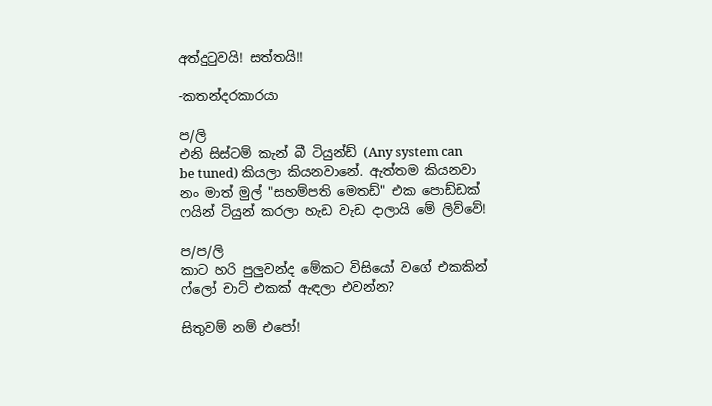අත්දුටුවයි! සත්තයි!!

-කතන්දරකාරයා

ප/ලි
එනි සිස්ටම් කැන් බී ටියුන්ඩ් (Any system can be tuned) කියලා කියනවානේ. ඇත්තම කියනවා නං මාත් මුල් "සහම්පති මෙතඩ්" එක පොඩ්ඩක් ෆයින් ටියුන් කරලා හැඩ වැඩ දාලායි මේ ලිව්වේ!

ප/ප/ලි
කාට හරි පුලුවන්ද මේකට විසියෝ වගේ එකකින් ෆ්ලෝ චාට් එකක් ඇඳලා එවන්න?

සිතුවම් නම් එපෝ!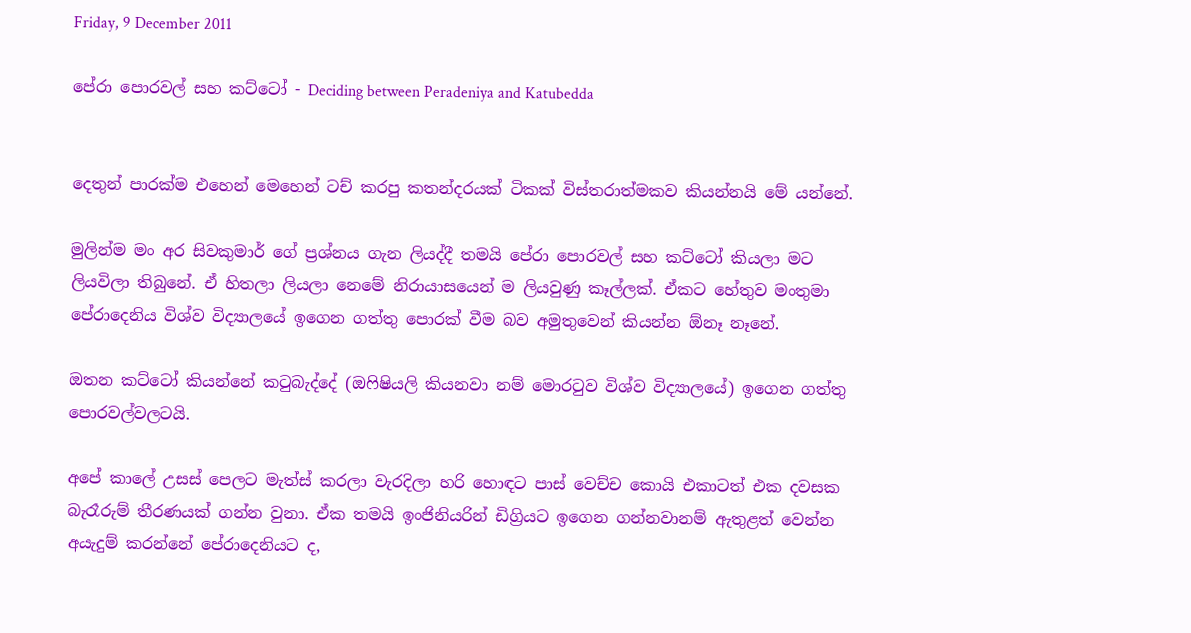Friday, 9 December 2011

පේරා පොරවල් සහ කට්ටෝ - Deciding between Peradeniya and Katubedda


දෙතුන් පාරක්ම එහෙන් මෙහෙන් ටච් කරපු කතන්දරයක් ටිකක් විස්තරාත්මකව කියන්නයි මේ යන්නේ.

මුලින්ම මං අර සිවකුමාර් ගේ ප්‍රශ්නය ගැන ලියද්දී තමයි පේරා පොරවල් සහ කට්ටෝ කියලා මට ලියවිලා තිබුනේ. ඒ හිතලා ලියලා නෙමේ නිරායාසයෙන් ම ලියවුණු කෑල්ලක්. ඒකට හේතුව මංතුමා පේරාදෙනිය විශ්ව විද්‍යාලයේ ඉගෙන ගත්තු පොරක් වීම බව අමුතුවෙන් කියන්න ඕනෑ නෑනේ.

ඔතන කට්ටෝ කියන්නේ කටුබැද්දේ (ඔෆිෂියලි කියනවා නම් මොරටුව විශ්ව විද්‍යාලයේ) ඉගෙන ගත්තු පොරවල්වලටයි.

අපේ කාලේ උසස් පෙලට මැත්ස් කරලා වැරදිලා හරි හොඳට පාස් වෙච්ච කොයි එකාටත් එක දවසක බැරෑරුම් තීරණයක් ගන්න වුනා. ඒක තමයි ඉංජිනියරින් ඩිග්‍රියට ඉගෙන ගන්නවානම් ඇතුළත් වෙන්න අයැදුම් කරන්නේ පේරාදෙනියට ද,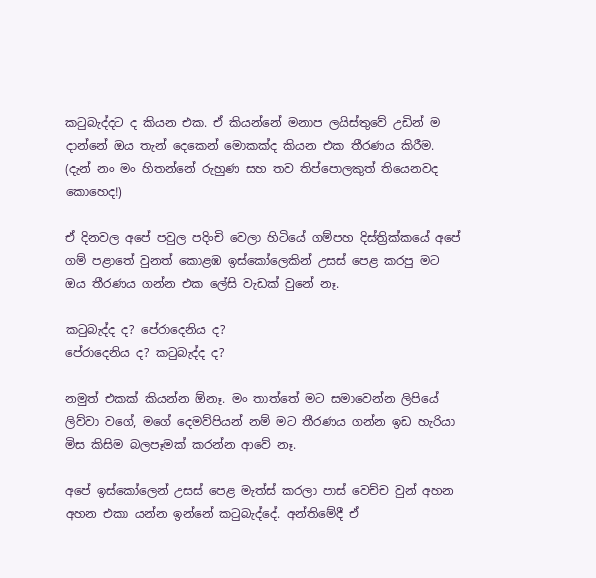කටුබැද්දට ද කියන එක. ඒ කියන්නේ මනාප ලයිස්තුවේ උඩින් ම දාන්නේ ඔය තැන් දෙකෙන් මොකක්ද කියන එක තීරණය කිරීම. (දැන් නං මං හිතන්නේ රුහුණ සහ තව තිප්පොලකුත් තියෙනවද කොහෙද!)

ඒ දිනවල අපේ පවුල පදිංචි වෙලා හිටියේ ගම්පහ දිස්ත්‍රික්කයේ අපේ ගම් පළාතේ වුනත් කොළඹ ඉස්කෝලෙකින් උසස් පෙළ කරපු මට ඔය තීරණය ගන්න එක ලේසි වැඩක් වුනේ නෑ.

කටුබැද්ද ද? පේරාදෙනිය ද?
පේරාදෙනිය ද? කටුබැද්ද ද?

නමුත් එකක් කියන්න ඕනෑ. මං තාත්තේ මට සමාවෙන්න ලිපියේ ලිව්වා වගේ, මගේ දෙමව්පියන් නම් මට තීරණය ගන්න ඉඩ හැරියා මිස කිසිම බලපෑමක් කරන්න ආවේ නෑ.

අපේ ඉස්කෝලෙන් උසස් පෙළ මැත්ස් කරලා පාස් වෙච්ච වුන් අහන අහන එකා යන්න ඉන්නේ කටුබැද්දේ. අන්තිමේදී ඒ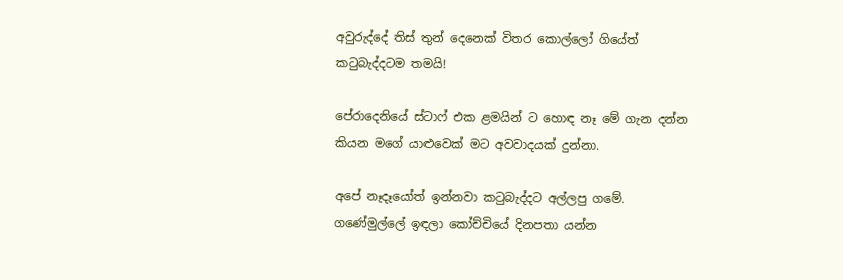අවුරුද්දේ තිස් තුන් දෙනෙක් විතර කොල්ලෝ ගියේත් කටුබැද්දටම තමයි!

පේරාදෙනියේ ස්ටාෆ් එක ළමයින් ට හොඳ නෑ මේ ගැන දන්න කියන මගේ යාළුවෙක් මට අවවාදයක් දුන්නා.

අපේ නෑදෑයෝත් ඉන්නවා කටුබැද්දට අල්ලපු ගමේ. ගණේමුල්ලේ ඉඳලා කෝච්චියේ දිනපතා යන්න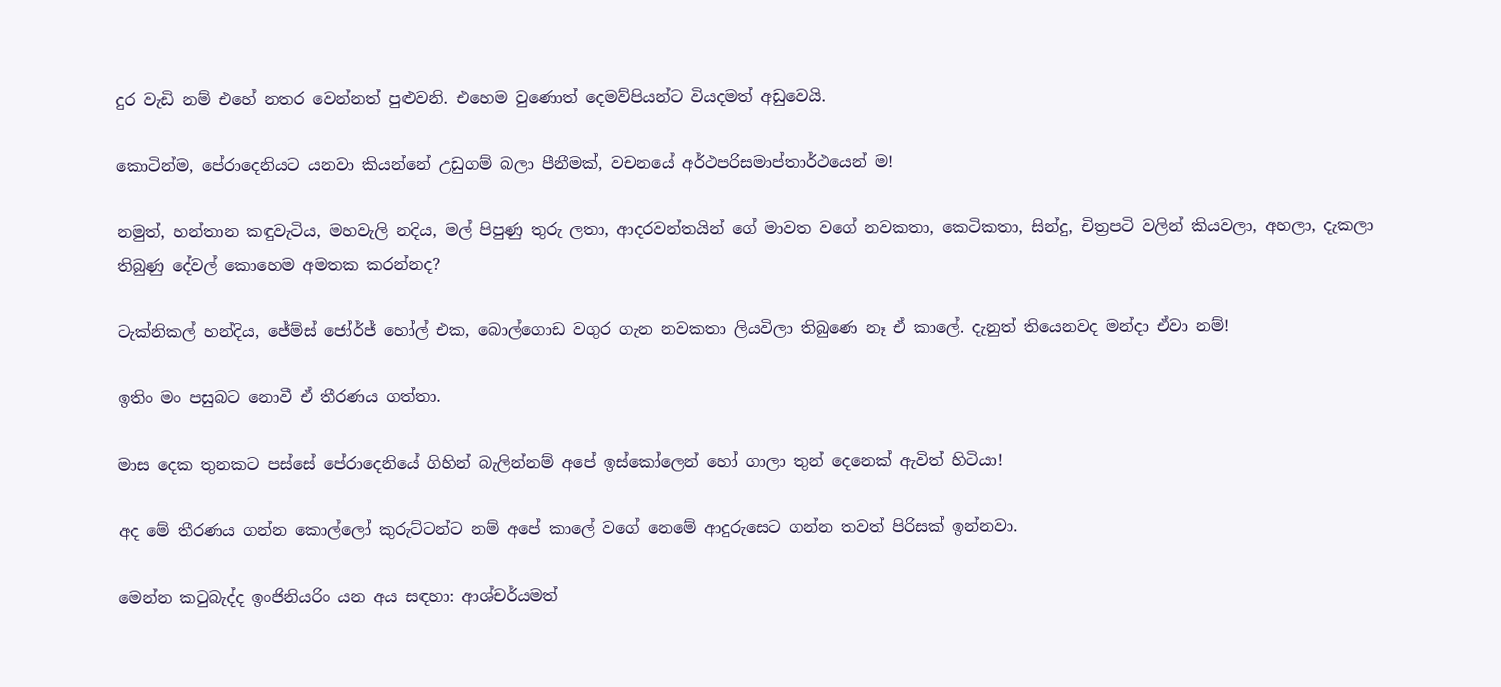දුර වැඩි නම් එහේ නතර වෙන්නත් පුළුවනි. එහෙම වුණොත් දෙමව්පියන්ට වියදමත් අඩුවෙයි.

කොටින්ම, පේරාදෙනියට යනවා කියන්නේ උඩුගම් බලා පීනීමක්, වචනයේ අර්ථපරිසමාප්තාර්ථයෙන් ම!

නමුත්, හන්තාන කඳුවැටිය, මහවැලි නදිය, මල් පිපුණු තුරු ලතා, ආදරවන්තයින් ගේ මාවත වගේ නවකතා, කෙටිකතා, සින්දු, චිත්‍රපටි වලින් කියවලා, අහලා, දැකලා තිබුණු දේවල් කොහෙම අමතක කරන්නද?

ටැක්නිකල් හන්දිය, ජේම්ස් ජෝර්ජ් හෝල් එක, බොල්ගොඩ වගුර ගැන නවකතා ලියවිලා තිබුණෙ නෑ ඒ කාලේ. දැනුත් තියෙනවද මන්දා ඒවා නම්!

ඉතිං මං පසුබට නොවී ඒ තීරණය ගත්තා.

මාස දෙක තුනකට පස්සේ පේරාදෙනියේ ගිහින් බැලින්නම් අපේ ඉස්කෝලෙන් හෝ ගාලා තුන් දෙනෙක් ඇවිත් හිටියා!

අද මේ තීරණය ගන්න කොල්ලෝ කුරුට්ටන්ට නම් අපේ කාලේ වගේ නෙමේ ආදුරුසෙට ගන්න තවත් පිරිසක් ඉන්නවා.

මෙන්න කටුබැද්ද ඉංජිනියරිං යන අය සඳහා: ආශ්චර්යමත්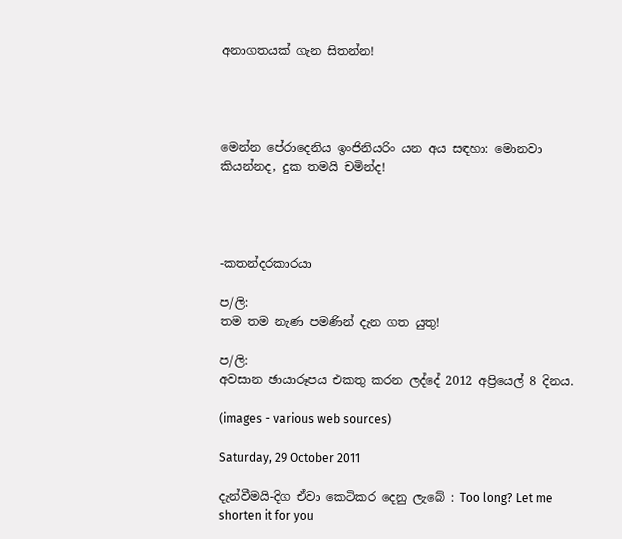අනාගතයක් ගැන සිතන්න!




මෙන්න පේරාදෙනිය ඉංජිනියරිං යන අය සඳහා: මොනවා කියන්නද, දුක තමයි චමින්ද!




-කතන්දරකාරයා

ප/ලි:
තම තම නැණ පමණින් දැන ගත යුතු!

ප/ලි:
අවසාන ඡායාරූපය එකතු කරන ලද්දේ 2012 අප්‍රියෙල් 8 දිනය.

(images - various web sources)

Saturday, 29 October 2011

දැන්වීමයි-දිග ඒවා කෙටිකර දෙනු ලැබේ : Too long? Let me shorten it for you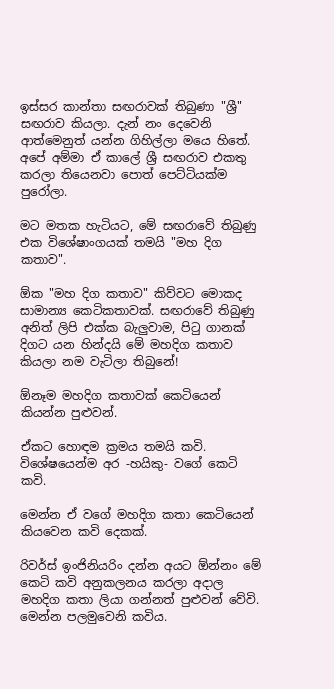ඉස්සර කාන්තා සඟරාවක් තිබුණා "ශ්‍රී" සඟරාව කියලා. දැන් නං දෙවෙනි ආත්මෙනුත් යන්න ගිහිල්ලා මයෙ හිතේ. අපේ අම්මා ඒ කාලේ ශ්‍රී සඟරාව එකතු කරලා තියෙනවා පොත් පෙට්ටියක්ම පුරෝලා.

මට මතක හැටියට, මේ සඟරාවේ තිබුණු එක විශේෂාංගයක් තමයි "මහ දිග කතාව".

ඕක "මහ දිග කතාව" කිව්වට මොකද සාමාන්‍ය කෙටිකතාවක්. සඟරාවේ තිබුණු අනිත් ලිපි එක්ක බැලුවාම, පිටු ගානක් දිගට යන හින්දයි මේ මහදිග කතාව කියලා නම වැටිලා තිබුනේ!

ඕනෑම මහදිග කතාවක් කෙටියෙන් කියන්න පුළුවන්.

ඒකට හොඳම ක්‍රමය තමයි කවි. විශේෂයෙන්ම අර -හයිකු- වගේ කෙටි කවි.

මෙන්න ඒ වගේ මහදිග කතා කෙටියෙන් කියවෙන කවි දෙකක්.

රිවර්ස් ඉංජිනියරිං දන්න අයට ඕන්නං මේ කෙටි කවි අනුකලනය කරලා අදාල මහදිග කතා ලියා ගන්නත් පුළුවන් වේවි. මෙන්න පලමුවෙනි කවිය.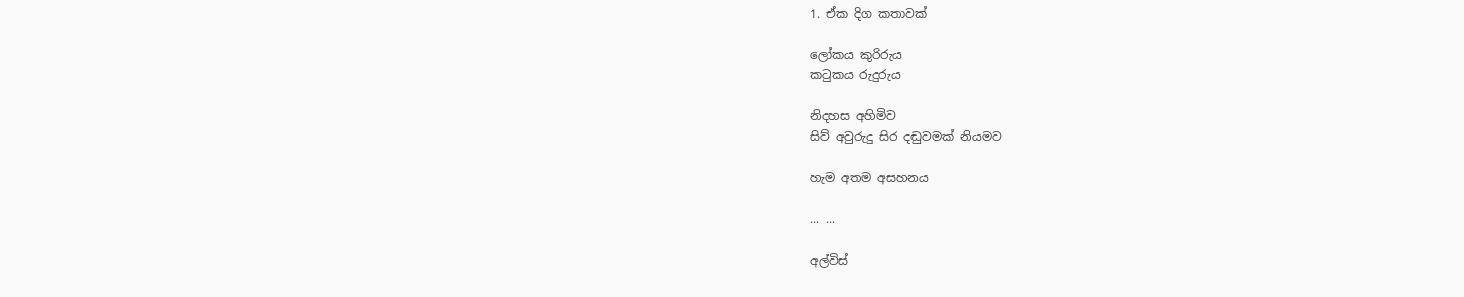1. ඒක දිග කතාවක්

ලෝකය කුරිරුය
කටුකය රුදුරුය

නිදහස අහිමිව
සිව් අවුරුදු සිර දඬුවමක් නියමව

හැම අතම අසහනය

... ...

අල්විස්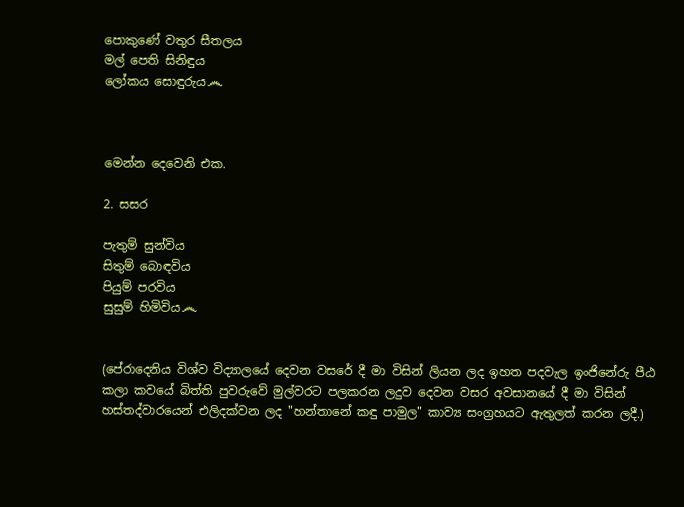පොකුණේ වතුර සීතලය
මල් පෙති සිනිඳුය
ලෝකය සොඳුරුය෴



මෙන්න දෙවෙනි එක.

2. සසර

පැතුම් සුන්විය
සිතුම් බොඳවිය
පියුම් පරවිය
සුසුම් හිමිවිය෴


(පේරාදෙනිය විශ්ව විද්‍යාලයේ දෙවන වසරේ දී මා විසින් ලියන ලද ඉහත පදවැල ඉංජිනේරු පීඨ කලා කවයේ බිත්ති පුවරුවේ මුල්වරට පලකරන ලදුව දෙවන වසර අවසානයේ දී මා විසින් හස්තද්වාරයෙන් එලිදක්වන ලද "හන්තානේ කඳු පාමුල" කාව්‍ය සංග්‍රහයට ඇතුලත් කරන ලදී.)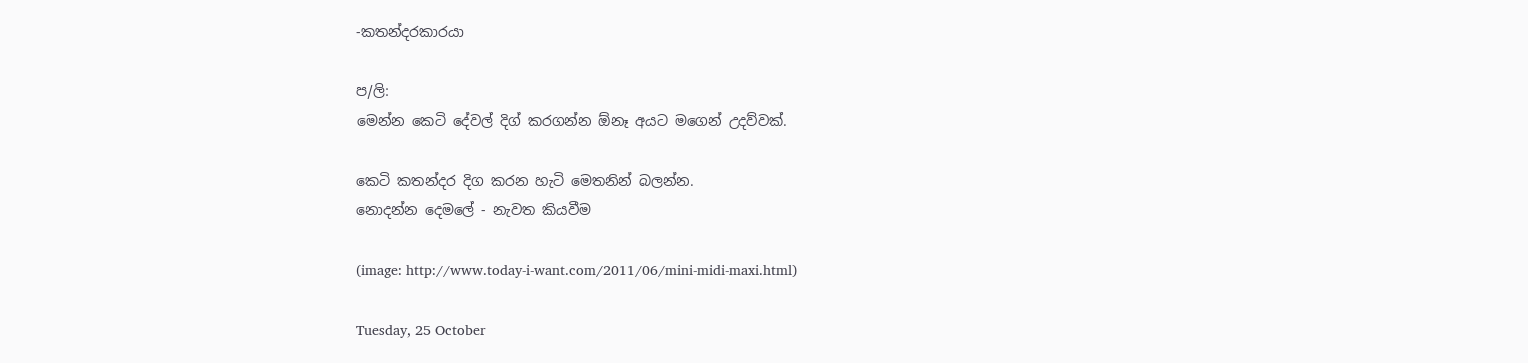-කතන්දරකාරයා

ප/ලි:
මෙන්න කෙටි දේවල් දිග් කරගන්න ඕනෑ අයට මගෙන් උදව්වක්.

කෙටි කතන්දර දිග කරන හැටි මෙතනින් බලන්න.
නොදන්න දෙමලේ - නැවත කියවීම

(image: http://www.today-i-want.com/2011/06/mini-midi-maxi.html)

Tuesday, 25 October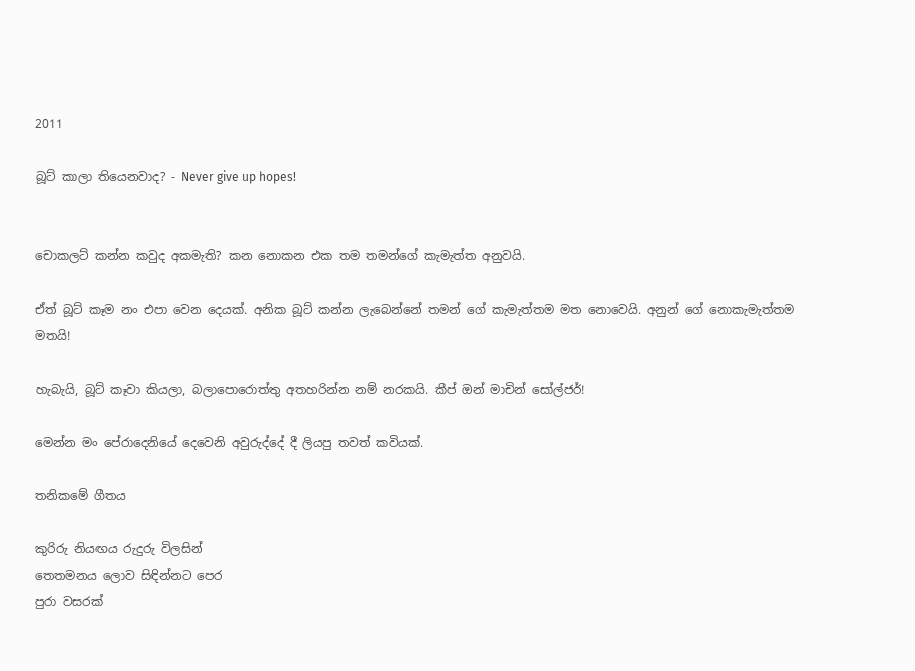2011

බූට් කාලා තියෙනවාද? - Never give up hopes!


චොකලට් කන්න කවුද අකමැති? කන නොකන එක තම තමන්ගේ කැමැත්ත අනුවයි.

ඒත් බූට් කෑම නං එපා වෙන දෙයක්. අනික බූට් කන්න ලැබෙන්නේ තමන් ගේ කැමැත්තම මත නොවෙයි. අනුන් ගේ නොකැමැත්තම මතයි!

හැබැයි, බූට් කෑවා කියලා, බලාපොරොත්තු අතහරින්න නම් නරකයි. කීප් ඔන් මාචින් සෝල්ජර්!

මෙන්න මං පේරාදෙනියේ දෙවෙනි අවුරුද්දේ දී ලියපු තවත් කවියක්.

තනිකමේ ගීතය

කුරිරු නියඟය රුදුරු විලසින්
තෙතමනය ලොව සිඳින්නට පෙර
පුරා වසරක්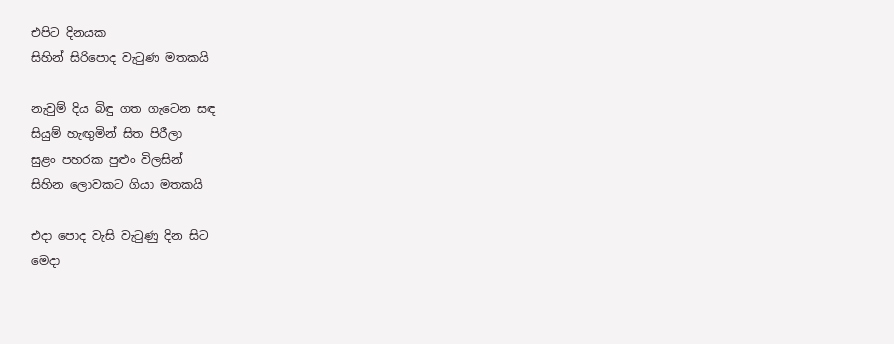එපිට දිනයක
සිහින් සිරිපොද වැටුණ මතකයි

නැවුම් දිය බිඳු ගත ගැටෙන සඳ
සියුම් හැඟුමින් සිත පිරීලා
සුළං පහරක පුළුං විලසින්
සිහින ලොවකට ගියා මතකයි

එදා පොද වැසි වැටුණු දින සිට
මෙදා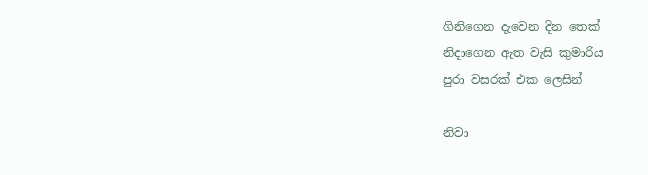ගිනිගෙන දැවෙන දින තෙක්
නිදාගෙන ඇත වැසි කුමාරිය
පුරා වසරක් එක ලෙසින්

නිවා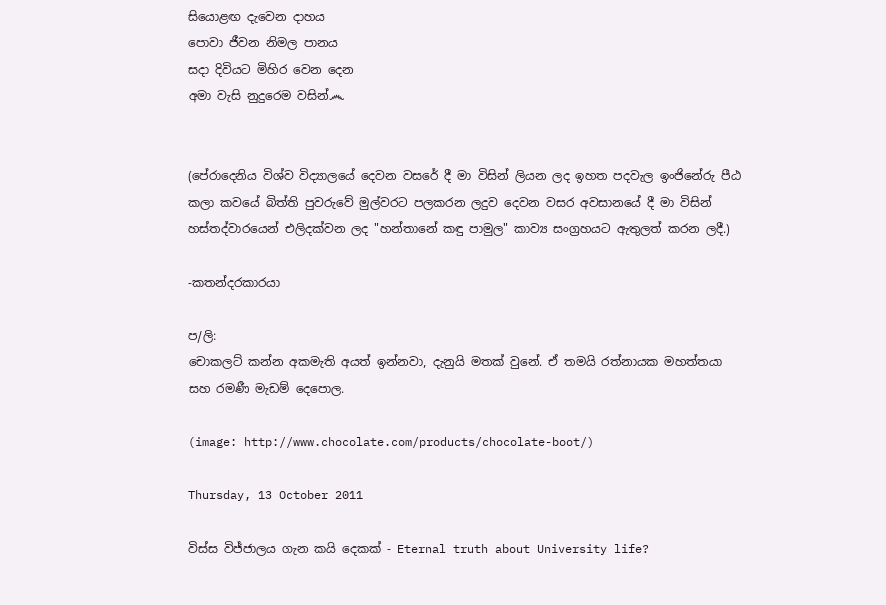සියොළඟ දැවෙන දාහය
පොවා ජීවන නිමල පානය
සදා දිවියට මිහිර වෙන දෙන
අමා වැසි නුදුරෙම වසින්෴


(පේරාදෙනිය විශ්ව විද්‍යාලයේ දෙවන වසරේ දී මා විසින් ලියන ලද ඉහත පදවැල ඉංජිනේරු පීඨ කලා කවයේ බිත්ති පුවරුවේ මුල්වරට පලකරන ලදුව දෙවන වසර අවසානයේ දී මා විසින් හස්තද්වාරයෙන් එලිදක්වන ලද "හන්තානේ කඳු පාමුල" කාව්‍ය සංග්‍රහයට ඇතුලත් කරන ලදී.)

-කතන්දරකාරයා

ප/ලි:
චොකලට් කන්න අකමැති අයත් ඉන්නවා, දැනුයි මතක් වුනේ. ඒ තමයි රත්නායක මහත්තයා සහ රමණී මැඩම් දෙපොල.

(image: http://www.chocolate.com/products/chocolate-boot/)

Thursday, 13 October 2011

විස්ස විජ්ජාලය ගැන කයි දෙකක් - Eternal truth about University life?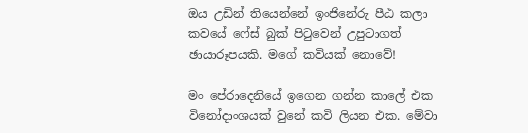ඔය උඩින් තියෙන්නේ ඉංජිනේරු පීඨ කලා කවයේ ෆේස් බුක් පිටුවෙන් උපුටාගත් ඡායාරූපයකි. මගේ කවියක් නොවේ!

මං පේරාදෙනියේ ඉගෙන ගන්න කාලේ එක විනෝදාංශයක් වුනේ කවි ලියන එක. මේවා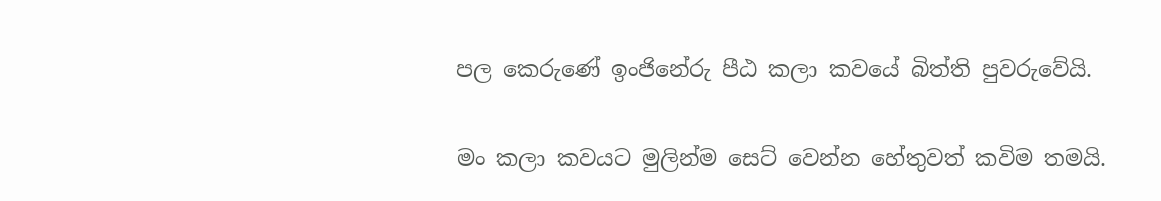පල කෙරුණේ ඉංජිනේරු පීඨ කලා කවයේ බිත්ති පුවරුවේයි.

මං කලා කවයට මුලින්ම සෙට් වෙන්න හේතුවත් කවිම තමයි.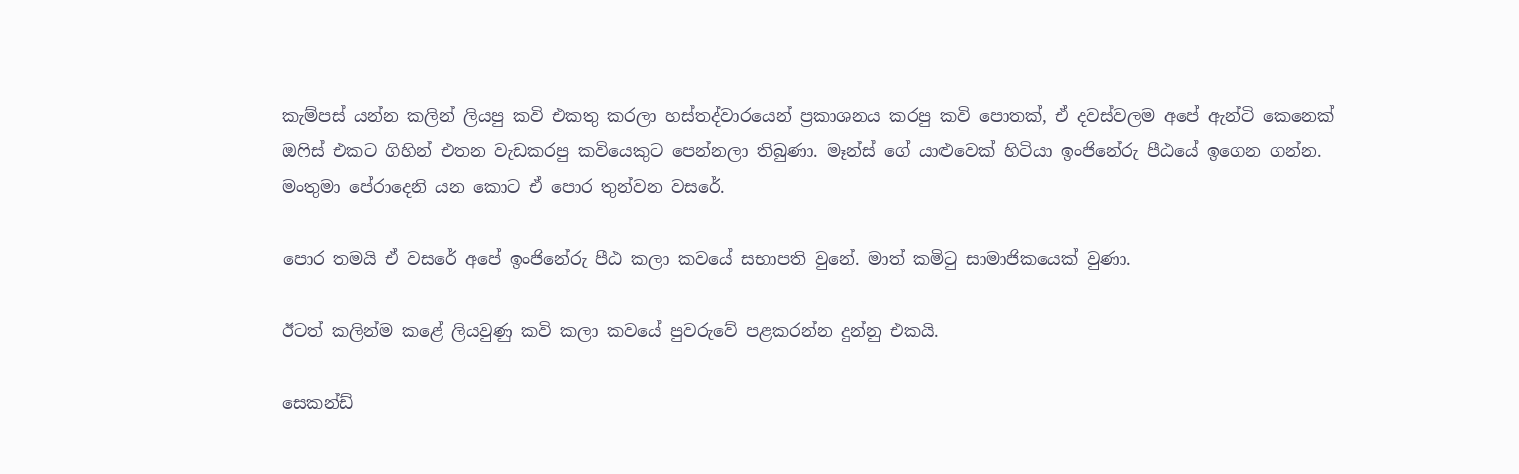කැම්පස් යන්න කලින් ලියපු කවි එකතු කරලා හස්තද්වාරයෙන් ප්‍රකාශනය කරපු කවි පොතක්, ඒ දවස්වලම අපේ ඇන්ටි කෙනෙක් ඔෆිස් එකට ගිහින් එතන වැඩකරපු කවියෙකුට පෙන්නලා තිබුණා. මෑන්ස් ගේ යාළුවෙක් හිටියා ඉංජිනේරු පීඨයේ ඉගෙන ගන්න. මංතුමා පේරාදෙනි යන කොට ඒ පොර තුන්වන වසරේ.

පොර තමයි ඒ වසරේ අපේ ඉංජිනේරු පීඨ කලා කවයේ සභාපති වුනේ. මාත් කමිටු සාමාජිකයෙක් වුණා.

ඊටත් කලින්ම කළේ ලියවුණු කවි කලා කවයේ පුවරුවේ පළකරන්න දුන්නු එකයි.

සෙකන්ඩ්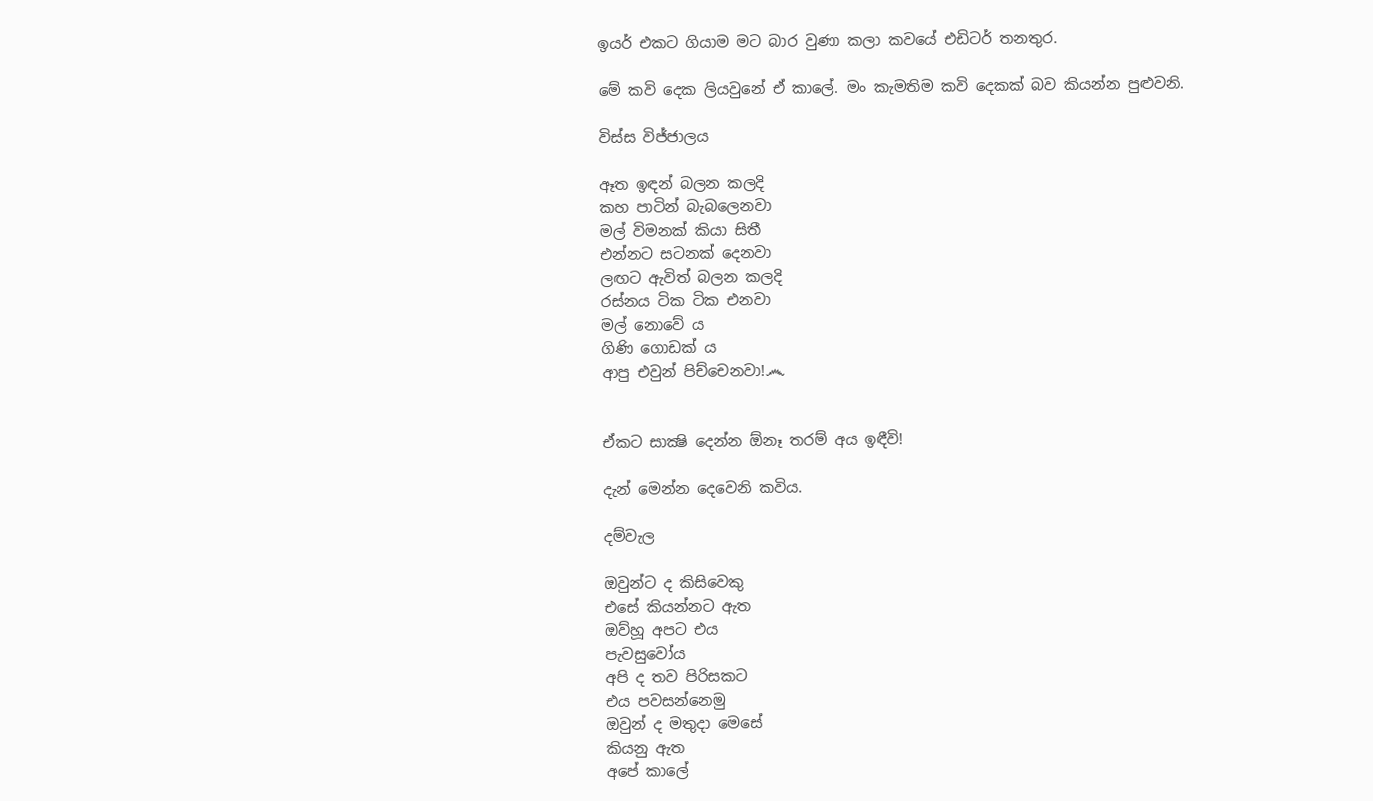ඉයර් එකට ගියාම මට බාර වුණා කලා කවයේ එඩිටර් තනතුර.

මේ කවි දෙක ලියවුනේ ඒ කාලේ. මං කැමතිම කවි දෙකක් බව කියන්න පුළුවනි.

විස්ස විජ්ජාලය

ඈත ඉඳන් බලන කලදි
කහ පාටින් බැබලෙනවා
මල් විමනක් කියා සිතී
එන්නට සටනක් දෙනවා
ලඟට ඇවිත් බලන කලදි
රස්නය ටික ටික එනවා
මල් නොවේ ය
ගිණි ගොඩක් ය
ආපු එවුන් පිච්චෙනවා!෴


ඒකට සාක්‍ෂි දෙන්න ඕනෑ තරම් අය ඉඳීවි!

දැන් මෙන්න දෙවෙනි කවිය.

දම්වැල

ඔවුන්ට ද කිසිවෙකු
එසේ කියන්නට ඇත
ඔව්හූ අපට එය
පැවසුවෝය
අපි ද තව පිරිසකට
එය පවසන්නෙමු
ඔවුන් ද මතුදා මෙසේ
කියනු ඇත
අපේ කාලේ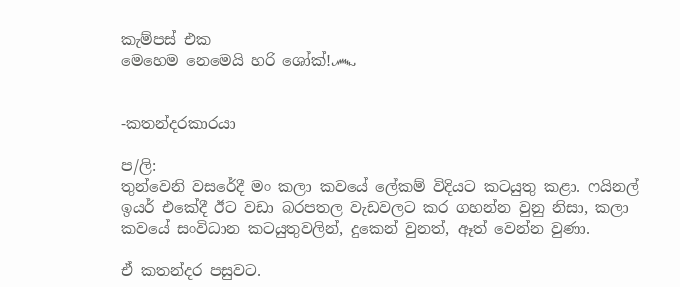කැම්පස් එක
මෙහෙම නෙමෙයි හරි ශෝක්!෴


-කතන්දරකාරයා

ප/ලි:
තුන්වෙනි වසරේදී මං කලා කවයේ ලේකම් විදියට කටයුතු කළා. ෆයිනල් ඉයර් එකේදී ඊට වඩා බරපතල වැඩවලට කර ගහන්න වුනු නිසා, කලා කවයේ සංවිධාන කටයුතුවලින්, දුකෙන් වුනත්, ඈත් වෙන්න වුණා.

ඒ කතන්දර පසුවට.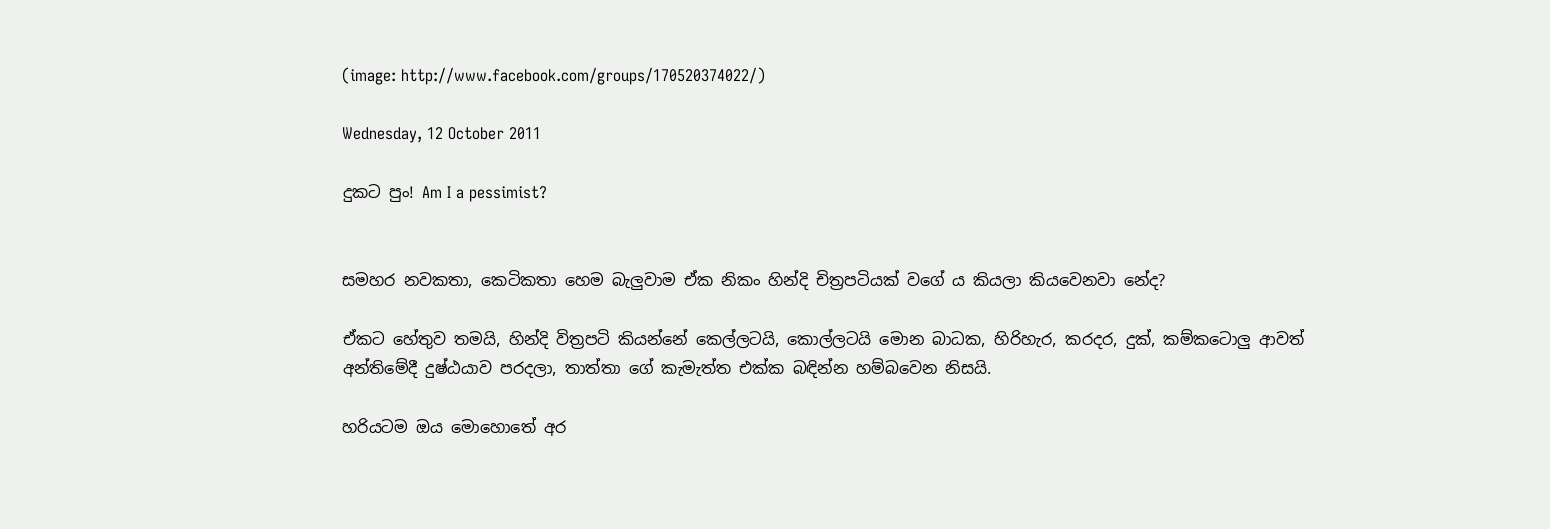(image: http://www.facebook.com/groups/170520374022/)

Wednesday, 12 October 2011

දුකට පුං! Am I a pessimist?


සමහර නවකතා, කෙටිකතා හෙම බැලුවාම ඒක නිකං හින්දි චිත්‍රපටියක් වගේ ය කියලා කියවෙනවා නේද?

ඒකට හේතුව තමයි, හින්දි විත්‍රපටි කියන්නේ කෙල්ලටයි, කොල්ලටයි මොන බාධක, හිරිහැර, කරදර, දුක්, කම්කටොලු ආවත් අන්තිමේදී දුෂ්ඨයාව පරදලා, තාත්තා ගේ කැමැත්ත එක්ක බඳින්න හම්බවෙන නිසයි.

හරියටම ඔය මොහොතේ අර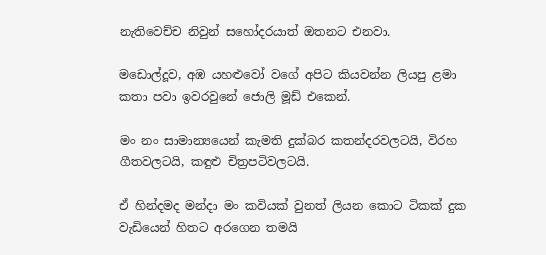නැතිවෙච්ච නිවුන් සහෝදරයාත් ඔතනට එනවා.

මඩොල්දූව, අඹ යහළුවෝ වගේ අපිට කියවන්න ලියපු ළමා කතා පවා ඉවරවුනේ ජොලි මූඩ් එකෙන්.

මං නං සාමාන්‍යයෙන් කැමති දුක්බර කතන්දරවලටයි, විරහ ගීතවලටයි, කඳුළු චිත්‍රපටිවලටයි.

ඒ හින්දමද මන්දා මං කවියක් වුනත් ලියන කොට ටිකක් දුක වැඩියෙන් හිතට අරගෙන තමයි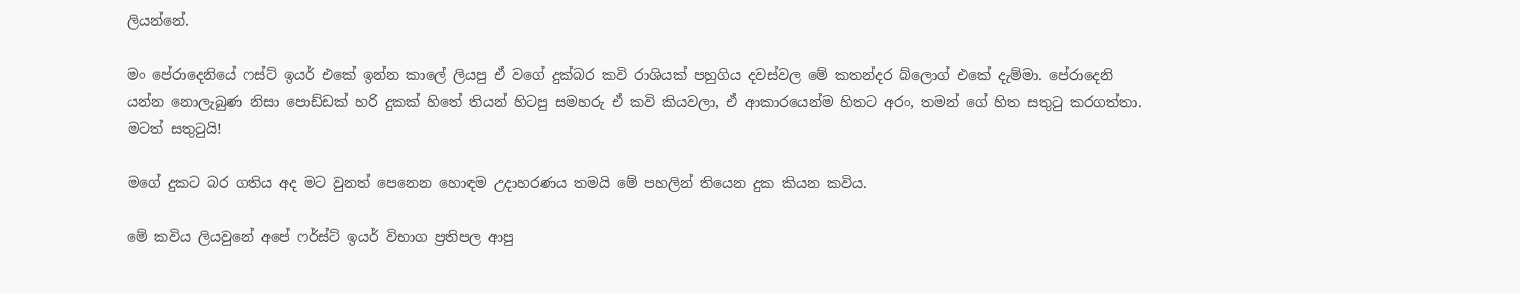ලියන්නේ.

මං පේරාදෙනියේ ෆස්ට් ඉයර් එකේ ඉන්න කාලේ ලියපු ඒ වගේ දුක්බර කවි රාශියක් පහුගිය දවස්වල මේ කතන්දර බ්ලොග් එකේ දැම්මා. පේරාදෙනි යන්න නොලැබුණ නිසා පොඩ්ඩක් හරි දුකක් හිතේ තියන් හිටපු සමහරු ඒ කවි කියවලා, ඒ ආකාරයෙන්ම හිතට අරං, තමන් ගේ හිත සතුටු කරගත්තා. මටත් සතුටුයි!

මගේ දුකට බර ගතිය අද මට වුනත් පෙනෙන හොඳම උදාහරණය තමයි මේ පහලින් තියෙන දුක කියන කවිය.

මේ කවිය ලියවුනේ අපේ ෆර්ස්ට් ඉයර් විභාග ප්‍රතිපල ආපු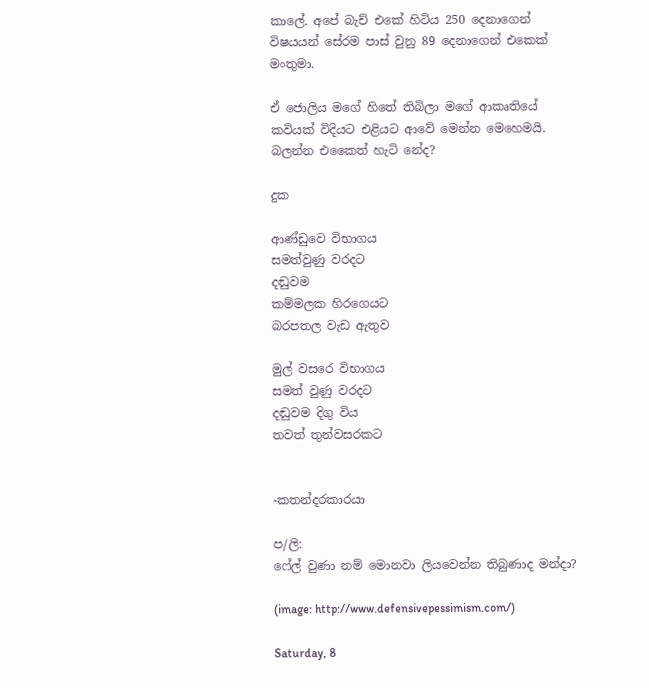කාලේ. අපේ බැච් එකේ හිටිය 250 දෙනාගෙන් විෂයයන් සේරම පාස් වුනු 89 දෙනාගෙන් එකෙක් මංතුමා.

ඒ ජොලිය මගේ හිතේ තිබිලා මගේ ආකෘතියේ කවියක් විදියට එළියට ආවේ මෙන්න මෙහෙමයි. බලන්න එකෛත් හැටි නේද?

දුක

ආණ්ඩුවෙ විභාගය
සමත්වුණු වරදට
දඬුවම
කම්මලක හිරගෙයට
බරපතල වැඩ ඇතුව

මුල් වසරෙ විභාගය
සමත් වුණු වරදට
දඬුවම දිගු විය
තවත් තුන්වසරකට


-කතන්දරකාරයා

ප/ලි:
ෆේල් වුණා නම් මොනවා ලියවෙන්න තිබුණාද මන්දා?

(image: http://www.defensivepessimism.com/)

Saturday, 8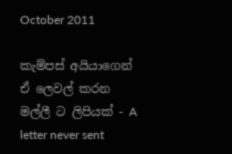October 2011

කැම්පස් අයියාගෙන් ඒ ලෙවල් කරන මල්ලී ට ලිපියක් - A letter never sent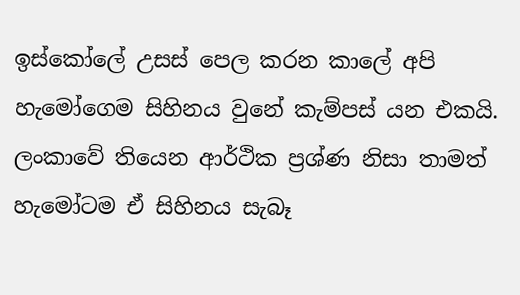ඉස්කෝලේ උසස් පෙල කරන කාලේ අපි හැමෝගෙම සිහිනය වුනේ කැම්පස් යන එකයි. ලංකාවේ තියෙන ආර්ථික ප්‍රශ්ණ නිසා තාමත් හැමෝටම ඒ සිහිනය සැබෑ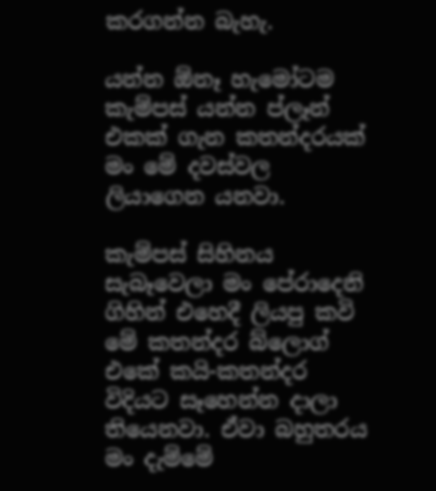කරගන්න බැහැ.

යන්න ඕනෑ හැමෝටම කැම්පස් යන්න ප්ලෑන් එකක් ගැන කතන්දරයක් මං මේ දවස්වල ලියාගෙන යනවා.

කැම්පස් සිහිනය සැබෑවෙලා මං පේරාදෙනි ගිහින් එහෙදී ලියපු කවි මේ කතන්දර බ්ලොග් එකේ කයි-කතන්දර විදියට සෑහෙන්න දාලා තියෙනවා. ඒවා බහුතරය මං දැම්මේ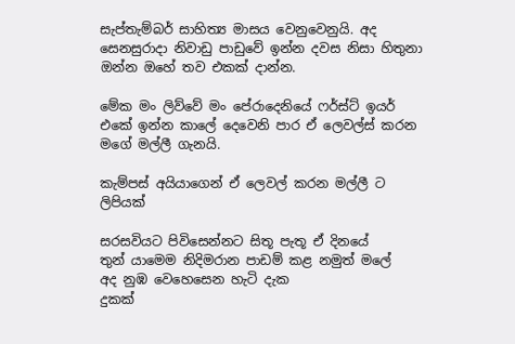සැප්තැම්බර් සාහිත්‍ය මාසය වෙනුවෙනුයි. අද සෙනසුරාදා නිවාඩු පාඩුවේ ඉන්න දවස නිසා හිතුනා ඔන්න ඔහේ තව එකක් දාන්න.

මේක මං ලිව්වේ මං පේරාදෙනියේ ෆර්ස්ට් ඉයර් එකේ ඉන්න කාලේ දෙවෙනි පාර ඒ ලෙවල්ස් කරන මගේ මල්ලී ගැනයි.

කැම්පස් අයියාගෙන් ඒ ලෙවල් කරන මල්ලී ට ලිපියක්

සරසවියට පිවිසෙන්නට සිතූ පැතූ ඒ දිනයේ
තුන් යාමෙම නිදිමරාන පාඩම් කළ නමුත් මලේ
අද නුඹ වෙහෙසෙන හැටි දැක
දුකක්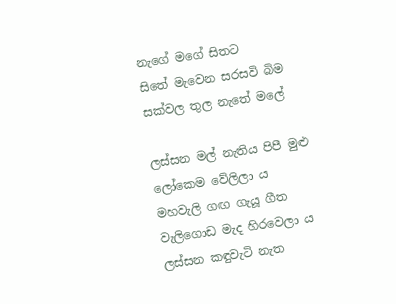නැගේ මගේ සිතට
සිතේ මැවෙන සරසවි බිම සක්වල තුල නැතේ මලේ

ලස්සන මල් නැතිය පිපී මුළු ලෝකෙම වේලිලා ය
මහවැලි ගඟ ගැයූ ගීත වැලිගොඩ මැද හිරවෙලා ය
ලස්සන කඳුවැටි නැත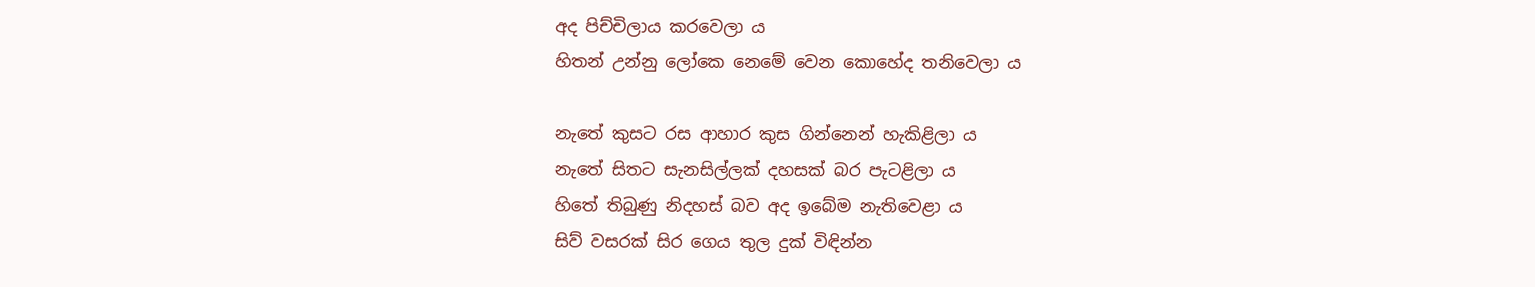අද පිච්චිලාය කරවෙලා ය
හිතන් උන්නු ලෝකෙ නෙමේ වෙන කොහේද තනිවෙලා ය

නැතේ කුසට රස ආහාර කුස ගින්නෙන් හැකිළිලා ය
නැතේ සිතට සැනසිල්ලක් දහසක් බර පැටළිලා ය
හිතේ තිබුණු නිදහස් බව අද ඉබේම නැතිවෙළා ය
සිව් වසරක් සිර ගෙය තුල දුක් විඳින්න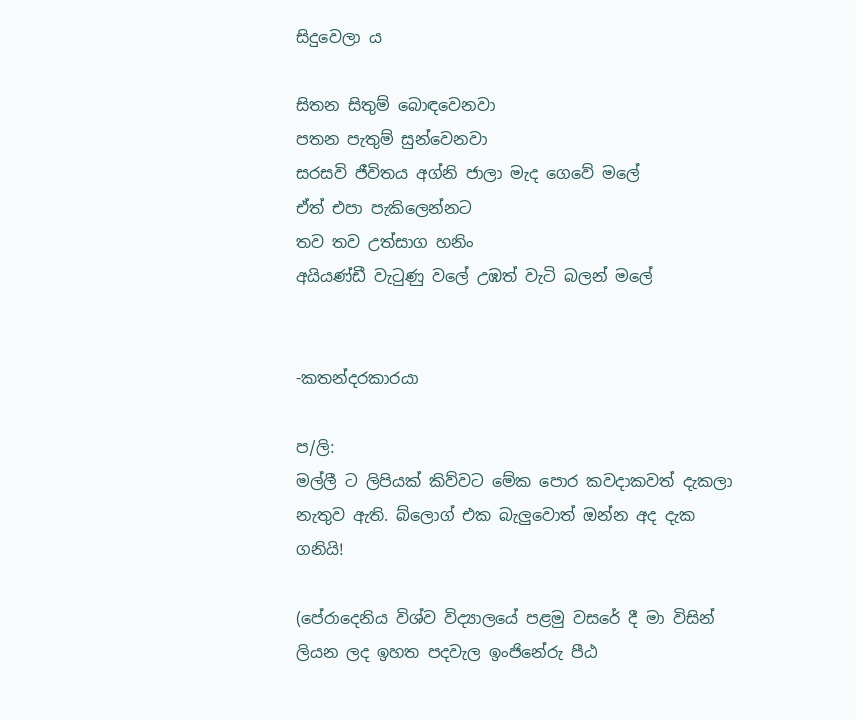සිදුවෙලා ය

සිතන සිතුම් බොඳවෙනවා
පතන පැතුම් සුන්වෙනවා
සරසවි ජීවිතය අග්නි ජාලා මැද ගෙවේ මලේ
ඒත් එපා පැකිලෙන්නට
තව තව උත්සාග හනිං
අයියණ්ඩී වැටුණු වලේ උඹත් වැටි බලන් මලේ


-කතන්දරකාරයා

ප/ලි:
මල්ලී ට ලිපියක් කිව්වට මේක පොර කවදාකවත් දැකලා නැතුව ඇති. බ්ලොග් එක බැලුවොත් ඔන්න අද දැක ගනියි!

(පේරාදෙනිය විශ්ව විද්‍යාලයේ පළමු වසරේ දී මා විසින් ලියන ලද ඉහත පදවැල ඉංජිනේරු පීඨ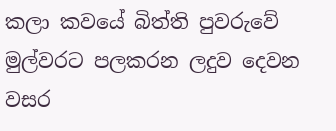කලා කවයේ බිත්ති පුවරුවේ මුල්වරට පලකරන ලදුව දෙවන වසර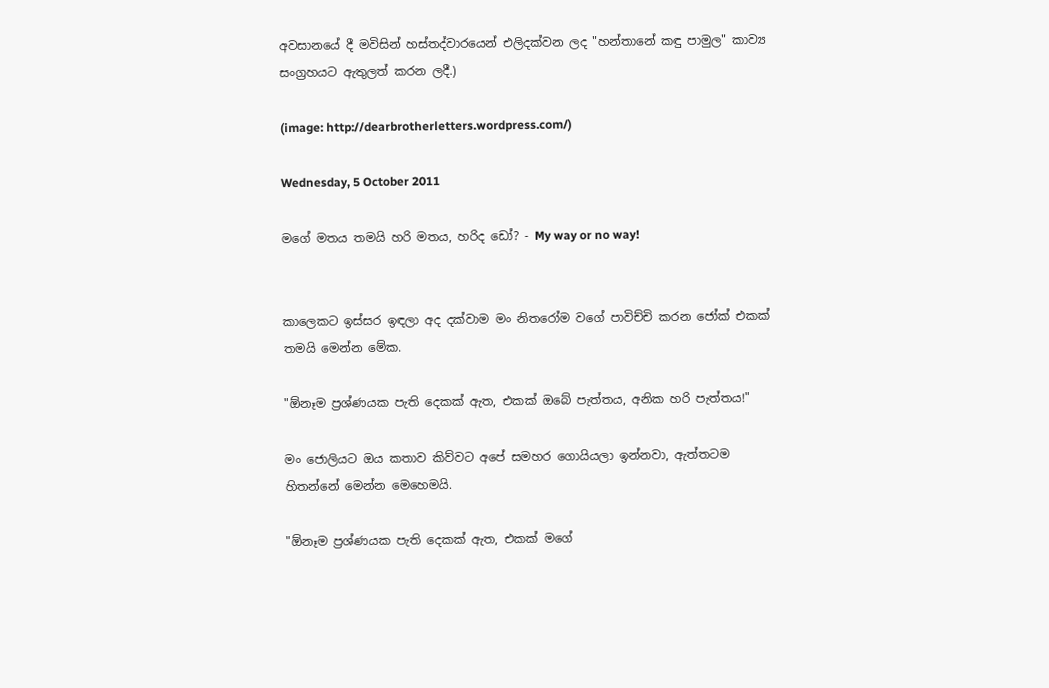අවසානයේ දී මවිසින් හස්තද්වාරයෙන් එලිදක්වන ලද "හන්තානේ කඳු පාමුල" කාව්‍ය සංග්‍රහයට ඇතුලත් කරන ලදී.)

(image: http://dearbrotherletters.wordpress.com/)

Wednesday, 5 October 2011

මගේ මතය තමයි හරි මතය, හරිද ඩෝ? - My way or no way!


කාලෙකට ඉස්සර ඉඳලා අද දක්වාම මං නිතරෝම වගේ පාවිච්චි කරන ජෝක් එකක් තමයි මෙන්න මේක.

"ඕනෑම ප්‍රශ්ණයක පැති දෙකක් ඇත, එකක් ඔබේ පැත්තය, අනික හරි පැත්තය!"

මං ජොලියට ඔය කතාව කිව්වට අපේ සමහර ගොයියලා ඉන්නවා, ඇත්තටම හිතන්නේ මෙන්න මෙහෙමයි.

"ඕනෑම ප්‍රශ්ණයක පැති දෙකක් ඇත, එකක් මගේ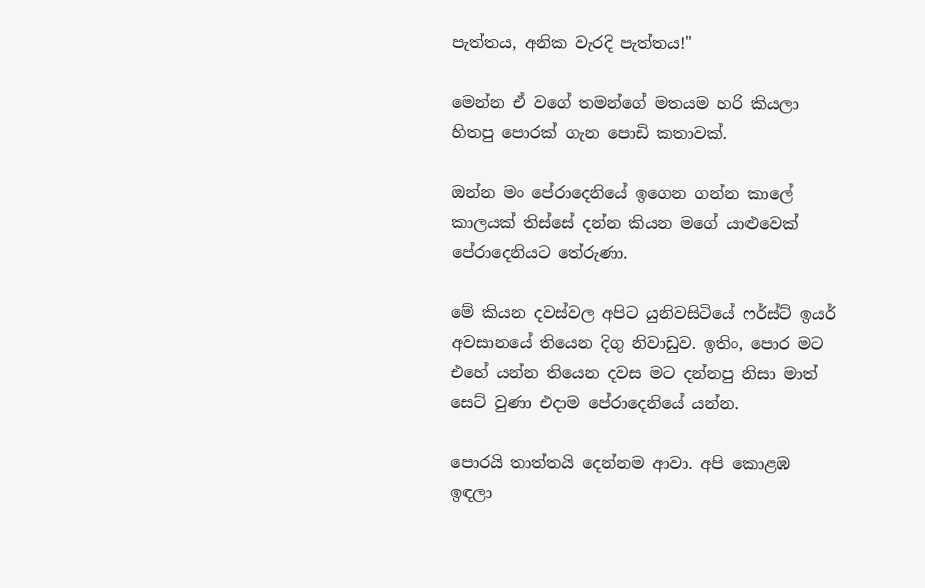පැත්තය, අනික වැරදි පැත්තය!"

මෙන්න ඒ වගේ තමන්ගේ මතයම හරි කියලා හිතපු පොරක් ගැන පොඩි කතාවක්.

ඔන්න මං පේරාදෙනියේ ඉගෙන ගන්න කාලේ කාලයක් තිස්සේ දන්න කියන මගේ යාළුවෙක් පේරාදෙනියට තේරුණා.

මේ කියන දවස්වල අපිට යුනිවසිටියේ ෆර්ස්ට් ඉයර් අවසානයේ තියෙන දිගු නිවාඩුව. ඉතිං, පොර මට එහේ යන්න තියෙන දවස මට දන්නපු නිසා මාත් සෙට් වුණා එදාම පේරාදෙනියේ යන්න.

පොරයි තාත්තයි දෙන්නම ආවා. අපි කොළඹ ඉඳලා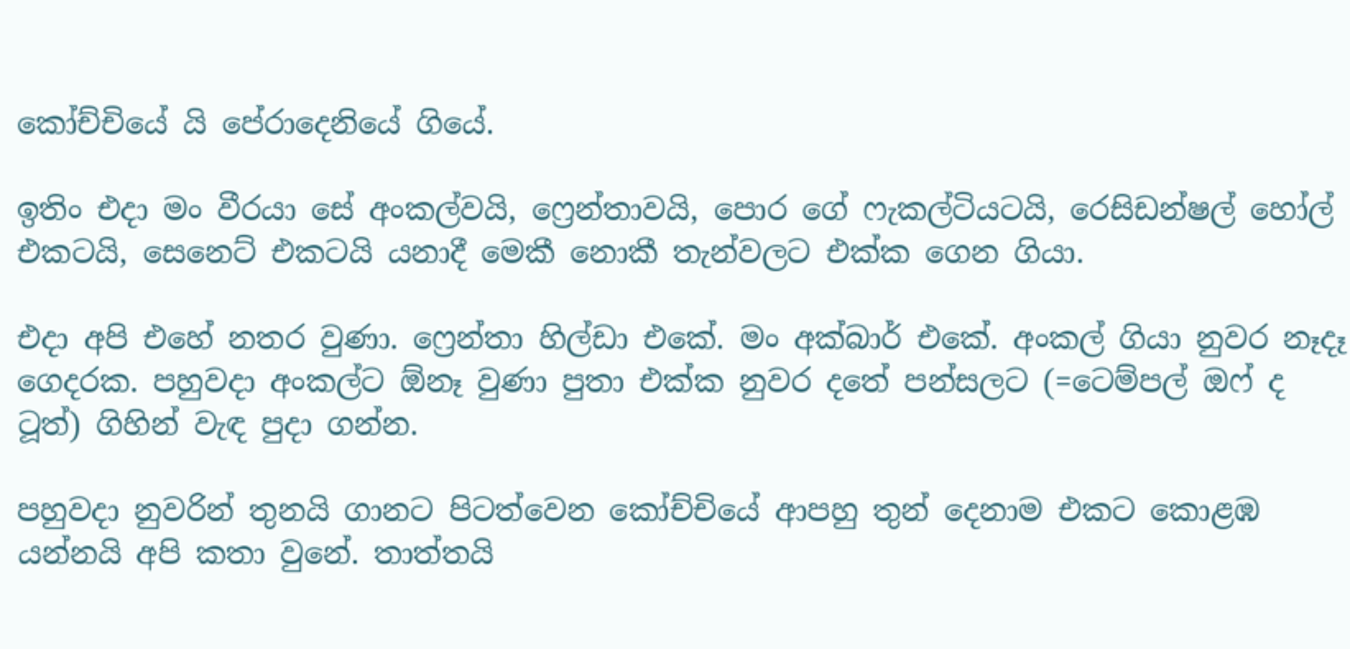කෝච්චියේ යි පේරාදෙනියේ ගියේ.

ඉතිං එදා මං වීරයා සේ අංකල්වයි, ෆ්‍රෙන්තාවයි, පොර ගේ ෆැකල්ටියටයි, රෙසිඩන්ෂල් හෝල් එකටයි, සෙනෙට් එකටයි යනාදී මෙකී නොකී තැන්වලට එක්ක ගෙන ගියා.

එදා අපි එහේ නතර වුණා. ෆ්‍රෙන්තා හිල්ඩා එකේ. මං අක්බාර් එකේ. අංකල් ගියා නුවර නෑදෑ ගෙදරක. පහුවදා අංකල්ට ඕනෑ වුණා පුතා එක්ක නුවර දතේ පන්සලට (=ටෙම්පල් ඔෆ් ද ටූත්) ගිහින් වැඳ පුදා ගන්න.

පහුවදා නුවරින් තුනයි ගානට පිටත්වෙන කෝච්චියේ ආපහු තුන් දෙනාම එකට කොළඹ යන්නයි අපි කතා වුනේ. තාත්තයි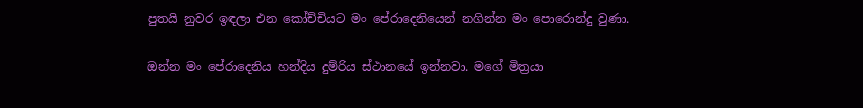පුතයි නුවර ඉඳලා එන කෝච්චියට මං පේරාදෙනියෙන් නගින්න මං පොරොන්දු වුණා.

ඔන්න මං පේරාදෙනිය හන්දිය දුම්රිය ස්ථානයේ ඉන්නවා. මගේ මිත්‍රයා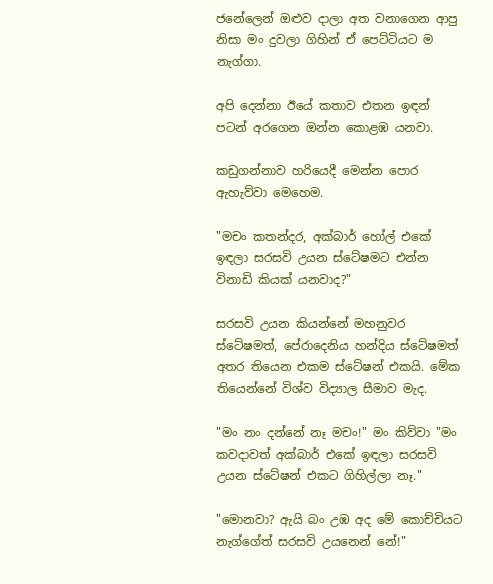ජනේලෙන් ඔළුව දාලා අත වනාගෙන ආපු නිසා මං දුවලා ගිහින් ඒ පෙට්ටියට ම නැග්ගා.

අපි දෙන්නා ඊයේ කතාව එතන ඉඳන් පටන් අරගෙන ඔන්න කොළඹ යනවා.

කඩුගන්නාව හරියෙදී මෙන්න පොර ඇහැව්වා මෙහෙම.

"මචං කතන්දර, අක්බාර් හෝල් එකේ ඉඳලා සරසවි උයන ස්ටේෂමට එන්න විනාඩි කියක් යනවාද?"

සරසවි උයන කියන්නේ මහනුවර ස්ටේෂමත්, පේරාදෙනිය හන්දිය ස්ටේෂමත් අතර තියෙන එකම ස්ටේෂන් එකයි. මේක තියෙන්නේ විශ්ව විද්‍යාල සීමාව මැද.

"මං නං දන්නේ නෑ මචං!" මං කිව්වා "මං කවදාවත් අක්බාර් එකේ ඉඳලා සරසවි උයන ස්ටේෂන් එකට ගිහිල්ලා නෑ."

"මොනවා? ඇයි බං උඹ අද මේ කොච්චියට නැග්ගේත් සරසවි උයනෙන් නේ!"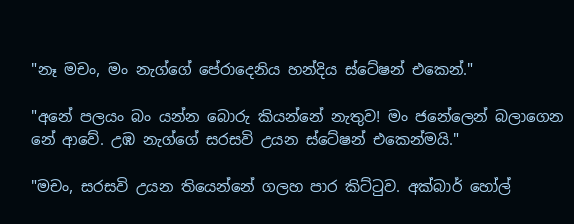"නෑ මචං, මං නැග්ගේ පේරාදෙනිය හන්දිය ස්ටේෂන් එකෙන්."

"අනේ පලයං බං යන්න බොරු කියන්නේ නැතුව! මං ජනේලෙන් බලාගෙන නේ ආවේ. උඹ නැග්ගේ සරසවි උයන ස්ටේෂන් එකෙන්මයි."

"මචං, සරසවි උයන තියෙන්නේ ගලහ පාර කිට්ටුව. අක්බාර් හෝල්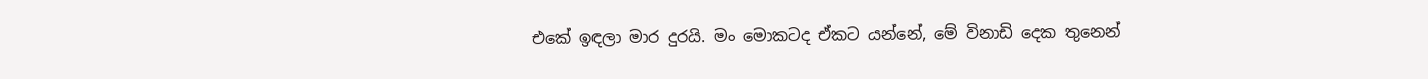එකේ ඉඳලා මාර දුරයි. මං මොකටද ඒකට යන්නේ, මේ විනාඩි දෙක තුනෙන්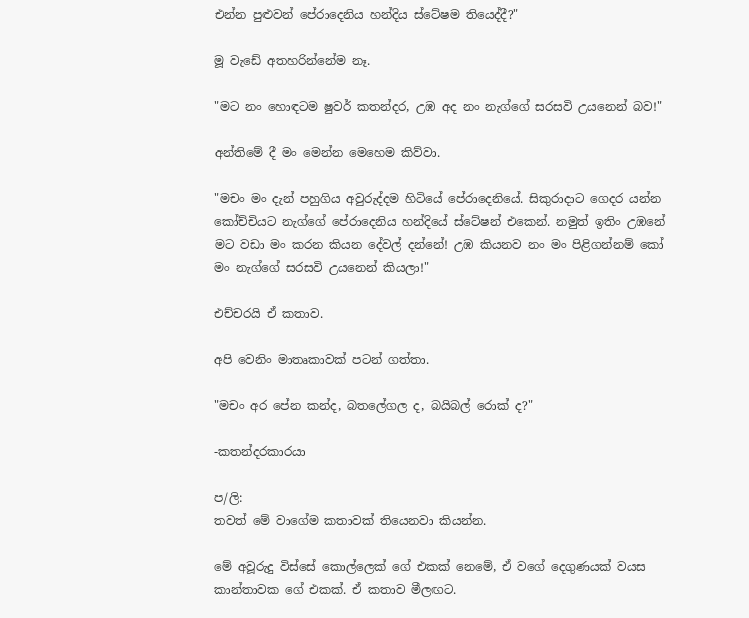එන්න පුළුවන් පේරාදෙනිය හන්දිය ස්ටේෂම තියෙද්දී?"

මූ වැඩේ අතහරින්නේම නෑ.

"මට නං හොඳටම ෂුවර් කතන්දර, උඹ අද නං නැග්ගේ සරසවි උයනෙන් බව!"

අන්තිමේ දී මං මෙන්න මෙහෙම කිව්වා.

"මචං මං දැන් පහුගිය අවුරුද්දම හිටියේ පේරාදෙනියේ. සිකුරාදාට ගෙදර යන්න කෝච්චියට නැග්ගේ පේරාදෙනිය හන්දියේ ස්ටේෂන් එකෙන්. නමුත් ඉතිං උඹනේ මට වඩා මං කරන කියන දේවල් දන්නේ! උඹ කියනව නං මං පිළිගන්නම් කෝ මං නැග්ගේ සරසවි උයනෙන් කියලා!"

එච්චරයි ඒ කතාව.

අපි වෙනිං මාතෘකාවක් පටන් ගත්තා.

"මචං අර පේන කන්ද, බතලේගල ද, බයිබල් රොක් ද?"

-කතන්දරකාරයා

ප/ලි:
තවත් මේ වාගේම කතාවක් තියෙනවා කියන්න.

මේ අවූරුදු විස්සේ කොල්ලෙක් ගේ එකක් නෙමේ, ඒ වගේ දෙගුණයක් වයස කාන්තාවක ගේ එකක්. ඒ කතාව මීලඟට.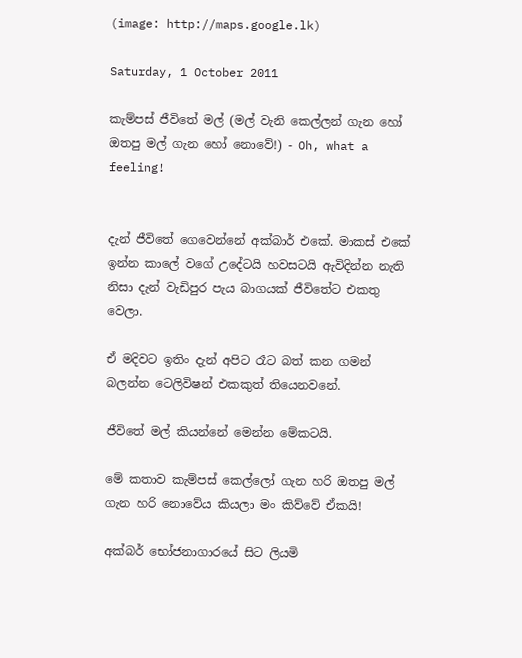(image: http://maps.google.lk)

Saturday, 1 October 2011

කැම්පස් ජීවිතේ මල් (මල් වැනි කෙල්ලන් ගැන හෝ ඔතපු මල් ගැන හෝ නොවේ!) - Oh, what a feeling!


දැන් ජීවිතේ ගෙවෙන්නේ අක්බාර් එකේ. මාකස් එකේ ඉන්න කාලේ වගේ උදේටයි හවසටයි ඇවිදින්න නැති නිසා දැන් වැඩිපුර පැය බාගයක් ජීවිතේට එකතු වෙලා.

ඒ මදිවට ඉතිං දැන් අපිට රෑට බත් කන ගමන් බලන්න ටෙලිවිෂන් එකකුත් තියෙනවනේ.

ජීවිතේ මල් කියන්නේ මෙන්න මේකටයි.

මේ කතාව කැම්පස් කෙල්ලෝ ගැන හරි ඔතපු මල් ගැන හරි නොවේය කියලා මං කිව්වේ ඒකයි!

අක්බර් භෝජනාගාරයේ සිට ලියමි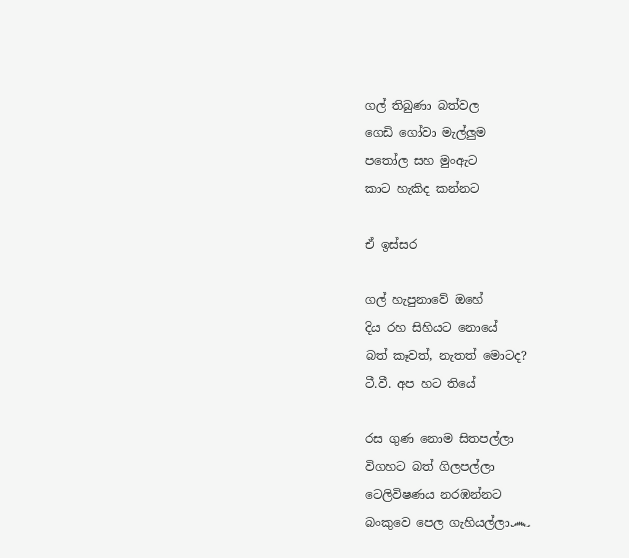ගල් තිබුණා බත්වල
ගෙඩි ගෝවා මැල්ලුම
පතෝල සහ මුංඇට
කාට හැකිද කන්නට

ඒ ඉස්සර

ගල් හැපුනාවේ ඔහේ
දිය රහ සිහියට නොයේ
බත් කෑවත්, නැතත් මොටද?
ටී.වී. අප හට තියේ

රස ගුණ නොම සිතපල්ලා
විගහට බත් ගිලපල්ලා
ටෙලිවිෂණය නරඹන්නට
බංකුවෙ පෙල ගැහියල්ලා෴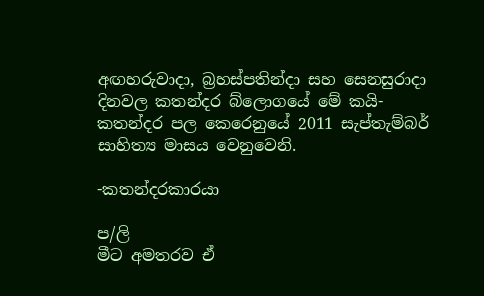අඟහරුවාදා, බ්‍රහස්පතින්දා සහ සෙනසුරාදා දිනවල කතන්දර බ්ලොගයේ මේ කයි-කතන්දර පල කෙරෙනුයේ 2011 සැප්තැම්බර් සාහිත්‍ය මාසය වෙනුවෙනි.

-කතන්දරකාරයා

ප/ලි
මීට අමතරව ඒ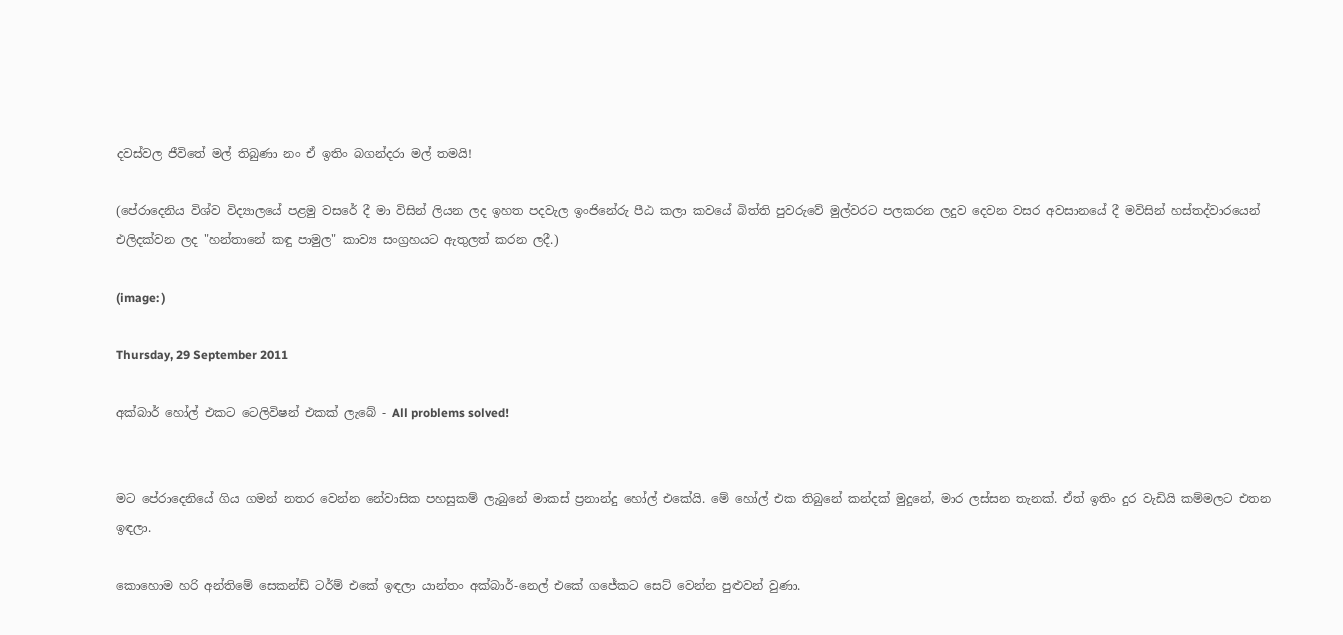දවස්වල ජීවිතේ මල් තිබුණා නං ඒ ඉතිං බගන්දරා මල් තමයි!

(පේරාදෙනිය විශ්ව විද්‍යාලයේ පළමු වසරේ දී මා විසින් ලියන ලද ඉහත පදවැල ඉංජිනේරු පීඨ කලා කවයේ බිත්ති පුවරුවේ මුල්වරට පලකරන ලදුව දෙවන වසර අවසානයේ දී මවිසින් හස්තද්වාරයෙන් එලිදක්වන ලද "හන්තානේ කඳු පාමුල" කාව්‍ය සංග්‍රහයට ඇතුලත් කරන ලදී.)

(image: )

Thursday, 29 September 2011

අක්බාර් හෝල් එකට ටෙලිවිෂන් එකක් ලැබේ - All problems solved!


මට පේරාදෙනියේ ගිය ගමන් නතර වෙන්න නේවාසික පහසුකම් ලැබුනේ මාකස් ප්‍රනාන්දු හෝල් එකේයි. මේ හෝල් එක තිබුනේ කන්දක් මුදුනේ, මාර ලස්සන තැනක්. ඒත් ඉතිං දුර වැඩියි කම්මලට එතන ඉඳලා.

කොහොම හරි අන්තිමේ සෙකන්ඩ් ටර්ම් එකේ ඉඳලා යාන්තං අක්බාර්-නෙල් එකේ ගජේකට සෙට් වෙන්න පුළුවන් වුණා.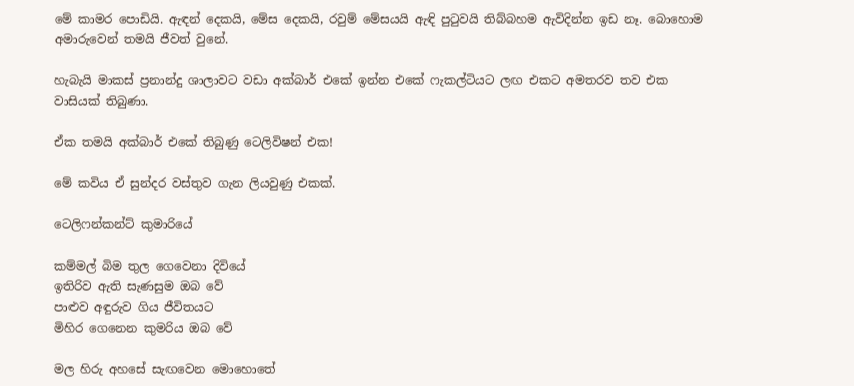මේ කාමර පොඩියි. ඇඳන් දෙකයි, මේස දෙකයි, රවුම් මේසයයි ඇඳි පුටුවයි තිබ්බහම ඇවිදින්න ඉඩ නෑ. බොහොම අමාරුවෙන් තමයි ජීවත් වුනේ.

හැබැයි මාකස් ප්‍රනාන්දු ශාලාවට වඩා අක්බාර් එකේ ඉන්න එකේ ෆැකල්ටියට ලඟ එකට අමතරව තව එක වාසියක් තිබුණා.

ඒක තමයි අක්බාර් එකේ තිබුණු ටෙලිවිෂන් එක!

මේ කවිය ඒ සුන්දර වස්තුව ගැන ලියවුණු එකක්.

ටෙලිෆන්කන්ට් කුමාරියේ

කම්මල් බිම තුල ගෙවෙනා දිවියේ
ඉතිරිව ඇති සැණසුම ඔබ වේ
පාළුව අඳුරුව ගිය ජීවිතයට
මිහිර ගෙනෙන කුමරිය ඔබ වේ

මල හිරු අහසේ සැඟවෙන මොහොතේ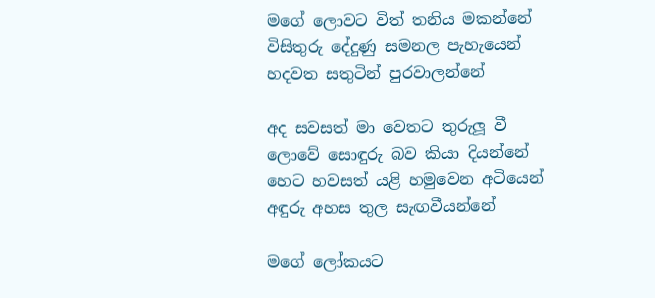මගේ ලොවට විත් තනිය මකන්නේ
විසිතුරු දේදුණු සමනල පැහැයෙන්
හදවත සතුටින් පුරවාලන්නේ

අද සවසත් මා වෙතට තුරුලූ වී
ලොවේ සොඳුරු බව කියා දියන්නේ
හෙට හවසත් යළි හමුවෙන අටියෙන්
අඳුරු අහස තුල සැඟවීයන්නේ

මගේ ලෝකයට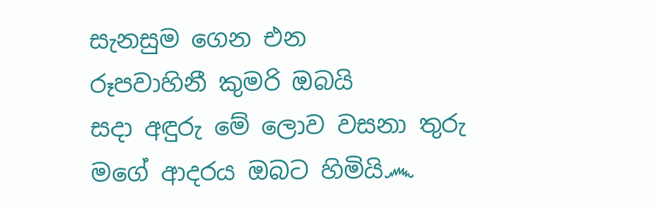සැනසුම ගෙන එන
රූපවාහිනී කුමරි ඔබයි
සදා අඳුරු මේ ලොව වසනා තුරු
මගේ ආදරය ඔබට හිමියි෴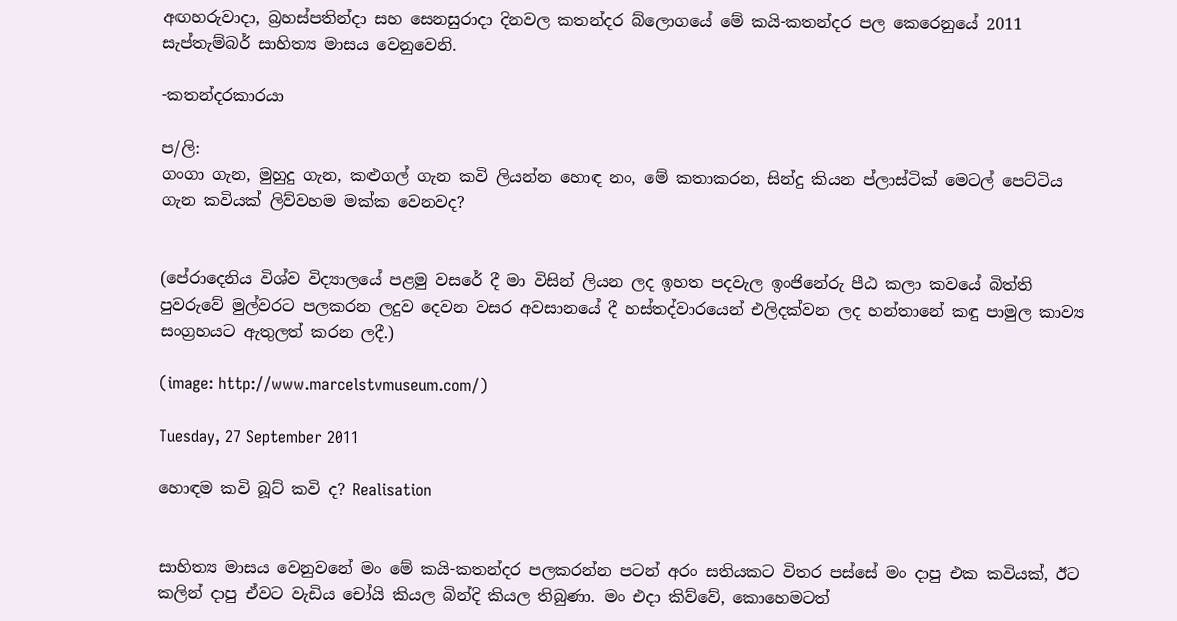අඟහරුවාදා, බ්‍රහස්පතින්දා සහ සෙනසුරාදා දිනවල කතන්දර බ්ලොගයේ මේ කයි-කතන්දර පල කෙරෙනුයේ 2011 සැප්තැම්බර් සාහිත්‍ය මාසය වෙනුවෙනි.

-කතන්දරකාරයා

ප/ලි:
ගංගා ගැන, මුහුදු ගැන, කළුගල් ගැන කවි ලියන්න හොඳ නං, මේ කතාකරන, සින්දු කියන ප්ලාස්ටික් මෙටල් පෙට්ටිය ගැන කවියක් ලිව්වහම මක්ක වෙනවද?


(පේරාදෙනිය විශ්ව විද්‍යාලයේ පළමු වසරේ දී මා විසින් ලියන ලද ඉහත පදවැල ඉංජිනේරු පීඨ කලා කවයේ බිත්ති පුවරුවේ මුල්වරට පලකරන ලදුව දෙවන වසර අවසානයේ දී හස්තද්වාරයෙන් එලිදක්වන ලද හන්තානේ කඳු පාමුල කාව්‍ය සංග්‍රහයට ඇතුලත් කරන ලදී.)

(image: http://www.marcelstvmuseum.com/)

Tuesday, 27 September 2011

හොඳම කවි බූට් කවි ද? Realisation


සාහිත්‍ය මාසය වෙනුවනේ මං මේ කයි-කතන්දර පලකරන්න පටන් අරං සතියකට විතර පස්සේ මං දාපු එක කවියක්, ඊට කලින් දාපු ඒවට වැඩිය චෝයි කියල බින්දි කියල තිබුණා. මං එදා කිව්වේ, කොහෙමටත්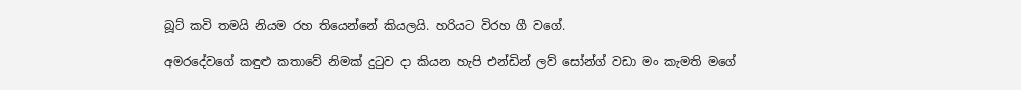බූට් කවි තමයි නියම රහ තියෙන්නේ කියලයි. හරියට විරහ ගී වගේ.

අමරදේවගේ කඳුළු කතාවේ නිමක් දුටුව දා කියන හැපි එන්ඩින් ලව් සෝන්ග් වඩා මං කැමති මගේ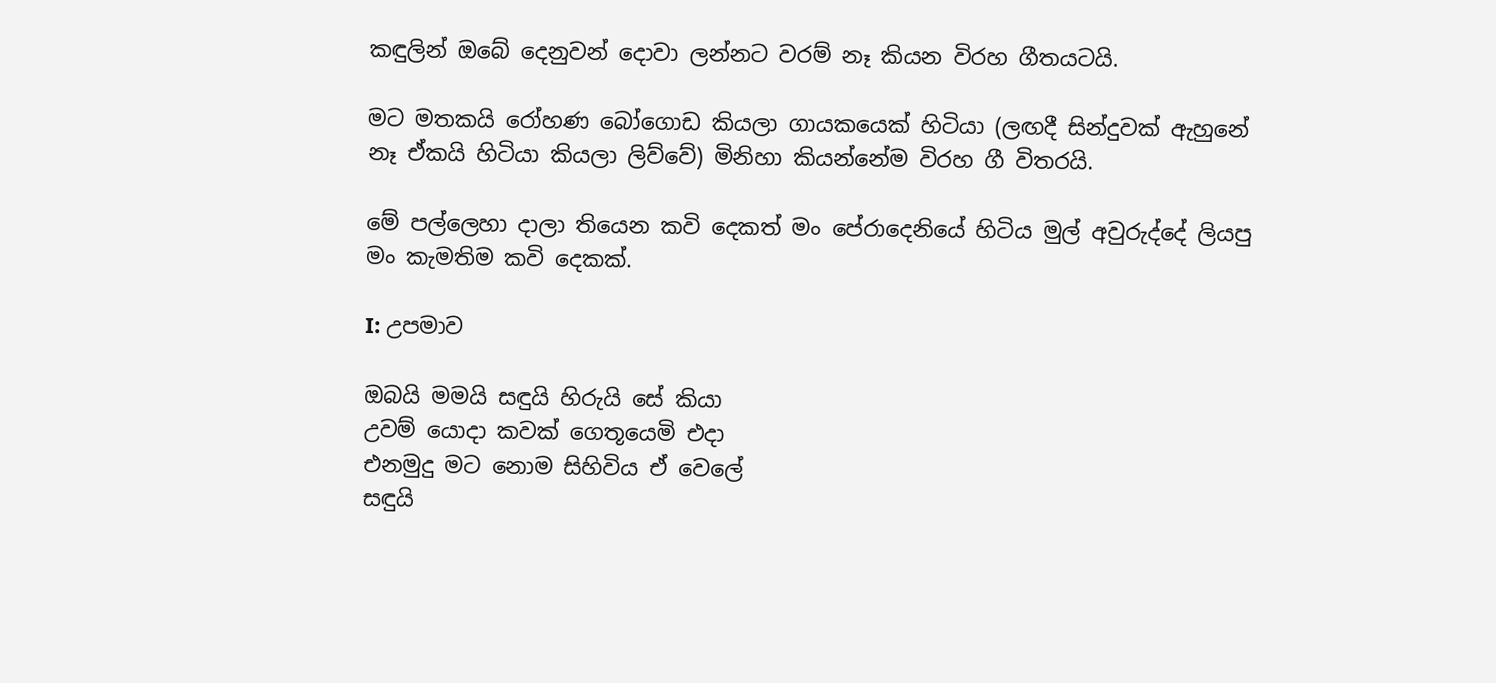කඳුලින් ඔබේ දෙනුවන් දොවා ලන්නට වරම් නෑ කියන විරහ ගීතයටයි.

මට මතකයි රෝහණ බෝගොඩ කියලා ගායකයෙක් හිටියා (ලඟදී සින්දුවක් ඇහුනේ නෑ ඒකයි හිටියා කියලා ලිව්වේ) මිනිහා කියන්නේම විරහ ගී විතරයි.

මේ පල්ලෙහා දාලා තියෙන කවි දෙකත් මං පේරාදෙනියේ හිටිය මුල් අවුරුද්දේ ලියපු මං කැමතිම කවි දෙකක්.

I: උපමාව

ඔබයි මමයි සඳුයි හිරුයි සේ කියා
උවම් යොදා කවක් ගෙතූයෙමි එදා
එනමුදු මට නොම සිහිවිය ඒ වෙලේ
සඳුයි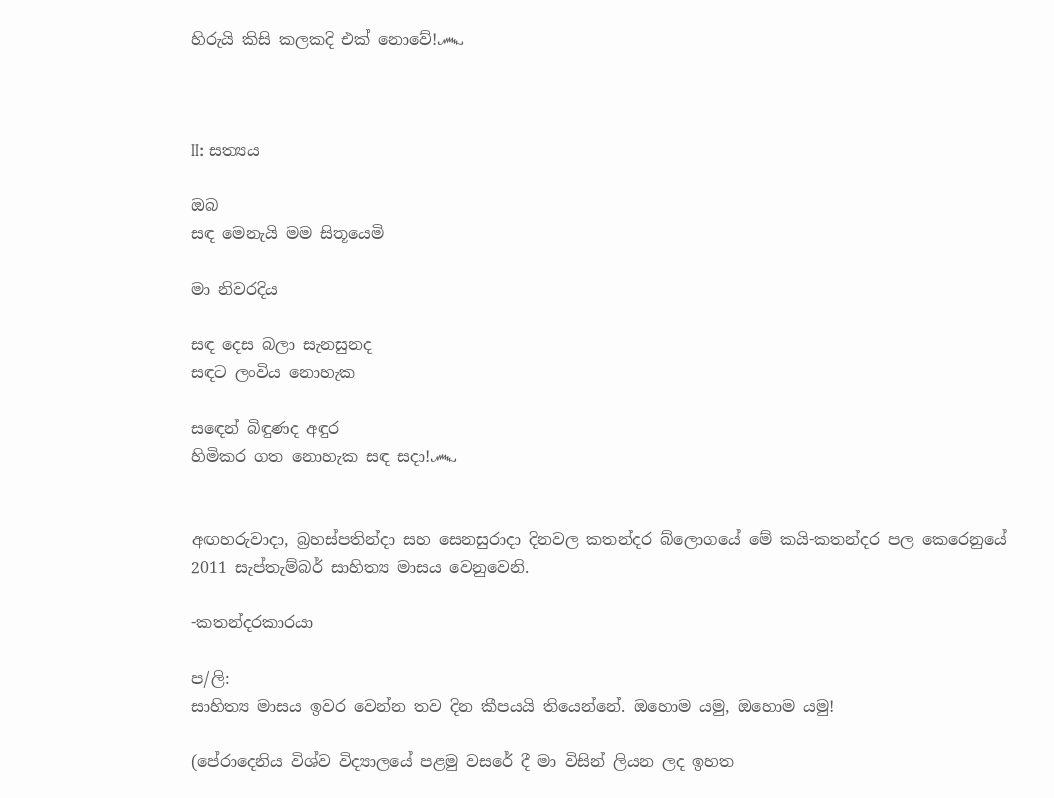හිරුයි කිසි කලකදි එක් නොවේ!෴



II: සත්‍යය

ඔබ
සඳ මෙනැයි මම සිතූයෙමි

මා නිවරදිය

සඳ දෙස බලා සැනසුනද
සඳට ලංවිය නොහැක

සඳෙන් බිඳුණද අඳුර
හිමිකර ගත නොහැක සඳ සදා!෴


අඟහරුවාදා, බ්‍රහස්පතින්දා සහ සෙනසුරාදා දිනවල කතන්දර බ්ලොගයේ මේ කයි-කතන්දර පල කෙරෙනුයේ 2011 සැප්තැම්බර් සාහිත්‍ය මාසය වෙනුවෙනි.

-කතන්දරකාරයා

ප/ලි:
සාහිත්‍ය මාසය ඉවර වෙන්න තව දින කීපයයි තියෙන්නේ. ඔහොම යමු, ඔහොම යමු!

(පේරාදෙනිය විශ්ව විද්‍යාලයේ පළමු වසරේ දී මා විසින් ලියන ලද ඉහත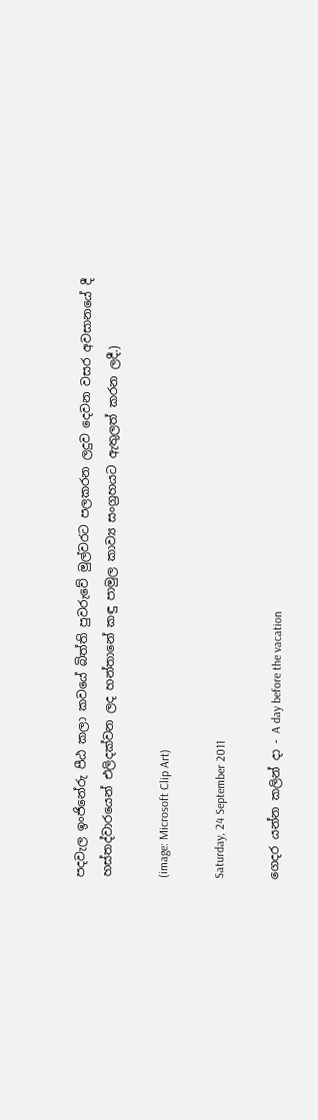පදවැල ඉංජිනේරු පීඨ කලා කවයේ බිත්ති පුවරුවේ මුල්වරට පලකරන ලදුව දෙවන වසර අවසානයේ දී හස්තද්වාරයෙන් එලිදක්වන ලද හන්තානේ කඳු පාමුල කාව්‍ය සංග්‍රහයට ඇතුලත් කරන ලදී.)

(image: Microsoft Clip Art)

Saturday, 24 September 2011

ගෙදර යන්න කලින් දා - A day before the vacation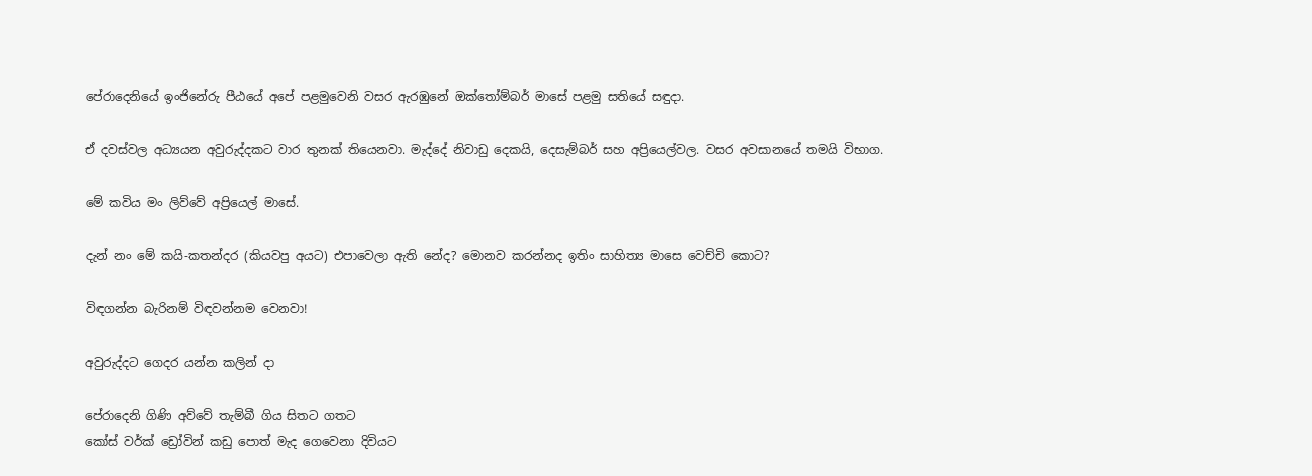පේරාදෙනියේ ඉංජිනේරු පීඨයේ අපේ පළමුවෙනි වසර ඇරඹුනේ ඔක්තෝම්බර් මාසේ පළමු සතියේ සඳුදා.

ඒ දවස්වල අධ්‍යයන අවුරුද්දකට වාර තුනක් තියෙනවා. මැද්දේ නිවාඩු දෙකයි, දෙසැම්බර් සහ අප්‍රියෙල්වල. වසර අවසානයේ තමයි විභාග.

මේ කවිය මං ලිව්වේ අප්‍රියෙල් මාසේ.

දැන් නං මේ කයි-කතන්දර (කියවපු අයට) එපාවෙලා ඇති නේද? මොනව කරන්නද ඉතිං සාහිත්‍ය මාසෙ වෙච්චි කොට?

විඳගන්න බැරිනම් විඳවන්නම වෙනවා!

අවුරුද්දට ගෙදර යන්න කලින් දා

පේරාදෙනි ගිණි අව්වේ තැම්බී ගිය සිතට ගතට
කෝස් වර්ක් ඩ්‍රෝවින් කඩු පොත් මැද ගෙවෙනා දිවියට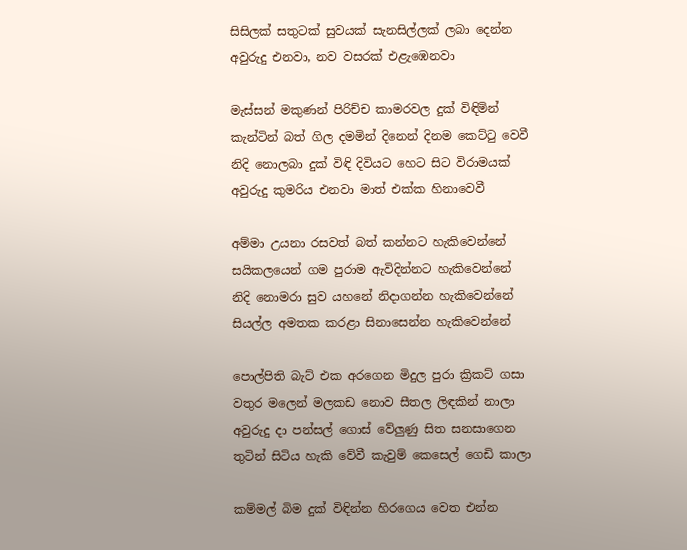සිසිලක් සතුටක් සුවයක් සැනසිල්ලක් ලබා දෙන්න
අවුරුදු එනවා, නව වසරක් එළැඹෙනවා

මැස්සන් මකුණන් පිරිච්ච කාමරවල දුක් විඳිමින්
කැන්ටින් බත් ගිල දමමින් දිනෙන් දිනම කෙට්ටු වෙවී
නිදි නොලබා දුක් විඳි දිවියට හෙට සිට විරාමයක්
අවුරුදු කුමරිය එනවා මාත් එක්ක හිනාවෙවී

අම්මා උයනා රසවත් බත් කන්නට හැකිවෙන්නේ
සයිකලයෙන් ගම පුරාම ඇවිදින්නට හැකිවෙන්නේ
නිදි නොමරා සුව යහනේ නිදාගන්න හැකිවෙන්නේ
සියල්ල අමතක කරළා සිනාසෙන්න හැකිවෙන්නේ

පොල්පිති බැට් එක අරගෙන මිදුල පුරා ක්‍රිකට් ගසා
වතුර මලෙන් මලකඩ නොව සීතල ලිඳකින් නාලා
අවුරුදු දා පන්සල් ගොස් වේලුණු සිත සනසාගෙන
තුටින් සිටිය හැකි වේවී කැවුම් කෙසෙල් ගෙඩි කාලා

කම්මල් බිම දුක් විඳින්න හිරගෙය වෙත එන්න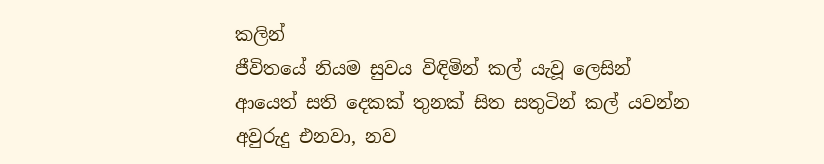කලින්
ජීවිතයේ නියම සුවය විඳිමින් කල් යැවූ ලෙසින්
ආයෙත් සති දෙකක් තුනක් සිත සතුටින් කල් යවන්න
අවුරුදු එනවා, නව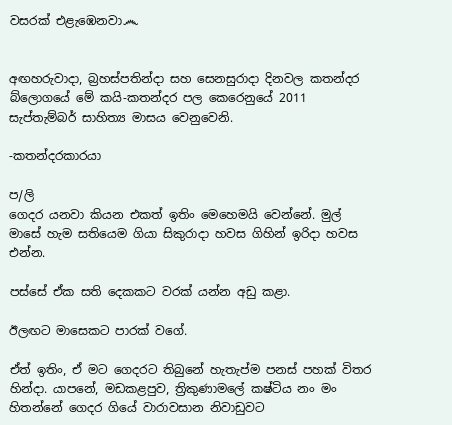වසරක් එළැඹෙනවා෴


අඟහරුවාදා, බ්‍රහස්පතින්දා සහ සෙනසුරාදා දිනවල කතන්දර බ්ලොගයේ මේ කයි-කතන්දර පල කෙරෙනුයේ 2011 සැප්තැම්බර් සාහිත්‍ය මාසය වෙනුවෙනි.

-කතන්දරකාරයා

ප/ලි
ගෙදර යනවා කියන එකත් ඉතිං මෙහෙමයි වෙන්නේ. මුල් මාසේ හැම සතියෙම ගියා සිකුරාදා හවස ගිහින් ඉරිදා හවස එන්න.

පස්සේ ඒක සති දෙකකට වරක් යන්න අඩු කළා.

ඊලඟට මාසෙකට පාරක් වගේ.

ඒත් ඉතිං, ඒ මට ගෙදරට තිබුනේ හැතැප්ම පනස් පහක් විතර හින්දා. යාපනේ, මඩකළපුව, ත්‍රිකුණාමලේ කෂ්ටිය නං මං හිතන්නේ ගෙදර ගියේ වාරාවසාන නිවාඩුවට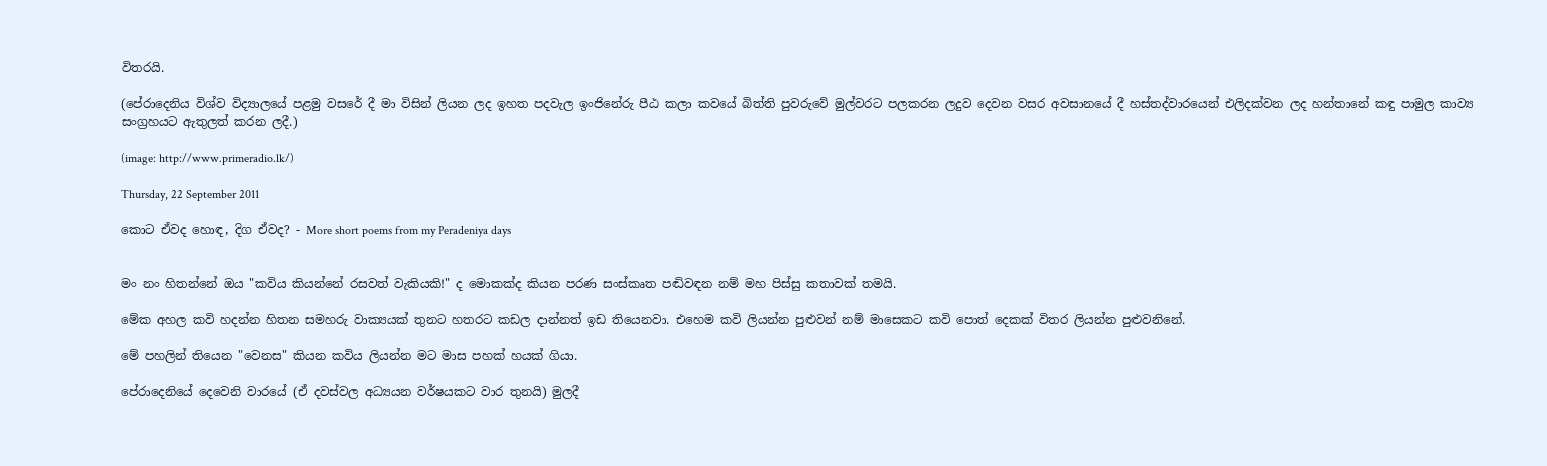විතරයි.

(පේරාදෙනිය විශ්ව විද්‍යාලයේ පළමු වසරේ දී මා විසින් ලියන ලද ඉහත පදවැල ඉංජිනේරු පීඨ කලා කවයේ බිත්ති පුවරුවේ මුල්වරට පලකරන ලදුව දෙවන වසර අවසානයේ දී හස්තද්වාරයෙන් එලිදක්වන ලද හන්තානේ කඳු පාමුල කාව්‍ය සංග්‍රහයට ඇතුලත් කරන ලදී.)

(image: http://www.primeradio.lk/)

Thursday, 22 September 2011

කොට ඒවද හොඳ, දිග ඒවද? - More short poems from my Peradeniya days


මං නං හිතන්නේ ඔය "කවිය කියන්නේ රසවත් වැකියකි!" ද මොකක්ද කියන පරණ සංස්කෘත පඬිවඳන නම් මහ පිස්සු කතාවක් තමයි.

මේක අහල කවි හදන්න හිතන සමහරු වාක්‍යයක් තුනට හතරට කඩල දාන්නත් ඉඩ තියෙනවා. එහෙම කවි ලියන්න පුළුවන් නම් මාසෙකට කවි පොත් දෙකක් විතර ලියන්න පුළුවනිනේ.

මේ පහලින් තියෙන "වෙනස" කියන කවිය ලියන්න මට මාස පහක් හයක් ගියා.

පේරාදෙනියේ දෙවෙනි වාරයේ (ඒ දවස්වල අධ්‍යයන වර්ෂයකට වාර තුනයි) මුලදී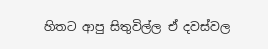හිතට ආපු සිතුවිල්ල ඒ දවස්වල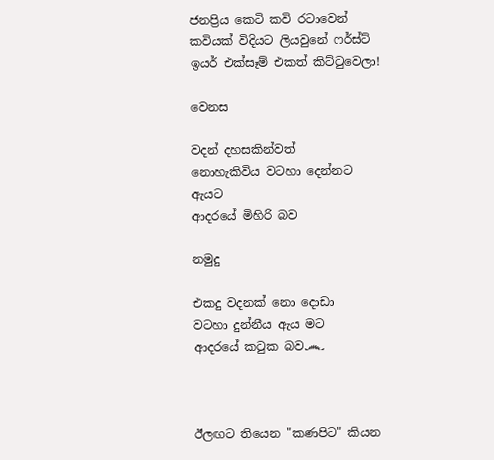ජනප්‍රිය කෙටි කවි රටාවෙන් කවියක් විදියට ලියවුනේ ෆර්ස්ට් ඉයර් එක්සෑම් එකත් කිට්ටුවෙලා!

වෙනස

වදන් දහසකින්වත්
නොහැකිවිය වටහා දෙන්නට
ඇයට
ආදරයේ මිහිරි බව

නමුදු

එකදු වදනක් නො දොඩා
වටහා දුන්නීය ඇය මට
ආදරයේ කටුක බව෴



ඊලඟට තියෙන "කණපිට" කියන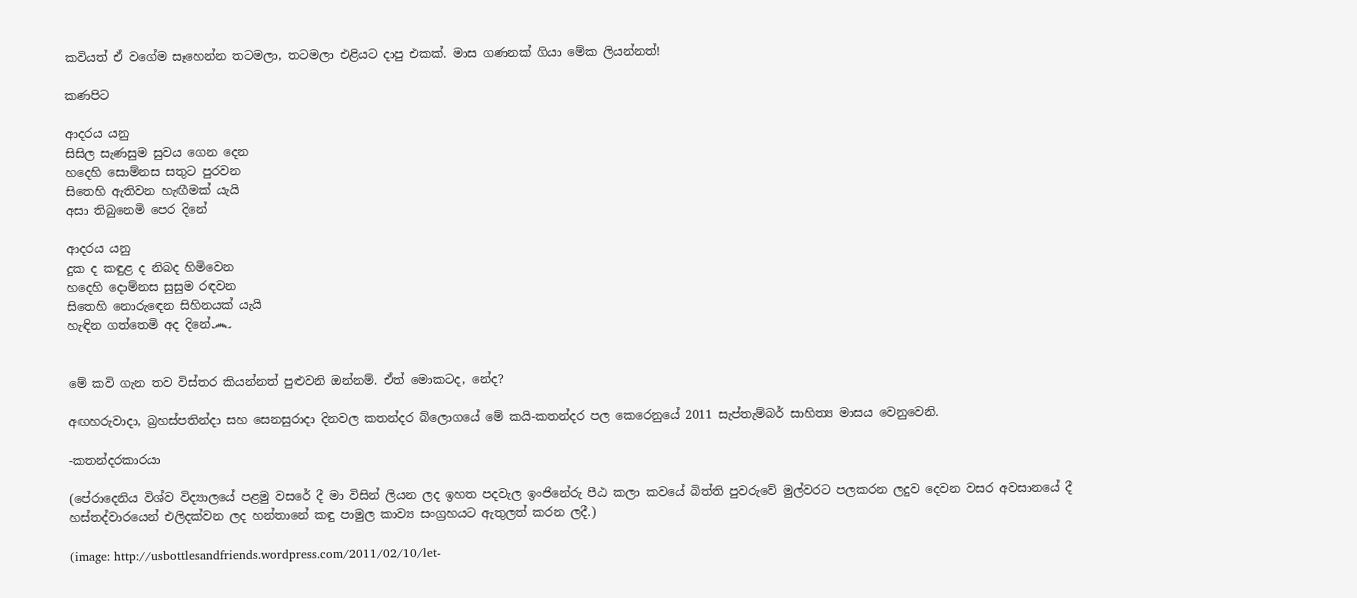කවියත් ඒ වගේම සෑහෙන්න තටමලා, තටමලා එළියට දාපු එකක්. මාස ගණනක් ගියා මේක ලියන්නත්!

කණපිට

ආදරය යනු
සිසිල සැණසුම සුවය ගෙන දෙන
හදෙහි සොම්නස සතුට පුරවන
සිතෙහි ඇතිවන හැඟීමක් යැයි
අසා තිබුනෙමි පෙර දිනේ

ආදරය යනු
දුක ද කඳුළ ද නිබද හිමිවෙන
හදෙහි දොම්නස සුසුම රඳවන
සිතෙහි නොරුඳෙන සිහිනයක් යැයි
හැඳින ගත්තෙමි අද දිනේ෴


මේ කවි ගැන තව විස්තර කියන්නත් පුළුවනි ඔන්නම්. ඒත් මොකටද, නේද?

අඟහරුවාදා, බ්‍රහස්පතින්දා සහ සෙනසුරාදා දිනවල කතන්දර බ්ලොගයේ මේ කයි-කතන්දර පල කෙරෙනුයේ 2011 සැප්තැම්බර් සාහිත්‍ය මාසය වෙනුවෙනි.

-කතන්දරකාරයා

(පේරාදෙනිය විශ්ව විද්‍යාලයේ පළමු වසරේ දී මා විසින් ලියන ලද ඉහත පදවැල ඉංජිනේරු පීඨ කලා කවයේ බිත්ති පුවරුවේ මුල්වරට පලකරන ලදුව දෙවන වසර අවසානයේ දී හස්තද්වාරයෙන් එලිදක්වන ලද හන්තානේ කඳු පාමුල කාව්‍ය සංග්‍රහයට ඇතුලත් කරන ලදී.)

(image: http://usbottlesandfriends.wordpress.com/2011/02/10/let-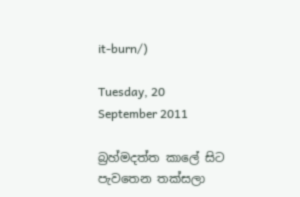it-burn/)

Tuesday, 20 September 2011

බ්‍රහ්මදත්ත කාලේ සිට පැවතෙන තක්සලා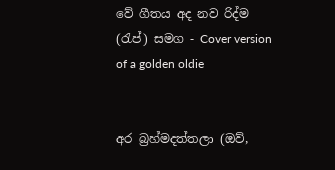වේ ගීතය අද නව රිද්ම (රැප්) සමග - Cover version of a golden oldie


අර බ්‍රහ්මදත්තලා (ඔව්,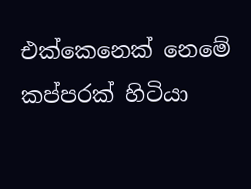එක්කෙනෙක් නෙමේ කප්පරක් හිටියා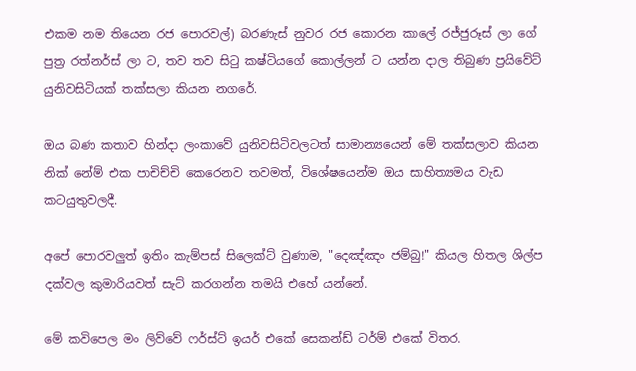එකම නම තියෙන රජ පොරවල්) බරණැස් නුවර රජ කොරන කාලේ රජ්ජුරූස් ලා ගේ පුත්‍ර රත්නර්ස් ලා ට, තව තව සිටු කෂ්ටියගේ කොල්ලන් ට යන්න දාල තිබුණ ප්‍රයිවේට් යුනිවසිටියක් තක්සලා කියන නගරේ.

ඔය බණ කතාව හින්දා ලංකාවේ යුනිවසිටිවලටත් සාමාන්‍යයෙන් මේ තක්සලාව කියන නික් නේම් එක පාචිච්චි කෙරෙනව තවමත්, විශේෂයෙන්ම ඔය සාහිත්‍යමය වැඩ කටයුතුවලදී.

අපේ පොරවලුත් ඉතිං කැම්පස් සිලෙක්ට් වුණාම, "දෙඤ්ඤං ජම්බු!" කියල හිතල ශිල්ප දක්වල කුමාරියවත් සැට් කරගන්න තමයි එහේ යන්නේ.

මේ කවිපෙල මං ලිව්වේ ෆර්ස්ට් ඉයර් එකේ සෙකන්ඩ් ටර්ම් එකේ විතර.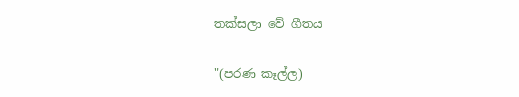තක්සලා වේ ගීතය

"(පරණ කෑල්ල)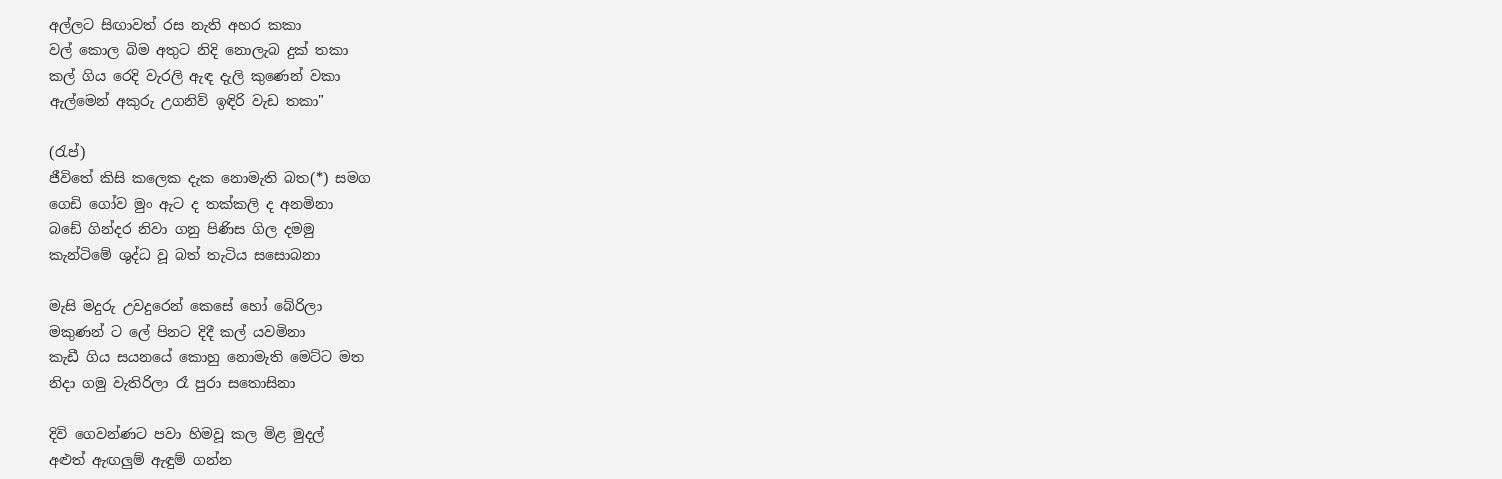අල්ලට සිඟාවත් රස නැති අහර කකා
වල් කොල බිම අතුට නිදි නොලැබ දුක් තකා
කල් ගිය රෙදි වැරලි ඇඳ දැලි කුණෙන් වකා
ඇල්මෙන් අකුරු උගනිව් ඉඳිරි වැඩ තකා"

(රැප්)
ජීවිතේ කිසි කලෙක දැක නොමැති බත(*) සමග
ගෙඩි ගෝව මුං ඇට ද තක්කලි ද අනමිනා
බඩේ ගින්දර නිවා ගනු පිණිස ගිල දමමු
කැන්ටිමේ ශුද්ධ වූ බත් තැටිය සසොබනා

මැසි මදුරු උවදුරෙන් කෙසේ හෝ බේරිලා
මකුණන් ට ලේ පිනට දිදී කල් යවමිනා
කැඩී ගිය සයනයේ කොහු නොමැති මෙට්ට මත
නිදා ගමු වැතිරිලා රෑ පුරා සතොසිනා

දිවි ගෙවන්ණට පවා හිමවූ කල මිළ මුදල්
අළුත් ඇඟලුම් ඇඳුම් ගන්න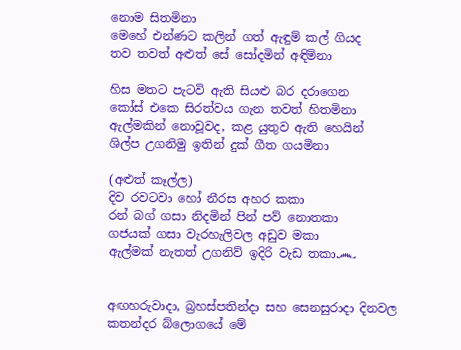නොම සිතමිනා
මෙහේ එන්ණට කලින් ගත් ඇඳුම් කල් ගියද
තව තවත් අළුත් සේ සෝදමින් අඳිමිනා

හිස මතට පැටවි ඇති සියළු බර දරාගෙන
කෝස් එකෙ සිරත්වය ගැන තවත් හිතමිනා
ඇල්මකින් නොවූවද, කළ යුතුව ඇති හෙයින්
ශිල්ප උගනිමු ඉතින් දුක් ගීත ගයමිනා

(අළුත් කෑල්ල)
දිව රවටවා හෝ නීරස අහර කකා
රන් බග් ගසා නිදමින් පින් පව් නොතකා
ගජයක් ගසා වැරහැලිවල අඩුව මකා
ඇල්මක් නැතත් උගනිව් ඉදිරි වැඩ තකා෴


අඟහරුවාදා, බ්‍රහස්පතින්දා සහ සෙනසුරාදා දිනවල කතන්දර බ්ලොගයේ මේ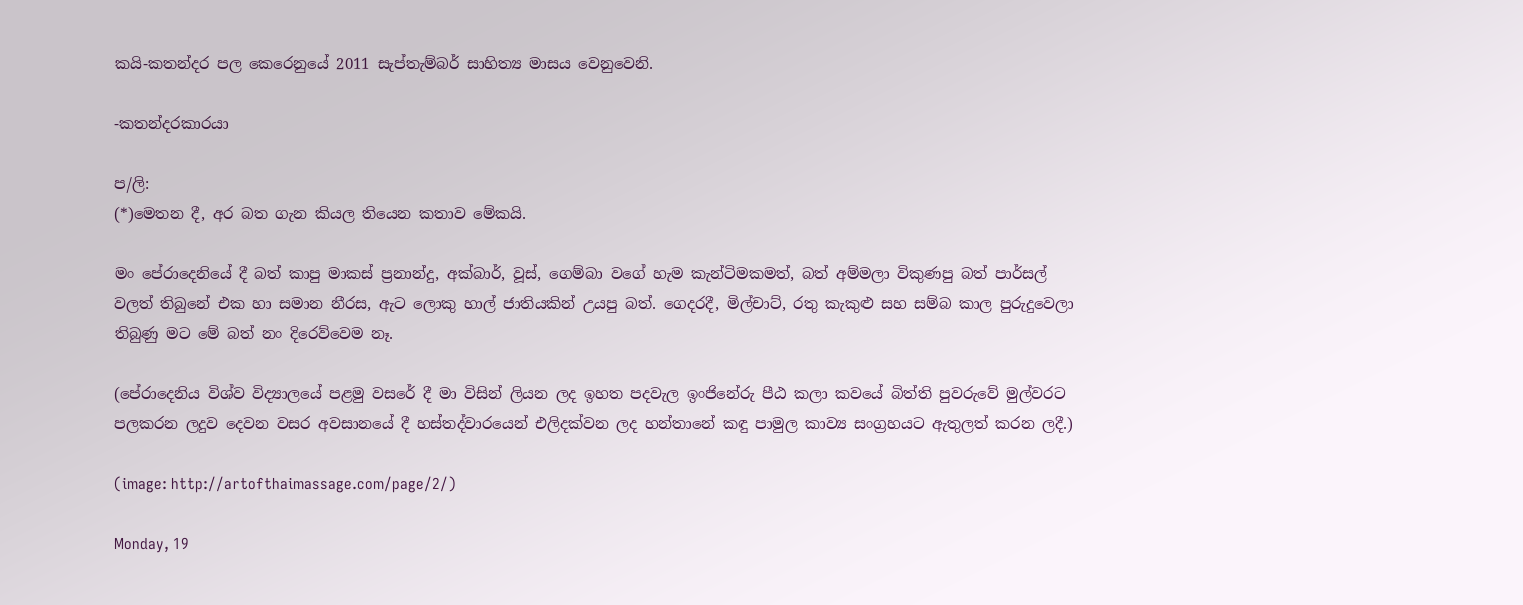කයි-කතන්දර පල කෙරෙනුයේ 2011 සැප්තැම්බර් සාහිත්‍ය මාසය වෙනුවෙනි.

-කතන්දරකාරයා

ප/ලි:
(*)මෙතන දී, අර බත ගැන කියල තියෙන කතාව මේකයි.

මං පේරාදෙනියේ දී බත් කාපු මාකස් ප්‍රනාන්දු, අක්බාර්, වූස්, ගෙම්බා වගේ හැම කැන්ටිමකමත්, බත් අම්මලා විකුණපු බත් පාර්සල් වලත් තිබුනේ එක හා සමාන නීරස, ඇට ලොකු හාල් ජාතියකින් උයපු බත්. ගෙදරදී, මිල්චාට්, රතු කැකුළු සහ සම්බ කාල පුරුදුවෙලා තිබුණු මට මේ බත් නං දිරෙව්වෙම නෑ.

(පේරාදෙනිය විශ්ව විද්‍යාලයේ පළමු වසරේ දී මා විසින් ලියන ලද ඉහත පදවැල ඉංජිනේරු පීඨ කලා කවයේ බිත්ති පුවරුවේ මුල්වරට පලකරන ලදුව දෙවන වසර අවසානයේ දී හස්තද්වාරයෙන් එලිදක්වන ලද හන්තානේ කඳු පාමුල කාව්‍ය සංග්‍රහයට ඇතුලත් කරන ලදී.)

(image: http://artofthaimassage.com/page/2/)

Monday, 19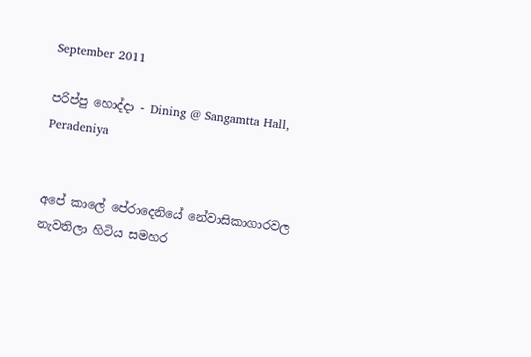September 2011

පරිප්පු හොද්දා - Dining @ Sangamtta Hall, Peradeniya


අපේ කාලේ පේරාදෙනියේ නේවාසිකාගාරවල නැවතිලා හිටිය සමහර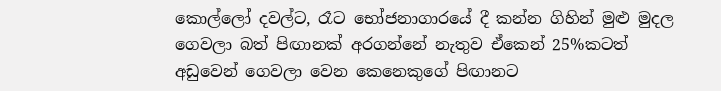කොල්ලෝ දවල්ට, රෑට භෝජනාගාරයේ දී කන්න ගිහින් මුළු මුදල ගෙවලා බත් පිඟානක් අරගන්නේ නැතුව ඒකෙන් 25%කටත් අඩුවෙන් ගෙවලා වෙන කෙනෙකුගේ පිඟානට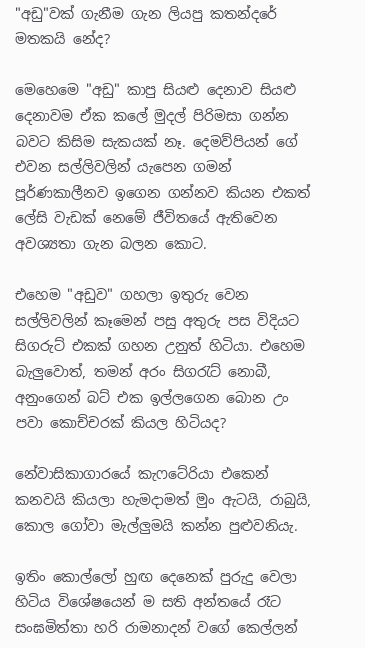"අඩු"වක් ගැනීම ගැන ලියපු කතන්දරේ මතකයි නේද?

මෙහෙමෙ "අඩු" කාපු සියළු දෙනාව සියළු දෙනාවම ඒක කලේ මුදල් පිරිමසා ගන්න බවට කිසිම සැකයක් නෑ. දෙමව්පියන් ගේ එවන සල්ලිවලින් යැපෙන ගමන් පූර්ණකාලීනව ඉගෙන ගන්නව කියන එකත් ලේසි වැඩක් නෙමේ ජීවිතයේ ඇතිවෙන අවශ්‍යතා ගැන බලන කොට.

එහෙම "අඩුව" ගහලා ඉතුරු වෙන සල්ලිවලින් කෑමෙන් පසු අතුරු පස විදියට සිගරුට් එකක් ගහන උනුත් හිටියා. එහෙම බැලුවොත්, තමන් අරං සිගරැට් නොබී, අනුංගෙන් බට් එක ඉල්ලගෙන බොන උං පවා කොච්චරක් කියල හිටියද?

නේවාසිකාගාරයේ කැෆටේරියා එකෙන් කනවයි කියලා හැමදාමත් මුං ඇටයි, රාබුයි, කොල ගෝවා මැල්ලුමයි කන්න පුළුවනියැ.

ඉතිං කොල්ලෝ හුඟ දෙනෙක් පුරුදු වෙලා හිටිය විශේෂයෙන් ම සති අන්තයේ රෑට සංඝමිත්තා හරි රාමනාදන් වගේ කෙල්ලන්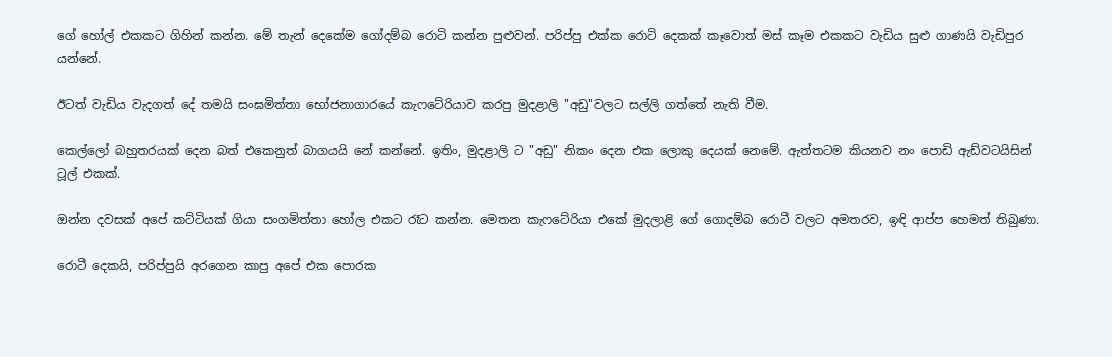ගේ හෝල් එකකට ගිහින් කන්න. මේ තැන් දෙකේම ගෝදම්බ රොටි කන්න පුළුවන්. පරිප්පු එක්ක රොටි දෙකක් කෑවොත් මස් කෑම එකකට වැඩිය සුළු ගාණයි වැඩිපුර යන්නේ.

ඊටත් වැඩිය වැදගත් දේ තමයි සංඝමිත්තා භෝජනාගාරයේ කැෆටේරියාව කරපු මුදළාලි "අඩු"වලට සල්ලි ගත්තේ නැති වීම.

කෙල්ලෝ බහුතරයක් දෙන බත් එකෙනුත් බාගයයි නේ කන්නේ. ඉතිං, මුදළාලි ට "අඩු" නිකං දෙන එක ලොකු දෙයක් නෙමේ. ඇත්තටම කියනව නං පොඩි ඇඩ්වටයිසින් ටූල් එකක්.

ඔන්න දවසක් අපේ කට්ටියක් ගියා සංගමිත්තා හෝල එකට රෑට කන්න. මෙතන කැෆටේරියා එකේ මුදලාළි ගේ ගොදම්බ රොටී වලට අමතරව, ඉඳි ආප්ප හෙමත් තිබුණා.

රොටී දෙකයි, පරිප්පුයි අරගෙන කාපු අපේ එක පොරක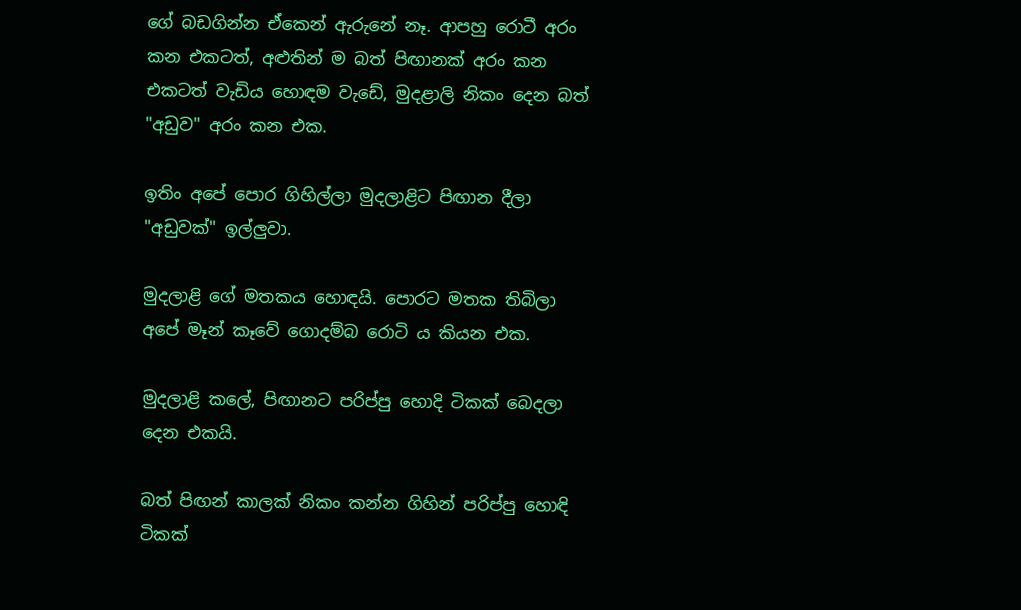ගේ බඩගින්න ඒකෙන් ඇරුනේ නෑ. ආපහු රොටී අරං කන එකටත්, අළුතින් ම බත් පිඟානක් අරං කන එකටත් වැඩිය හොඳම වැඩේ, මුදළාලි නිකං දෙන බත් "අඩුව" අරං කන එක.

ඉතිං අපේ පොර ගිහිල්ලා මුදලාළිට පිඟාන දීලා "අඩුවක්" ඉල්ලුවා.

මුදලාළි ගේ මතකය හොඳයි. පොරට මතක තිබිලා අපේ මෑන් කෑවේ ගොදම්බ රොටි ය කියන එක.

මුදලාළි කලේ, පිඟානට පරිප්පු හොදි ටිකක් බෙදලා දෙන එකයි.

බත් පිඟන් කාලක් නිකං කන්න ගිහින් පරිප්පු හොඳි ටිකක්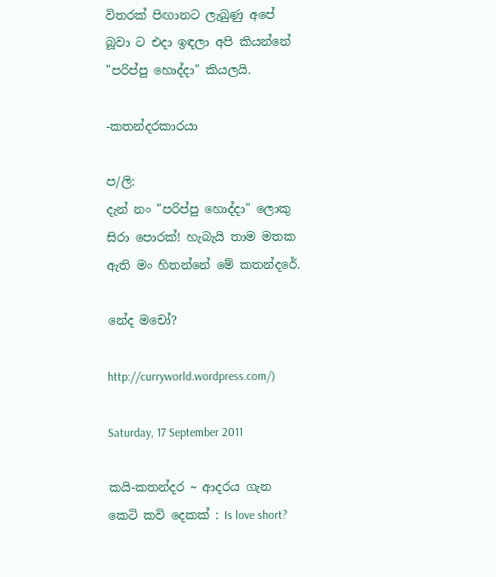විතරක් පිඟානට ලැබුණු අපේ බූවා ට එදා ඉඳලා අපි කියන්නේ "පරිප්පු හොද්දා" කියලයි.

-කතන්දරකාරයා

ප/ලි:
දැන් නං "පරිප්පු හොද්දා" ලොකු සිරා පොරක්! හැබැයි තාම මතක ඇති මං හිතන්නේ මේ කතන්දරේ.

නේද මචෝ?

http://curryworld.wordpress.com/)

Saturday, 17 September 2011

කයි-කතන්දර ~ ආදරය ගැන කෙටි කවි දෙකක් : Is love short?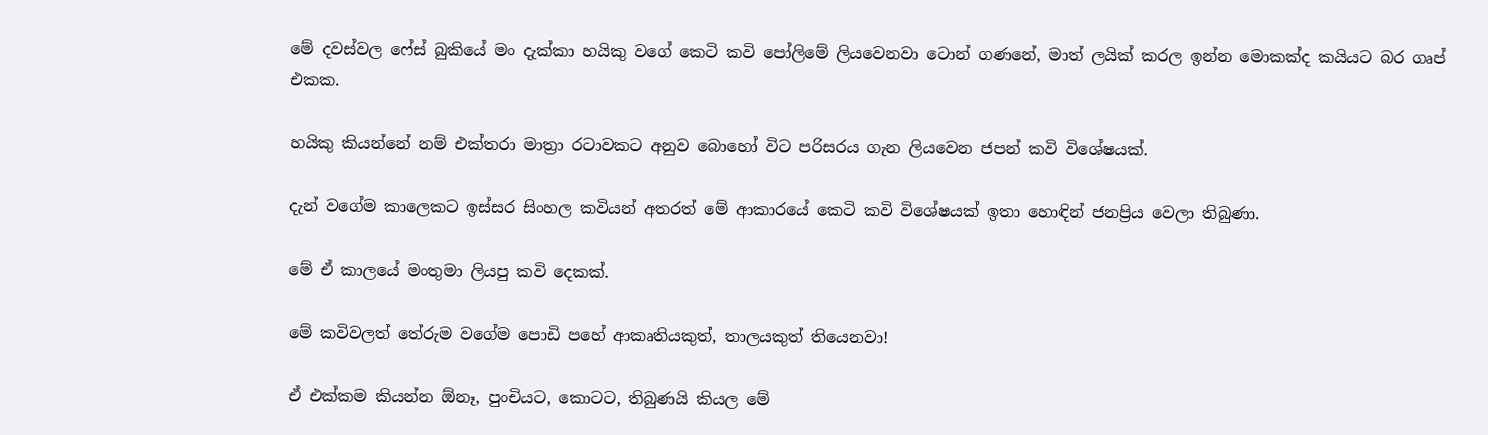මේ දවස්වල ෆේස් බුකියේ මං දැක්කා හයිකු වගේ කෙටි කවි පෝලිමේ ලියවෙනවා ටොන් ගණනේ, මාත් ලයික් කරල ඉන්න මොකක්ද කයියට බර ගෘප් එකක.

හයිකු කියන්නේ නම් එක්තරා මාත්‍රා රටාවකට අනුව බොහෝ විට පරිසරය ගැන ලියවෙන ජපන් කවි විශේෂයක්.

දැන් වගේම කාලෙකට ඉස්සර සිංහල කවියන් අතරත් මේ ආකාරයේ කෙටි කවි විශේෂයක් ඉතා හොඳින් ජනප්‍රිය වෙලා තිබුණා.

මේ ඒ කාලයේ මංතුමා ලියපු කවි දෙකක්.

මේ කවිවලත් තේරුම වගේම පොඩි පහේ ආකෘතියකුත්, තාලයකුත් තියෙනවා!

ඒ එක්කම කියන්න ඕනෑ, පුංචියට, කොටට, තිබුණයි කියල මේ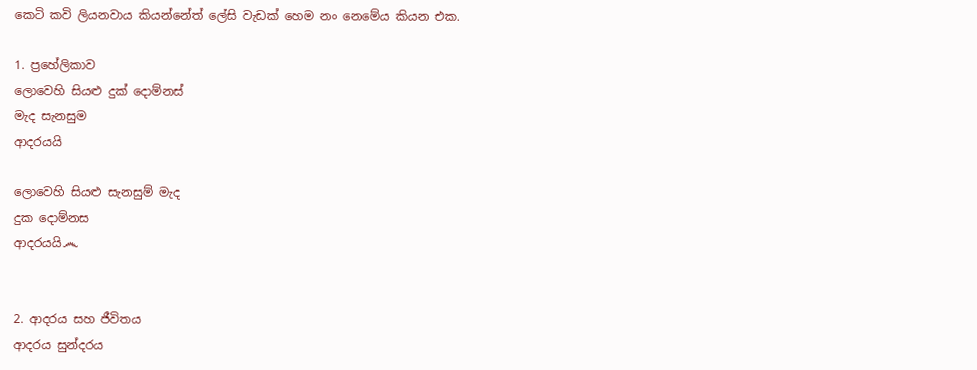කෙටි කවි ලියනවාය කියන්නේත් ලේසි වැඩක් හෙම නං නෙමේය කියන එක.

1. ප්‍රහේලිකාව
ලොවෙහි සියළු දුක් දොම්නස්
මැද සැනසුම
ආදරයයි

ලොවෙහි සියළු සැනසුම් මැද
දුක දොම්නස
ආදරයයි෴


2. ආදරය සහ ජීවිතය
ආදරය සුන්දරය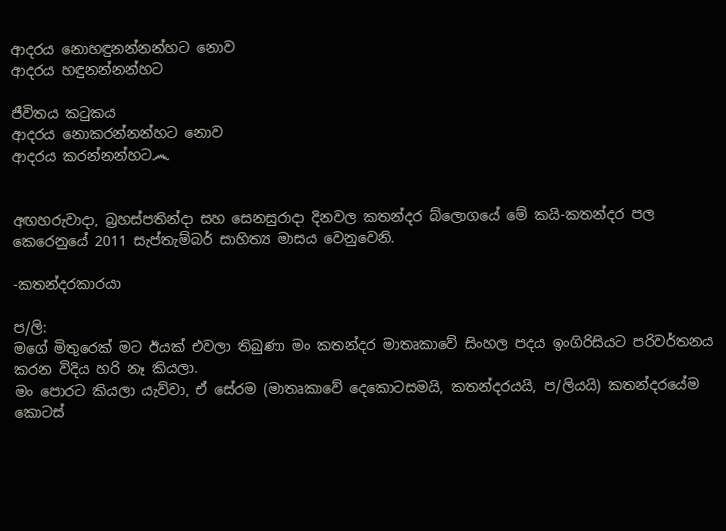ආදරය නොහඳුනන්නන්හට නොව
ආදරය හඳුනන්නන්හට

ජීවිතය කටුකය
ආදරය නොකරන්නන්හට නොව
ආදරය කරන්නන්හට෴


අඟහරුවාදා, බ්‍රහස්පතින්දා සහ සෙනසුරාදා දිනවල කතන්දර බ්ලොගයේ මේ කයි-කතන්දර පල කෙරෙනුයේ 2011 සැප්තැම්බර් සාහිත්‍ය මාසය වෙනුවෙනි.

-කතන්දරකාරයා

ප/ලි:
මගේ මිතුරෙක් මට ඊයක් එවලා තිබුණා මං කතන්දර මාතෘකාවේ සිංහල පදය ඉංගිරිසියට පරිවර්තනය කරන විදිය හරි නෑ කියලා.
මං පොරට කියලා යැව්වා, ඒ සේරම (මාතෘකාවේ දෙකොටසමයි, කතන්දරයයි, ප/ලියයි) කතන්දරයේම කොටස්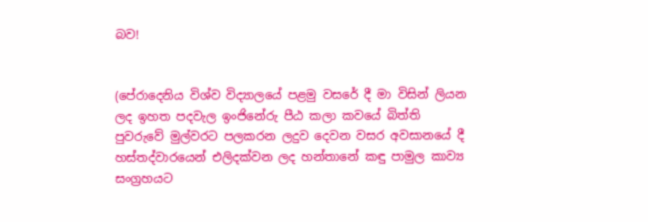බව!


(පේරාදෙනිය විශ්ව විද්‍යාලයේ පළමු වසරේ දී මා විසින් ලියන ලද ඉහත පදවැල ඉංජිනේරු පීඨ කලා කවයේ බිත්ති පුවරුවේ මුල්වරට පලකරන ලදුව දෙවන වසර අවසානයේ දී හස්තද්වාරයෙන් එලිදක්වන ලද හන්තානේ කඳු පාමුල කාව්‍ය සංග්‍රහයට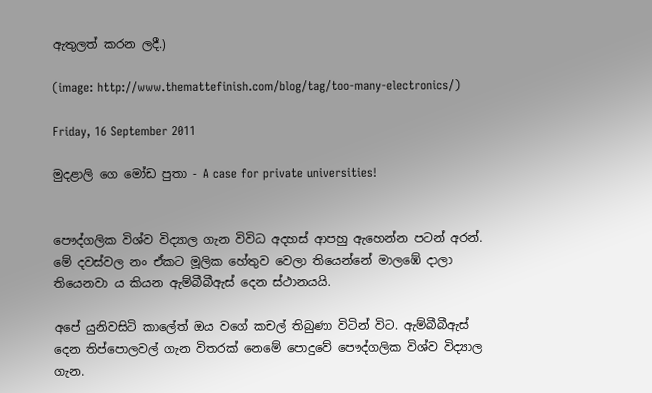ඇතුලත් කරන ලදී.)

(image: http://www.themattefinish.com/blog/tag/too-many-electronics/)

Friday, 16 September 2011

මුදළාලි ගෙ මෝඩ පුතා - A case for private universities!


පෞද්ගලික විශ්ව විද්‍යාල ගැන විවිධ අදහස් ආපහු ඇහෙන්න පටන් අරන්. මේ දවස්වල නං ඒකට මූලික හේතුව වෙලා තියෙන්නේ මාලඹේ දාලා තියෙනවා ය කියන ඇම්බීබීඇස් දෙන ස්ථානයයි.

අපේ යුනිවසිටි කාලේත් ඔය වගේ කචල් තිබුණා විටින් විට. ඇම්බීබීඇස් දෙන තිප්පොලවල් ගැන විතරක් නෙමේ පොදුවේ පෞද්ගලික විශ්ව විද්‍යාල ගැන.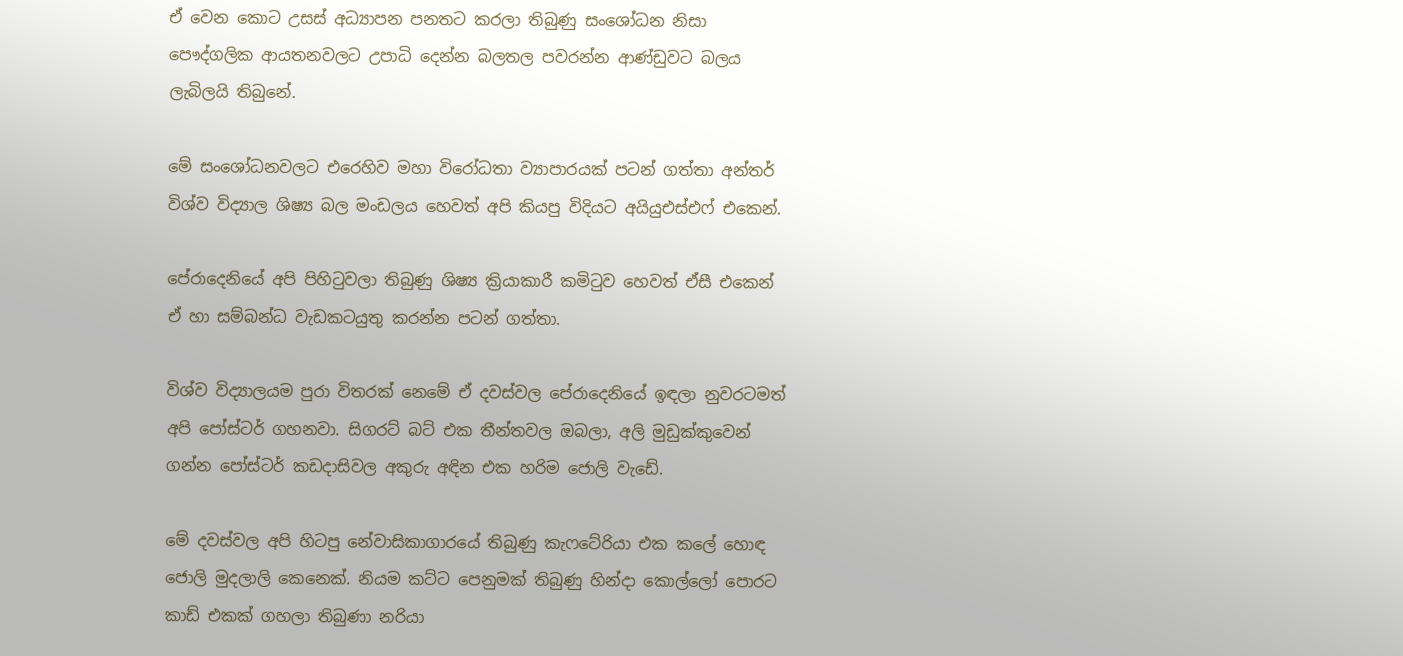ඒ වෙන කොට උසස් අධ්‍යාපන පනතට කරලා තිබුණු සංශෝධන නිසා පෞද්ගලික ආයතනවලට උපාධි දෙන්න බලතල පවරන්න ආණ්ඩුවට බලය ලැබිලයි තිබුනේ.

මේ සංශෝධනවලට එරෙහිව මහා විරෝධතා ව්‍යාපාරයක් පටන් ගත්තා අන්තර් විශ්ව විද්‍යාල ශිෂ්‍ය බල මංඩලය හෙවත් අපි කියපු විදියට අයියුඑස්එෆ් එකෙන්.

පේරාදෙනියේ අපි පිහිටුවලා තිබුණු ශිෂ්‍ය ක්‍රියාකාරී කමිටුව හෙවත් ඒසී එකෙන් ඒ හා සම්බන්ධ වැඩකටයුතු කරන්න පටන් ගත්තා.

විශ්ව විද්‍යාලයම පුරා විතරක් නෙමේ ඒ දවස්වල පේරාදෙනියේ ඉඳලා නුවරටමත් අපි පෝස්ටර් ගහනවා. සිගරට් බට් එක තීන්තවල ඔබලා, අලි මුඩුක්කුවෙන් ගන්න පෝස්ටර් කඩදාසිවල අකුරු අඳින එක හරිම ජොලි වැඩේ.

මේ දවස්වල අපි හිටපු නේවාසිකාගාරයේ තිබුණු කැෆටේරියා එක කලේ හොඳ ජොලි මුදලාලි කෙනෙක්. නියම කට්ට පෙනුමක් තිබුණු හින්දා කොල්ලෝ පොරට කාඩ් එකක් ගහලා තිබුණා නරියා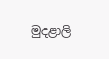මුදළාලි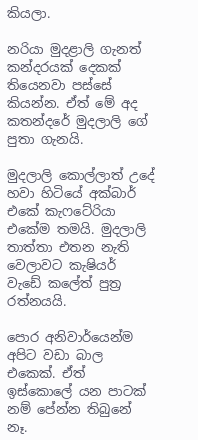කියලා.

නරියා මුදළාලි ගැනත් කන්දරයක් දෙකක් තියෙනවා පස්සේ කියන්න. ඒත් මේ අද කතන්දරේ මුදලාලි ගේ පුතා ගැනයි.

මුදලාලි කොල්ලාත් උදේ හවා හිටියේ අක්බාර් එකේ කැෆටේරියා එකේම තමයි. මුදලාලි තාත්තා එතන නැති වෙලාවට කැෂියර් වැඩේ කලේත් පුත්‍ර රත්නයයි.

පොර අනිවාර්යෙන්ම අපිට වඩා බාල එකෙක්. ඒත් ඉස්කොලේ යන පාටක් නම් පේන්න තිබුනේ නෑ.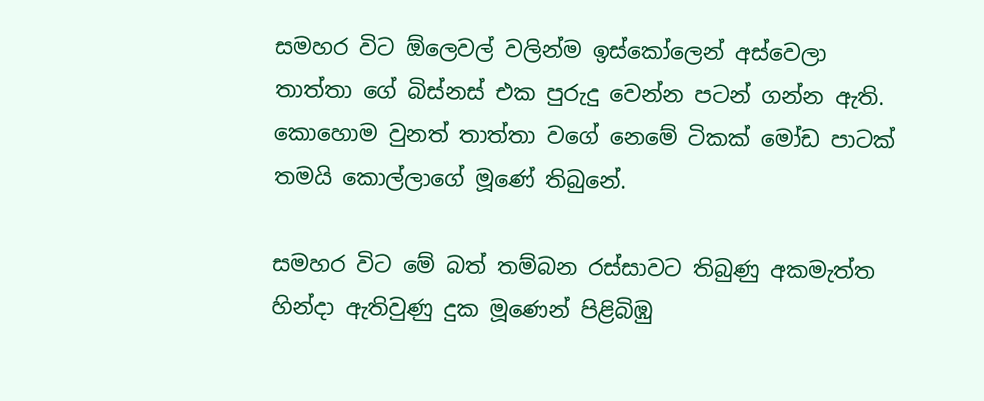සමහර විට ඕලෙවල් වලින්ම ඉස්කෝලෙන් අස්වෙලා තාත්තා ගේ බිස්නස් එක පුරුදු වෙන්න පටන් ගන්න ඇති. කොහොම වුනත් තාත්තා වගේ නෙමේ ටිකක් මෝඩ පාටක් තමයි කොල්ලාගේ මූණේ තිබුනේ.

සමහර විට මේ බත් තම්බන රස්සාවට තිබුණු අකමැත්ත හින්දා ඇතිවුණු දුක මූණෙන් පිළිබිඹු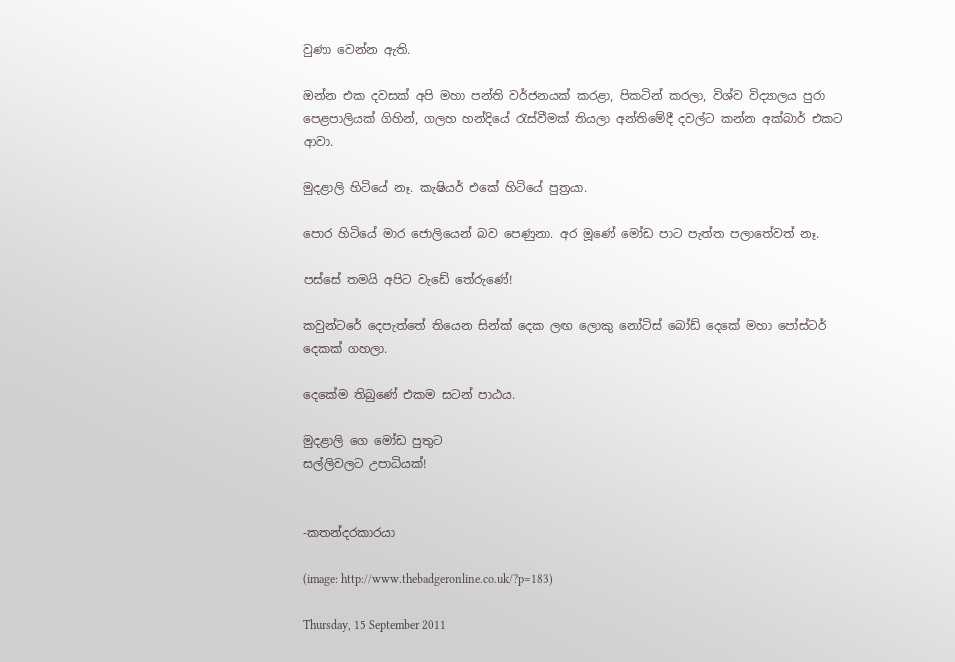වුණා වෙන්න ඇති.

ඔන්න එක දවසක් අපි මහා පන්ති වර්ජනයක් කරළා, පිකටින් කරලා, විශ්ව විද්‍යාලය පුරා පෙළපාලියක් ගිහින්, ගලහ හන්දියේ රැස්වීමක් තියලා අන්තිමේදී දවල්ට කන්න අක්බාර් එකට ආවා.

මුදළාලි හිටියේ නෑ. කැෂියර් එකේ හිටියේ පුත්‍රයා.

පොර හිටියේ මාර ජොලියෙන් බව පෙණුනා. අර මූණේ මෝඩ පාට පැත්ත පලාතේවත් නෑ.

පස්සේ තමයි අපිට වැඩේ තේරුණේ!

කවුන්ටරේ දෙපැත්තේ තියෙන සින්ක් දෙක ලඟ ලොකු නෝටිස් බෝඩ් දෙකේ මහා පෝස්ටර් දෙකක් ගහලා.

දෙකේම තිබුණේ එකම සටන් පාඨය.

මුදළාලි ගෙ මෝඩ පුතුට
සල්ලිවලට උපාධියක්!


-කතන්දරකාරයා

(image: http://www.thebadgeronline.co.uk/?p=183)

Thursday, 15 September 2011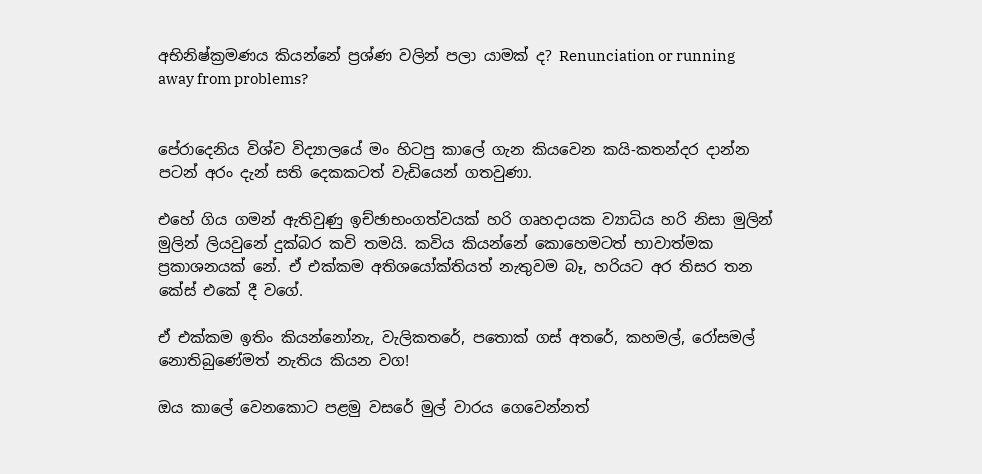අභිනිෂ්ක්‍රමණය කියන්නේ ප්‍රශ්ණ වලින් පලා යාමක් ද? Renunciation or running away from problems?


පේරාදෙනිය විශ්ව විද්‍යාලයේ මං හිටපු කාලේ ගැන කියවෙන කයි-කතන්දර දාන්න පටන් අරං දැන් සති දෙකකටත් වැඩියෙන් ගතවුණා.

එහේ ගිය ගමන් ඇතිවුණු ඉච්ඡාභංගත්වයක් හරි ගෘහදායක ව්‍යාධිය හරි නිසා මුලින් මුලින් ලියවුනේ දුක්බර කවි තමයි. කවිය කියන්නේ කොහෙමටත් භාවාත්මක ප්‍රකාශනයක් නේ. ඒ එක්කම අතිශයෝක්තියත් නැතුවම බෑ, හරියට අර තිසර තන කේස් එකේ දී වගේ.

ඒ එක්කම ඉතිං කියන්නෝනැ, වැලිකතරේ, පතොක් ගස් අතරේ, කහමල්, රෝසමල් නොතිබුණේමත් නැතිය කියන වග!

ඔය කාලේ වෙනකොට පළමු වසරේ මුල් වාරය ගෙවෙන්නත්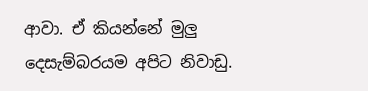ආවා. ඒ කියන්නේ මුලු දෙසැම්බරයම අපිට නිවාඩු.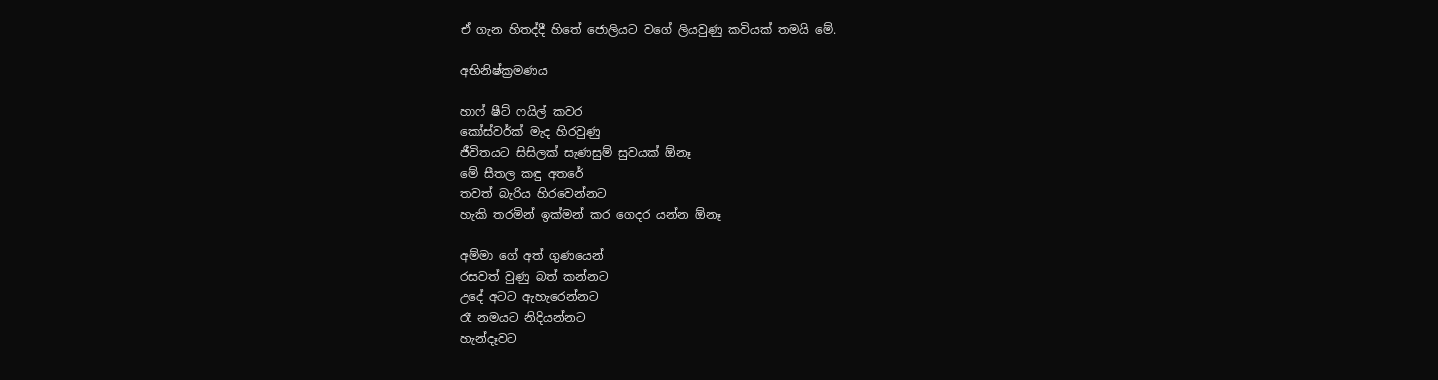ඒ ගැන හිතද්දී හිතේ ජොලියට වගේ ලියවුණු කවියක් තමයි මේ.

අභිනිෂ්ක්‍රමණය

හාෆ් ෂීට් ෆයිල් කවර
කෝස්වර්ක් මැද හිරවුණු
ජීවිතයට සිසිලක් සැණසුම් සුවයක් ඕනෑ
මේ සීතල කඳු අතරේ
තවත් බැරිය හිරවෙන්නට
හැකි තරමින් ඉක්මන් කර ගෙදර යන්න ඕනෑ

අම්මා ගේ අත් ගුණයෙන්
රසවත් වුණු බත් කන්නට
උදේ අටට ඇහැරෙන්නට
රෑ නමයට නිදියන්නට
හැන්දෑවට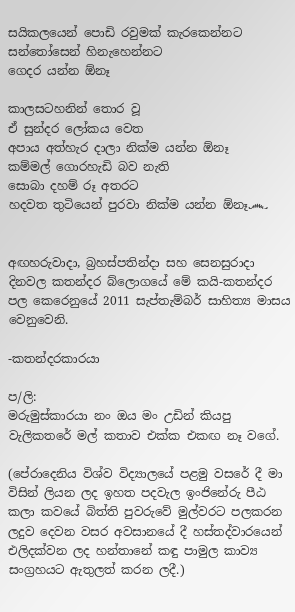සයිකලයෙන් පොඩි රවුමක් කැරකෙන්නට
සන්තෝසෙන් හිනැහෙන්නට
ගෙදර යන්න ඕනෑ

කාලසටහනින් තොර වූ
ඒ සුන්දර ලෝකය වෙත
අපාය අත්හැර දාලා නික්ම යන්න ඕනෑ
කම්මල් ගොරහැඩි බව නැති
සොබා දහම් රූ අතරට
හදවත තුටියෙන් පුරවා නික්ම යන්න ඕනෑ෴


අඟහරුවාදා, බ්‍රහස්පතින්දා සහ සෙනසුරාදා දිනවල කතන්දර බ්ලොගයේ මේ කයි-කතන්දර පල කෙරෙනුයේ 2011 සැප්තැම්බර් සාහිත්‍ය මාසය වෙනුවෙනි.

-කතන්දරකාරයා

ප/ලි:
මරුමුස්කාරයා නං ඔය මං උඩින් කියපු වැලිකතරේ මල් කතාව එක්ක එකඟ නෑ වගේ.

(පේරාදෙනිය විශ්ව විද්‍යාලයේ පළමු වසරේ දී මා විසින් ලියන ලද ඉහත පදවැල ඉංජිනේරු පීඨ කලා කවයේ බිත්ති පුවරුවේ මුල්වරට පලකරන ලදුව දෙවන වසර අවසානයේ දී හස්තද්වාරයෙන් එලිදක්වන ලද හන්තානේ කඳු පාමුල කාව්‍ය සංග්‍රහයට ඇතුලත් කරන ලදී.)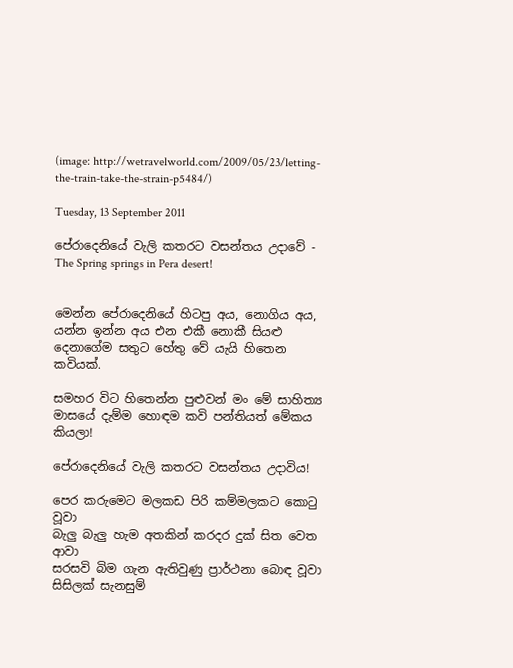(image: http://wetravelworld.com/2009/05/23/letting-the-train-take-the-strain-p5484/)

Tuesday, 13 September 2011

පේරාදෙනියේ වැලි කතරට වසන්තය උදාවේ - The Spring springs in Pera desert!


මෙන්න පේරාදෙනියේ හිටපු අය, නොගිය අය, යන්න ඉන්න අය එන එකී නොකී සියළු දෙනාගේම සතුට හේතු වේ යැයි හිතෙන කවියක්.

සමහර විට හිතෙන්න පුළුවන් මං මේ සාහිත්‍ය මාසයේ දැම්ම හොඳම කවි පන්තියත් මේකය කියලා!

පේරාදෙනියේ වැලි කතරට වසන්තය උදාවිය!

පෙර කරුමෙට මලකඩ පිරි කම්මලකට කොටු වූවා
බැලු බැලු හැම අතකින් කරදර දුක් සිත වෙත ආවා
සරසවි බිම ගැන ඇතිවුණු ප්‍රාර්ථනා බොඳ වූවා
සිසිලක් සැනසුම්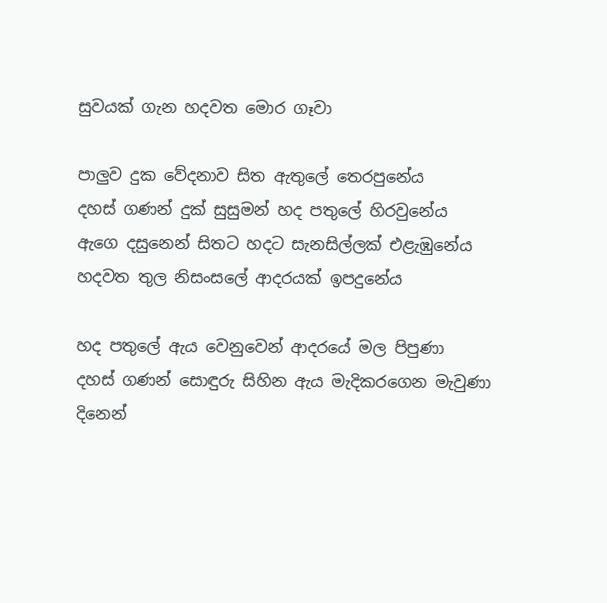සුවයක් ගැන හදවත මොර ගෑවා

පාලුව දුක වේදනාව සිත ඇතුලේ තෙරපුනේය
දහස් ගණන් දුක් සුසුමන් හද පතුලේ හිරවුනේය
ඇගෙ දසුනෙන් සිතට හදට සැනසිල්ලක් එළැඹුනේය
හදවත තුල නිසංසලේ ආදරයක් ඉපදුනේය

හද පතුලේ ඇය වෙනුවෙන් ආදරයේ මල පිපුණා
දහස් ගණන් සොඳුරු සිහින ඇය මැදිකරගෙන මැවුණා
දිනෙන්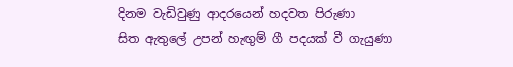දිනම වැඩිවුණු ආදරයෙන් හදවත පිරුණා
සිත ඇතුලේ උපන් හැඟුම් ගී පදයක් වී ගැයුණා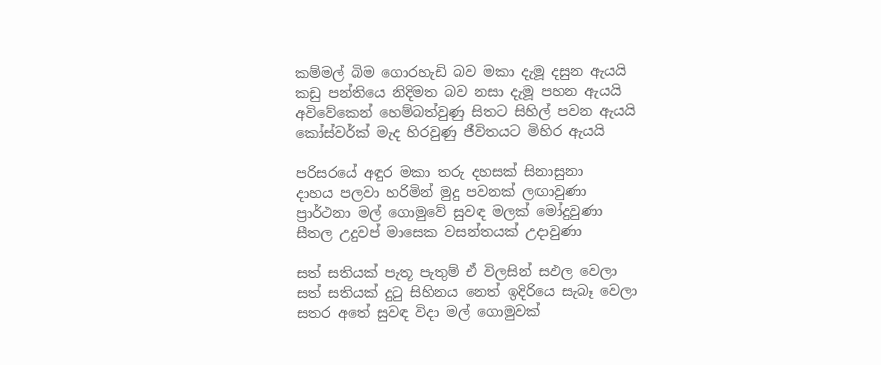කම්මල් බිම ගොරහැඩි බව මකා දැමූ දසුන ඇයයි
කඩු පන්තියෙ නිදිමත බව නසා දැමූ පහන ඇයයි
අවිවේකෙන් හෙම්බත්වුණු සිතට සිහිල් පවන ඇයයි
කෝස්වර්ක් මැද හිරවුණු ජීවිතයට මිහිර ඇයයි

පරිසරයේ අඳුර මකා තරු දහසක් සිනාසුනා
දාහය පලවා හරිමින් මුදු පවනක් ලඟාවුණා
ප්‍රාර්ථනා මල් ගොමුවේ සුවඳ මලක් මෝදුවුණා
සීතල උදුවප් මාසෙක වසන්තයක් උදාවුණා

සත් සතියක් පැතූ පැතුම් ඒ විලසින් සඵල වෙලා
සත් සතියක් දුටු සිහිනය නෙත් ඉදිරියෙ සැබෑ වෙලා
සතර අතේ සුවඳ විදා මල් ගොමුවක්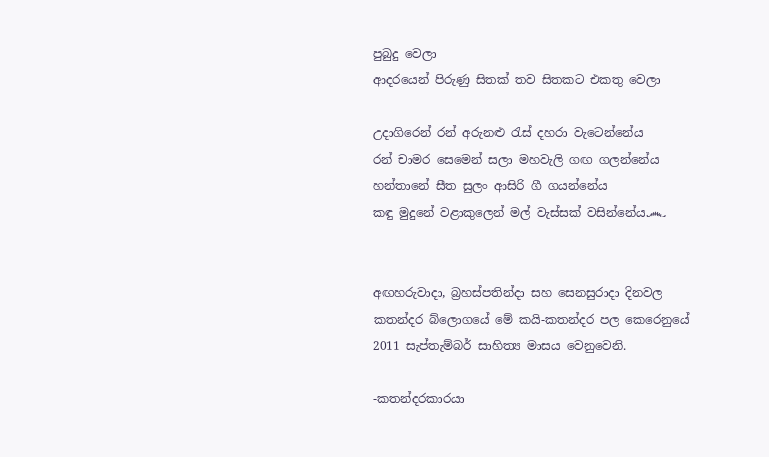පුබුදු වෙලා
ආදරයෙන් පිරුණු සිතක් තව සිතකට එකතු වෙලා

උදාගිරෙන් රන් අරුනළු රැස් දහරා වැටෙන්නේය
රන් චාමර සෙමෙන් සලා මහවැලි ගඟ ගලන්නේය
හන්තානේ සීත සුලං ආසිරි ගී ගයන්නේය
කඳු මුදුනේ වළාකුලෙන් මල් වැස්සක් වසින්නේය෴


අඟහරුවාදා, බ්‍රහස්පතින්දා සහ සෙනසුරාදා දිනවල කතන්දර බ්ලොගයේ මේ කයි-කතන්දර පල කෙරෙනුයේ 2011 සැප්තැම්බර් සාහිත්‍ය මාසය වෙනුවෙනි.

-කතන්දරකාරයා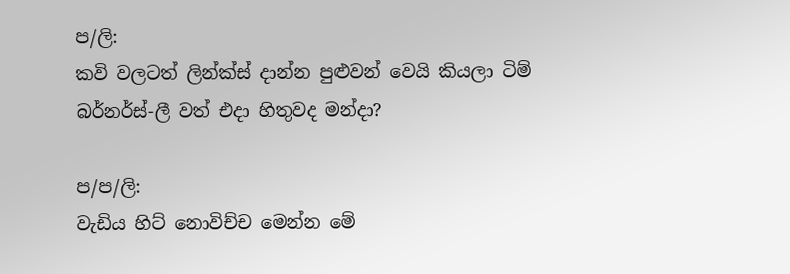ප/ලි:
කවි වලටත් ලින්ක්ස් දාන්න පුළුවන් වෙයි කියලා ටිම් බර්නර්ස්-ලී වත් එදා හිතුවද මන්දා?

ප/ප/ලි:
වැඩිය හිට් නොවිච්ච මෙන්න මේ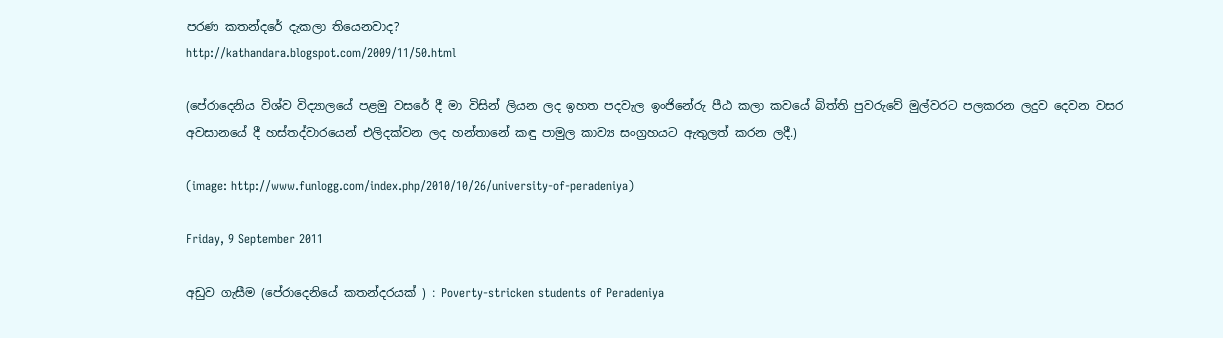පරණ කතන්දරේ දැකලා තියෙනවාද?
http://kathandara.blogspot.com/2009/11/50.html

(පේරාදෙනිය විශ්ව විද්‍යාලයේ පළමු වසරේ දී මා විසින් ලියන ලද ඉහත පදවැල ඉංජිනේරු පීඨ කලා කවයේ බිත්ති පුවරුවේ මුල්වරට පලකරන ලදුව දෙවන වසර අවසානයේ දී හස්තද්වාරයෙන් එලිදක්වන ලද හන්තානේ කඳු පාමුල කාව්‍ය සංග්‍රහයට ඇතුලත් කරන ලදී.)

(image: http://www.funlogg.com/index.php/2010/10/26/university-of-peradeniya)

Friday, 9 September 2011

අඩුව ගැසීම (පේරාදෙනියේ කතන්දරයක් ) : Poverty-stricken students of Peradeniya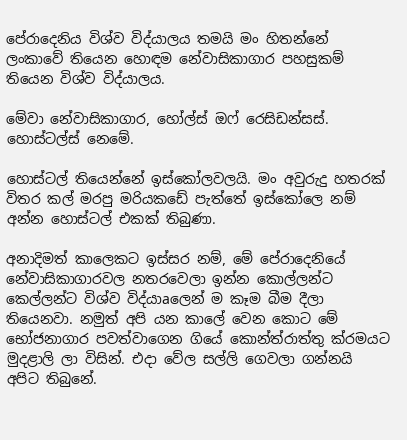පේරාදෙනිය විශ්ව විද්යාලය තමයි මං හිතන්නේ ලංකාවේ තියෙන හොඳම නේවාසිකාගාර පහසුකම් තියෙන විශ්ව විද්යාලය.

මේවා නේවාසිකාගාර, හෝල්ස් ඔෆ් රෙසිඩන්සස්. හොස්ටල්ස් නෙමේ.

හොස්ටල් තියෙන්නේ ඉස්කෝලවලයි. මං අවුරුදු හතරක් විතර කල් මරපු මරියකඩේ පැත්තේ ඉස්කෝලෙ නම් අන්න හොස්ටල් එකක් තිබුණා.

අනාදිමත් කාලෙකට ඉස්සර නම්, මේ පේරාදෙනියේ නේවාසිකාගාරවල නතරවෙලා ඉන්න කොල්ලන්ට කෙල්ලන්ට විශ්ව විද්යාaලෙන් ම කෑම බීම දීලා තියෙනවා. නමුත් අපි යන කාලේ වෙන කොට මේ භෝජනාගාර පවත්වාගෙන ගියේ කොන්ත්රාත්තු ක්රමයට මුදළාලි ලා විසින්. එදා වේල සල්ලි ගෙවලා ගන්නයි අපිට තිබුනේ.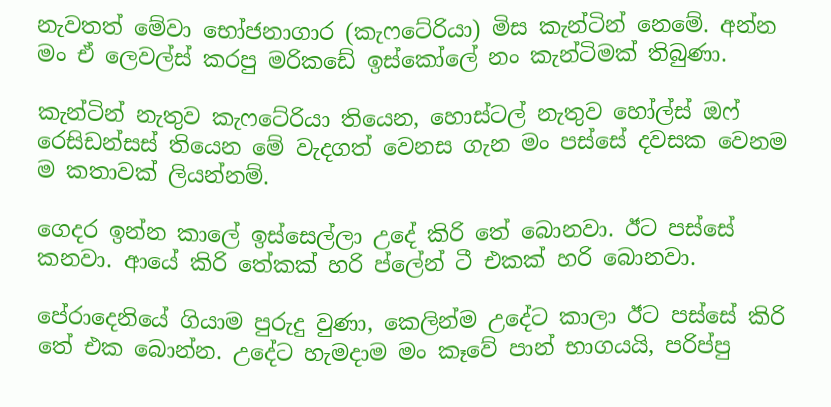නැවතත් මේවා භෝජනාගාර (කැෆටේරියා) මිස කැන්ටින් නෙමේ. අන්න මං ඒ ලෙවල්ස් කරපු මරිකඩේ ඉස්කෝලේ නං කැන්ටිමක් තිබුණා.

කැන්ටින් නැතුව කැෆටේරියා තියෙන, හොස්ටල් නැතුව හෝල්ස් ඔෆ් රෙසිඩන්සස් තියෙන මේ වැදගත් වෙනස ගැන මං පස්සේ දවසක වෙනම ම කතාවක් ලියන්නම්.

ගෙදර ඉන්න කාලේ ඉස්සෙල්ලා උදේ කිරි තේ බොනවා. ඊට පස්සේ කනවා. ආයේ කිරි තේකක් හරි ප්ලේන් ටී එකක් හරි බොනවා.

පේරාදෙනියේ ගියාම පුරුදු වුණා, කෙලින්ම උදේට කාලා ඊට පස්සේ කිරි තේ එක බොන්න. උදේට හැමදාම මං කෑවේ පාන් භාගයයි, පරිප්පු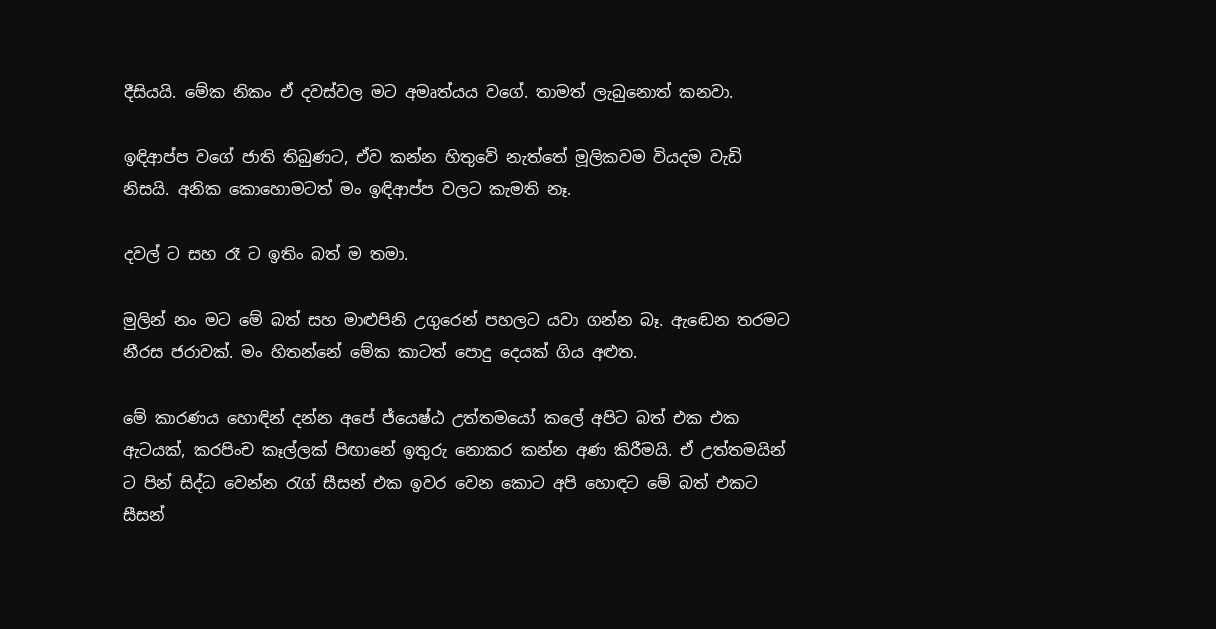දීසියයි. මේක නිකං ඒ දවස්වල මට අමෘත්යය වගේ. තාමත් ලැබුනොත් කනවා.

ඉඳිආප්ප වගේ ජාති තිබුණට, ඒව කන්න හිතුවේ නැත්තේ මූලිකවම වියදම වැඩි නිසයි. අනික කොහොමටත් මං ඉඳිආප්ප වලට කැමති නෑ.

දවල් ට සහ රෑ ට ඉතිං බත් ම තමා.

මුලින් නං මට මේ බත් සහ මාළුපිනි උගුරෙන් පහලට යවා ගන්න බෑ. ඇඬෙන තරමට නීරස ජරාවක්. මං හිතන්නේ මේක කාටත් පොදු දෙයක් ගිය අළුත.

මේ කාරණය හොඳින් දන්න අපේ ජ්යෙෂ්ඨ උත්තමයෝ කලේ අපිට බත් එක එක ඇටයක්, කරපිංච කෑල්ලක් පිඟානේ ඉතුරු නොකර කන්න අණ කිරීමයි. ඒ උත්තමයින් ට පින් සිද්ධ වෙන්න රැග් සීසන් එක ඉවර වෙන කොට අපි හොඳට මේ බත් එකට සීසන්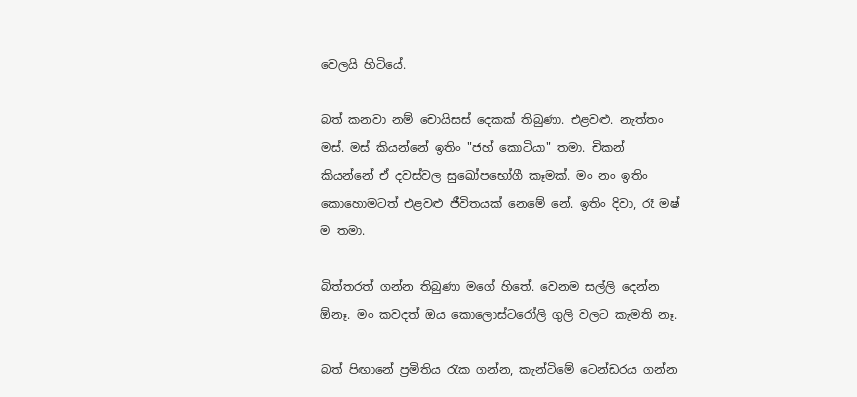වෙලයි හිටියේ.

බත් කනවා නම් චොයිසස් දෙකක් තිබුණා. එළවළු. නැත්තං මස්. මස් කියන්නේ ඉතිං "ජහ් කොටියා" තමා. චිකන් කියන්නේ ඒ දවස්වල සුඛෝපභෝගී කෑමක්. මං නං ඉතිං කොහොමටත් එළවළු ජීවිතයක් නෙමේ නේ. ඉතිං දිවා, රෑ මෂ් ම තමා.

බිත්තරත් ගන්න තිබුණා මගේ හිතේ. වෙනම සල්ලි දෙන්න ඕනෑ. මං කවදත් ඔය කොලොස්ටරෝලි ගුලි වලට කැමති නෑ.

බත් පිඟානේ ප්‍රමිතිය රැක ගන්න, කැන්ටිමේ ටෙන්ඩරය ගන්න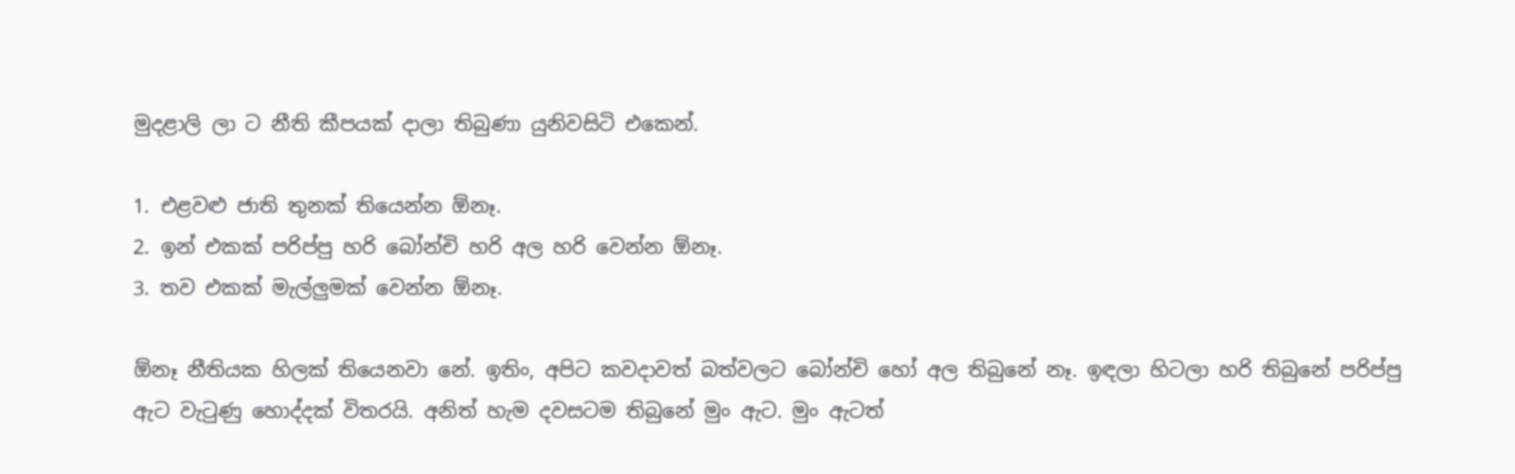මුදළාලි ලා ට නීති කීපයක් දාලා තිබුණා යුනිවසිටි එකෙන්.

1. එළවළු ජාති තුනක් තියෙන්න ඕනෑ.
2. ඉන් එකක් පරිප්පු හරි බෝන්චි හරි අල හරි වෙන්න ඕනෑ.
3. තව එකක් මැල්ලුමක් වෙන්න ඕනෑ.

ඕනෑ නීතියක හිලක් තියෙනවා නේ. ඉතිං, අපිට කවදාවත් බත්වලට බෝන්චි හෝ අල තිබුනේ නෑ. ඉඳලා හිටලා හරි තිබුනේ පරිප්පු ඇට වැටුණු හොද්දක් විතරයි. අනිත් හැම දවසටම තිබුනේ මුං ඇට. මුං ඇටත්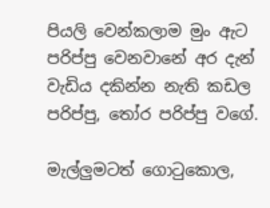පියලි වෙන්කලාම මුං ඇට පරිප්පු වෙනවානේ අර දැන් වැඩිය දකින්න නැති කඩල පරිප්පු, තෝර පරිප්පු වගේ.

මැල්ලුමටත් ගොටුකොල,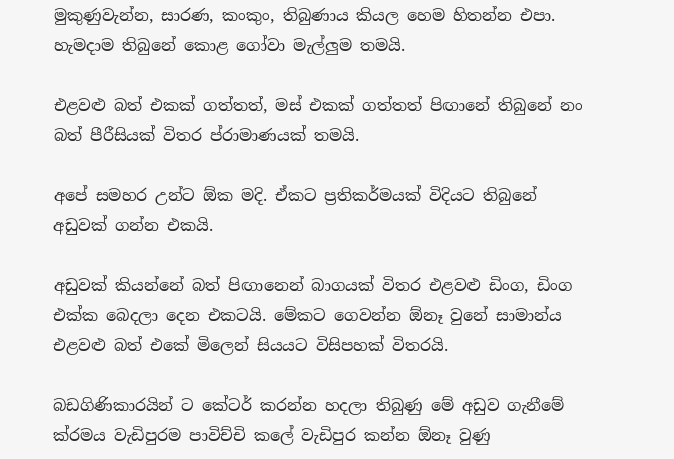මුකුණුවැන්න, සාරණ, කංකුං, තිබුණාය කියල හෙම හිතන්න එපා. හැමදාම තිබුනේ කොළ ගෝවා මැල්ලුම තමයි.

එළවළු බත් එකක් ගත්තත්, මස් එකක් ගත්තත් පිඟානේ තිබුනේ නං බත් පීරීසියක් විතර ප්රාමාණයක් තමයි.

අපේ සමහර උන්ට ඕක මදි. ඒකට ප්‍රතිකර්මයක් විදියට තිබුනේ අඩුවක් ගන්න එකයි.

අඩුවක් කියන්නේ බත් පිඟානෙන් බාගයක් විතර එළවළු ඩිංග, ඩිංග එක්ක බෙදලා දෙන එකටයි. මේකට ගෙවන්න ඕනෑ වුනේ සාමාන්ය එළවළු බත් එකේ මිලෙන් සියයට විසිපහක් විතරයි.

බඩගිණිකාරයින් ට කේටර් කරන්න හදලා තිබුණු මේ අඩුව ගැනීමේ ක්රමය වැඩිපුරම පාවිච්චි කලේ වැඩිපුර කන්න ඕනෑ වුණු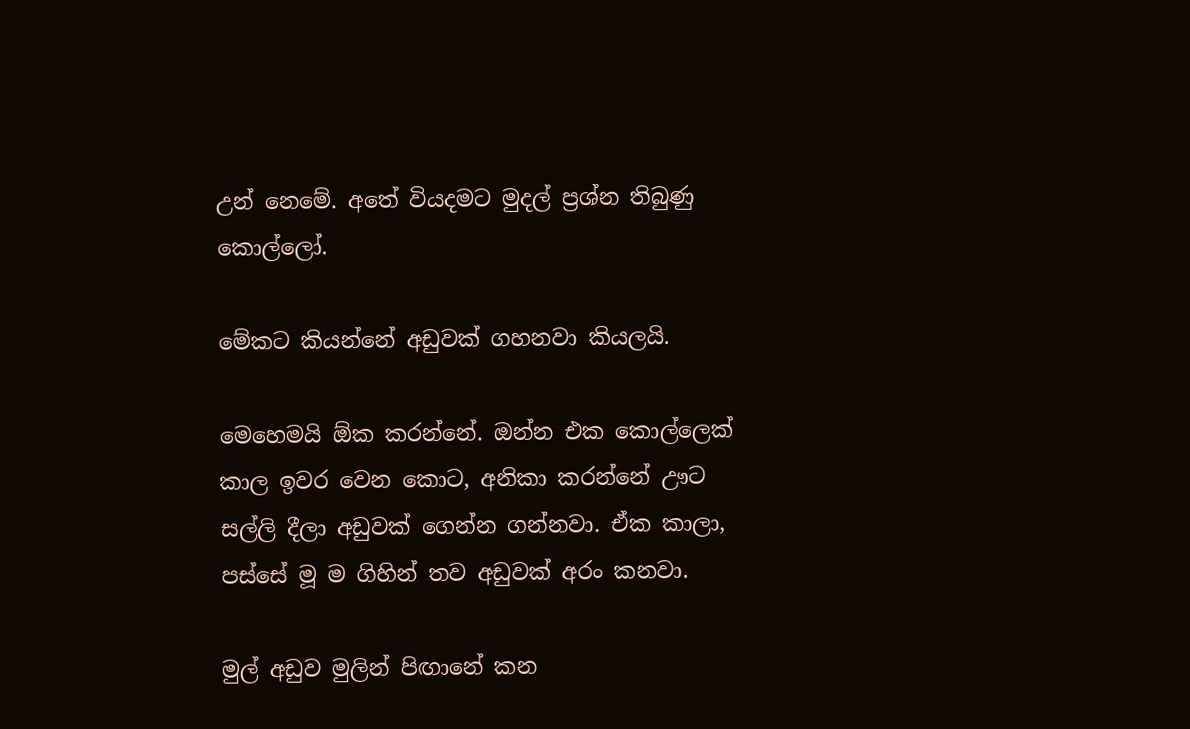උන් නෙමේ. අතේ වියදමට මුදල් ප්‍රශ්න තිබුණු කොල්ලෝ.

මේකට කියන්නේ අඩුවක් ගහනවා කියලයි.

මෙහෙමයි ඕක කරන්නේ. ඔන්න එක කොල්ලෙක් කාල ඉවර වෙන කොට, අනිකා කරන්නේ ඌට සල්ලි දීලා අඩුවක් ගෙන්න ගන්නවා. ඒක කාලා, පස්සේ මූ ම ගිහින් තව අඩුවක් අරං කනවා.

මුල් අඩුව මුලින් පිඟානේ කන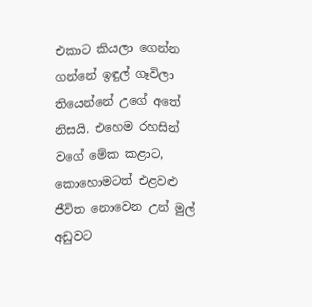එකාට කියලා ගෙන්න ගන්නේ ඉඳුල් ගෑවිලා තියෙන්නේ උගේ අතේ නිසයි. එහෙම රහසින් වගේ මේක කළාට, කොහොමටත් එළවළු ජීවිත නොවෙන උන් මුල් අඩුවට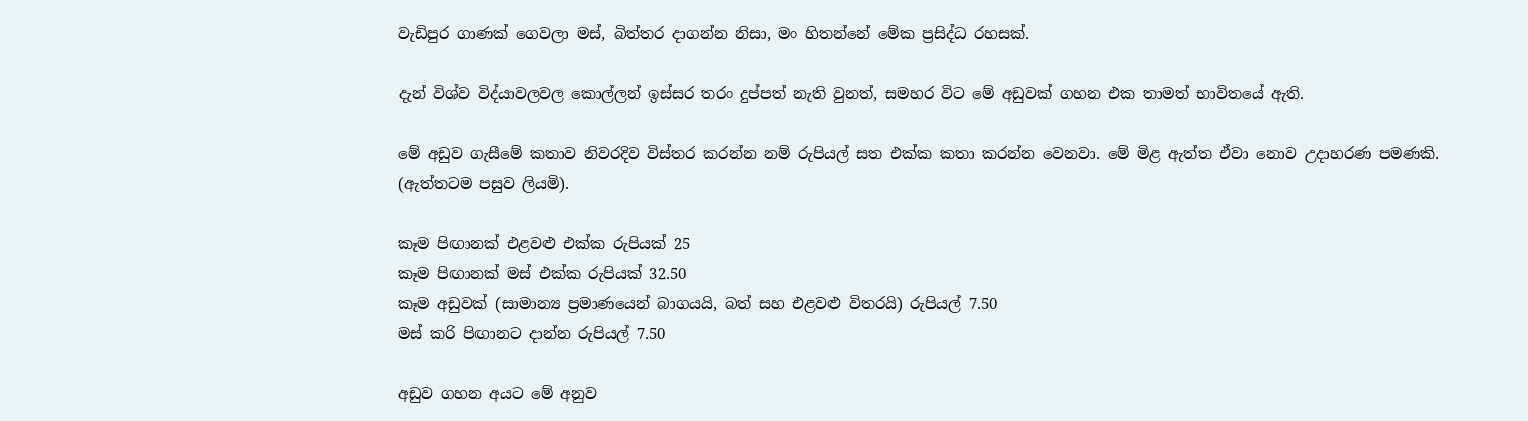වැඩිපුර ගාණක් ගෙවලා මස්, බිත්තර දාගන්න නිසා, මං හිතන්නේ මේක ප්‍රසිද්ධ රහසක්.

දැන් විශ්ව විද්යාවලවල කොල්ලන් ඉස්සර තරං දුප්පත් නැති වුනත්, සමහර විට මේ අඩුවක් ගහන එක තාමත් භාවිතයේ ඇති.

මේ අඩුව ගැසීමේ කතාව නිවරදිව විස්තර කරන්න නම් රුපියල් සත එක්ක කතා කරන්න වෙනවා. මේ මිළ ඇත්ත ඒවා නොව උදාහරණ පමණකි.
(ඇත්තටම පසුව ලියමි).

කෑම පිඟානක් එළවළු එක්ක රුපියක් 25
කෑම පිඟානක් මස් එක්ක රුපියක් 32.50
කෑම අඩුවක් (සාමාන්‍ය ප්‍රමාණයෙන් බාගයයි, බත් සහ එළවළු විතරයි) රුපියල් 7.50
මස් කරි පිඟානට දාන්න රුපියල් 7.50

අඩුව ගහන අයට මේ අනුව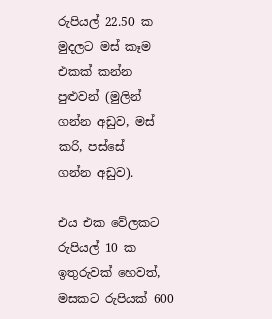රුපියල් 22.50 ක මුදලට මස් කෑම එකක් කන්න පුළුවන් (මුලින් ගන්න අඩුව, මස් කරි, පස්සේ
ගන්න අඩුව).

එය එක වේලකට රුපියල් 10 ක ඉතුරුවක් හෙවත්, මසකට රුපියක් 600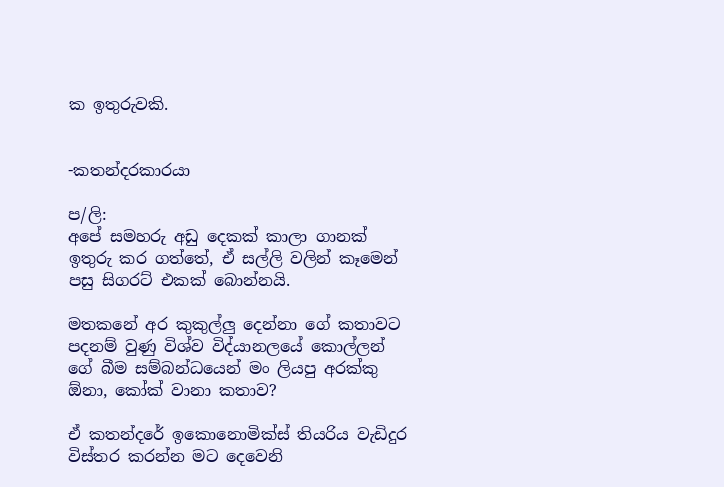ක ඉතුරුවකි.


-කතන්දරකාරයා

ප/ලි:
අපේ සමහරු අඩු දෙකක් කාලා ගානක් ඉතුරු කර ගත්තේ, ඒ සල්ලි වලින් කෑමෙන් පසු සිගරට් එකක් බොන්නයි.

මතකනේ අර කුකුල්ලු දෙන්නා ගේ කතාවට පදනම් වුණු විශ්ව විද්යානලයේ කොල්ලන් ගේ බීම සම්බන්ධයෙන් මං ලියපු අරක්කු ඕනා, කෝක් වානා කතාව?

ඒ කතන්දරේ ඉකොනොමික්ස් තියරිය වැඩිදුර විස්තර කරන්න මට දෙවෙනි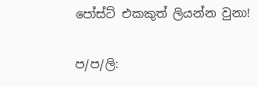පෝස්ට් එකකුත් ලියන්න වුනා!

ප/ප/ලි: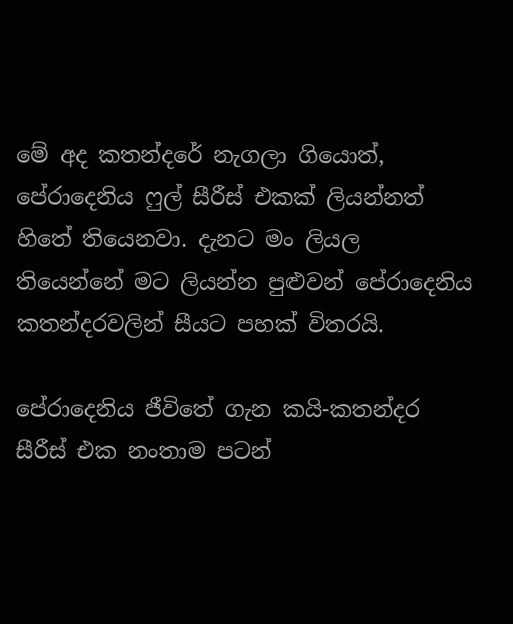මේ අද කතන්දරේ නැගලා ගියොත්, පේරාදෙනිය ෆුල් සීරීස් එකක් ලියන්නත් හිතේ තියෙනවා. දැනට මං ලියල තියෙන්නේ මට ලියන්න පුළුවන් පේරාදෙනිය කතන්දරවලින් සීයට පහක් විතරයි.

පේරාදෙනිය ජීවිතේ ගැන කයි-කතන්දර සීරීස් එක නංතාම පටන්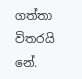ගත්තා විතරයි නේ.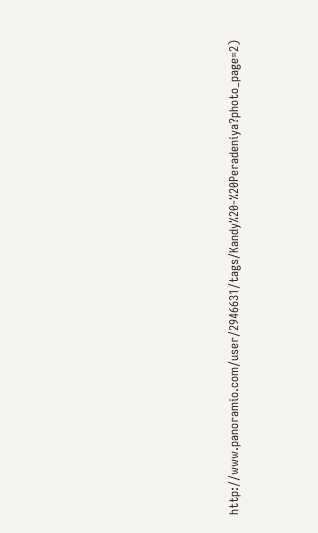http://www.panoramio.com/user/2946631/tags/Kandy%20-%20Peradeniya?photo_page=2)